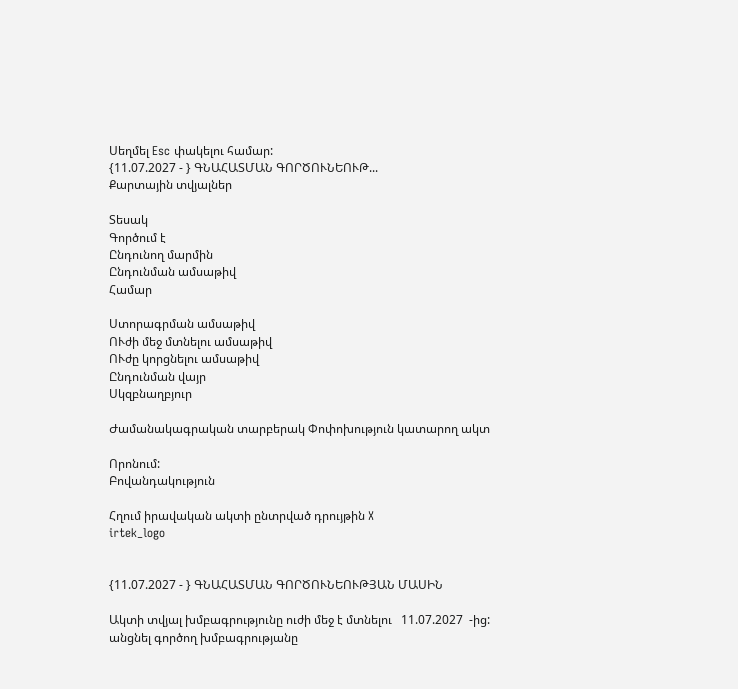Սեղմել Esc փակելու համար:
{11.07.2027 - } ԳՆԱՀԱՏՄԱՆ ԳՈՐԾՈՒՆԵՈՒԹ...
Քարտային տվյալներ

Տեսակ
Գործում է
Ընդունող մարմին
Ընդունման ամսաթիվ
Համար

Ստորագրման ամսաթիվ
ՈՒժի մեջ մտնելու ամսաթիվ
ՈՒժը կորցնելու ամսաթիվ
Ընդունման վայր
Սկզբնաղբյուր

Ժամանակագրական տարբերակ Փոփոխություն կատարող ակտ

Որոնում:
Բովանդակություն

Հղում իրավական ակտի ընտրված դրույթին X
irtek_logo


{11.07.2027 - } ԳՆԱՀԱՏՄԱՆ ԳՈՐԾՈՒՆԵՈՒԹՅԱՆ ՄԱՍԻՆ

Ակտի տվյալ խմբագրությունը ուժի մեջ է մտնելու   11.07.2027  -ից:         անցնել գործող խմբագրությանը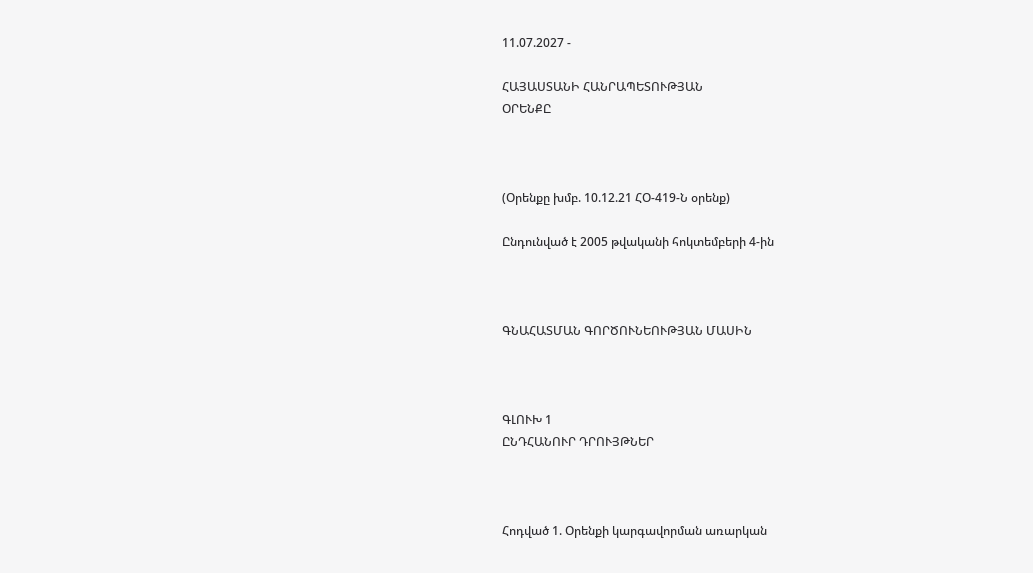11.07.2027 -

ՀԱՅԱՍՏԱՆԻ ՀԱՆՐԱՊԵՏՈՒԹՅԱՆ
ՕՐԵՆՔԸ



(Օրենքը խմբ. 10.12.21 ՀՕ-419-Ն օրենք)

Ընդունված է 2005 թվականի հոկտեմբերի 4-ին



ԳՆԱՀԱՏՄԱՆ ԳՈՐԾՈՒՆԵՈՒԹՅԱՆ ՄԱՍԻՆ



ԳԼՈՒԽ 1
ԸՆԴՀԱՆՈՒՐ ԴՐՈՒՅԹՆԵՐ



Հոդված 1. Օրենքի կարգավորման առարկան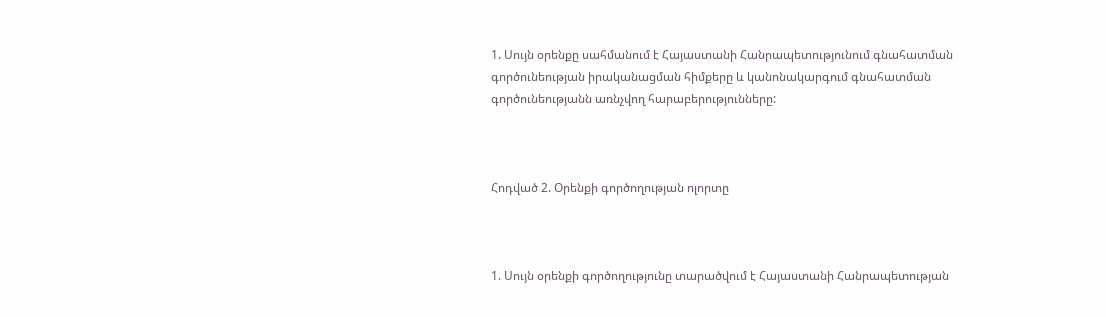1. Սույն օրենքը սահմանում է Հայաստանի Հանրապետությունում գնահատման գործունեության իրականացման հիմքերը և կանոնակարգում գնահատման գործունեությանն առնչվող հարաբերությունները:



Հոդված 2. Օրենքի գործողության ոլորտը



1. Սույն օրենքի գործողությունը տարածվում է Հայաստանի Հանրապետության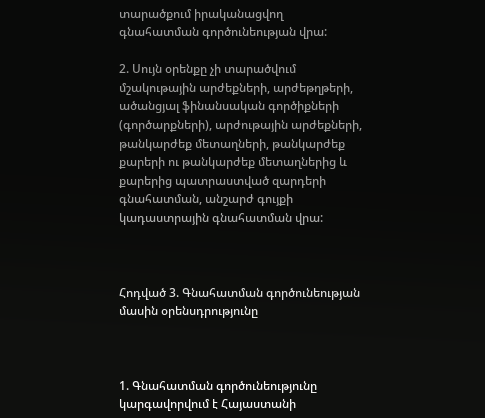տարածքում իրականացվող գնահատման գործունեության վրա:

2. Սույն օրենքը չի տարածվում մշակութային արժեքների, արժեթղթերի, ածանցյալ ֆինանսական գործիքների (գործարքների), արժութային արժեքների, թանկարժեք մետաղների, թանկարժեք քարերի ու թանկարժեք մետաղներից և քարերից պատրաստված զարդերի գնահատման, անշարժ գույքի կադաստրային գնահատման վրա:



Հոդված 3. Գնահատման գործունեության մասին օրենսդրությունը



1. Գնահատման գործունեությունը կարգավորվում է Հայաստանի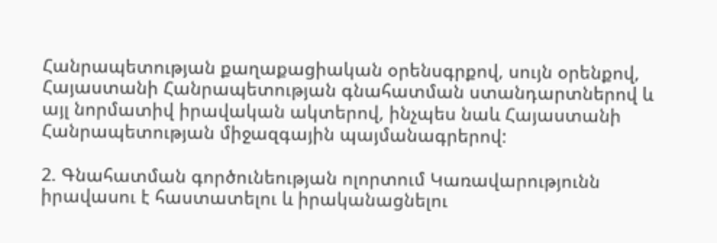Հանրապետության քաղաքացիական օրենսգրքով, սույն օրենքով, Հայաստանի Հանրապետության գնահատման ստանդարտներով և այլ նորմատիվ իրավական ակտերով, ինչպես նաև Հայաստանի Հանրապետության միջազգային պայմանագրերով:

2. Գնահատման գործունեության ոլորտում Կառավարությունն իրավասու է հաստատելու և իրականացնելու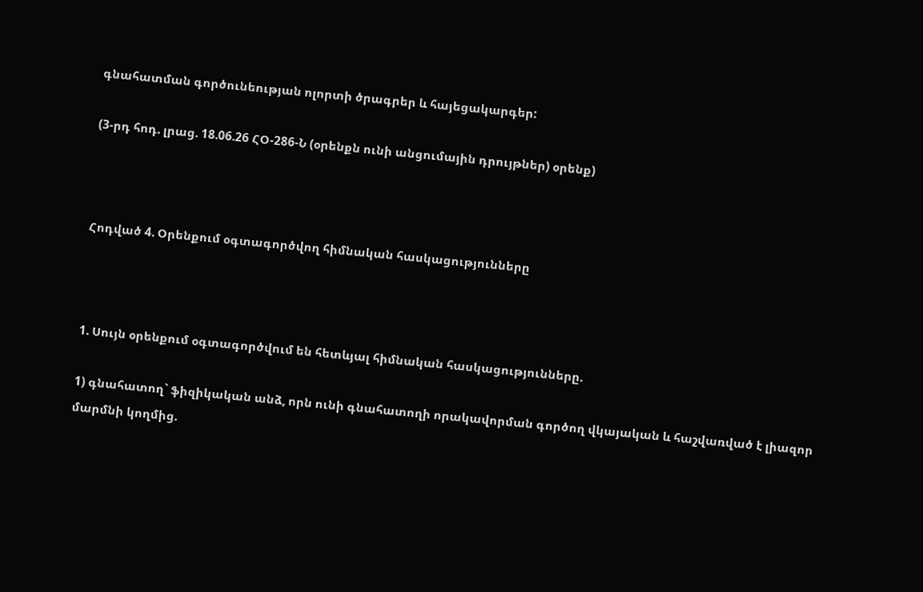գնահատման գործունեության ոլորտի ծրագրեր և հայեցակարգեր:

(3-րդ հոդ. լրաց. 18.06.26 ՀՕ-286-Ն (օրենքն ունի անցումային դրույթներ) օրենք)



Հոդված 4. Օրենքում օգտագործվող հիմնական հասկացությունները



1. Սույն օրենքում օգտագործվում են հետևյալ հիմնական հասկացությունները.

1) գնահատող` ֆիզիկական անձ, որն ունի գնահատողի որակավորման գործող վկայական և հաշվառված է լիազոր մարմնի կողմից.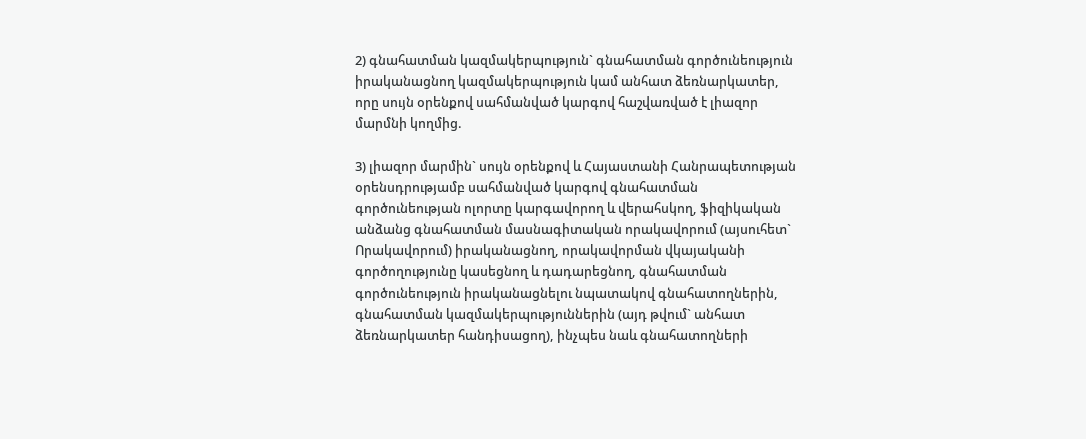2) գնահատման կազմակերպություն` գնահատման գործունեություն իրականացնող կազմակերպություն կամ անհատ ձեռնարկատեր, որը սույն օրենքով սահմանված կարգով հաշվառված է լիազոր մարմնի կողմից.

3) լիազոր մարմին` սույն օրենքով և Հայաստանի Հանրապետության օրենսդրությամբ սահմանված կարգով գնահատման գործունեության ոլորտը կարգավորող և վերահսկող, ֆիզիկական անձանց գնահատման մասնագիտական որակավորում (այսուհետ` Որակավորում) իրականացնող, որակավորման վկայականի գործողությունը կասեցնող և դադարեցնող, գնահատման գործունեություն իրականացնելու նպատակով գնահատողներին, գնահատման կազմակերպություններին (այդ թվում` անհատ ձեռնարկատեր հանդիսացող), ինչպես նաև գնահատողների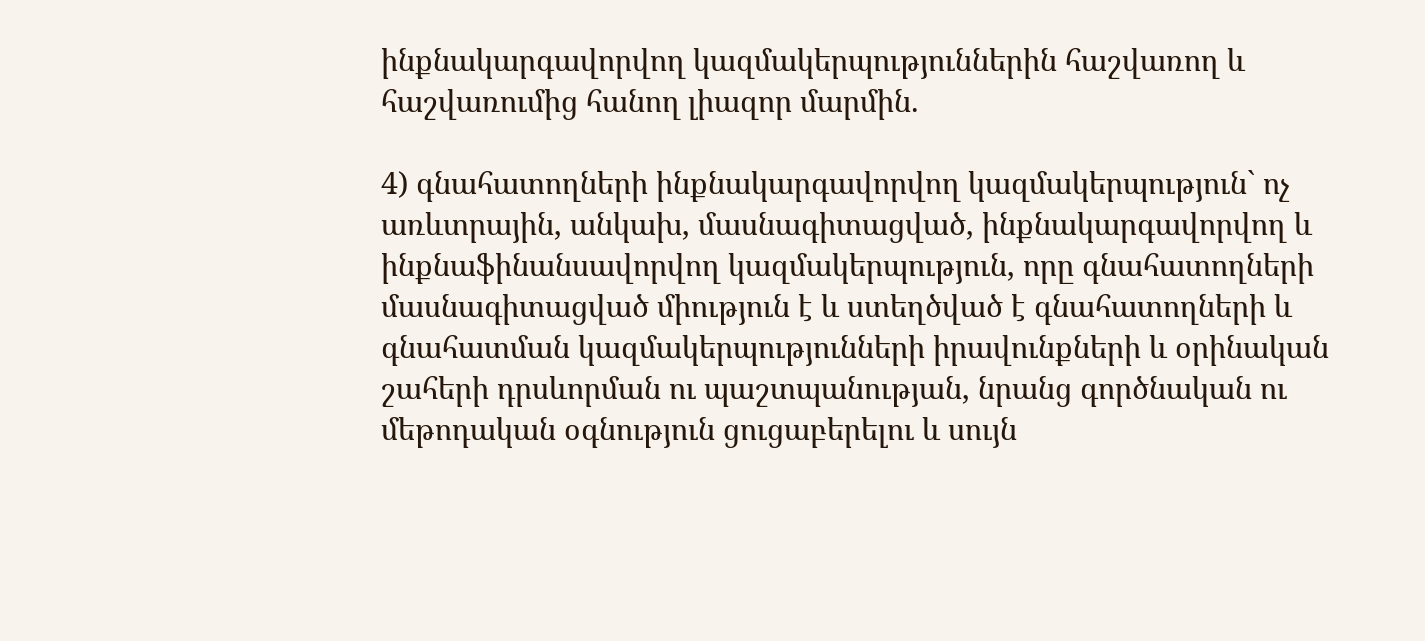ինքնակարգավորվող կազմակերպություններին հաշվառող և հաշվառումից հանող լիազոր մարմին.

4) գնահատողների ինքնակարգավորվող կազմակերպություն` ոչ առևտրային, անկախ, մասնագիտացված, ինքնակարգավորվող և ինքնաֆինանսավորվող կազմակերպություն, որը գնահատողների մասնագիտացված միություն է և ստեղծված է գնահատողների և գնահատման կազմակերպությունների իրավունքների և օրինական շահերի դրսևորման ու պաշտպանության, նրանց գործնական ու մեթոդական օգնություն ցուցաբերելու և սույն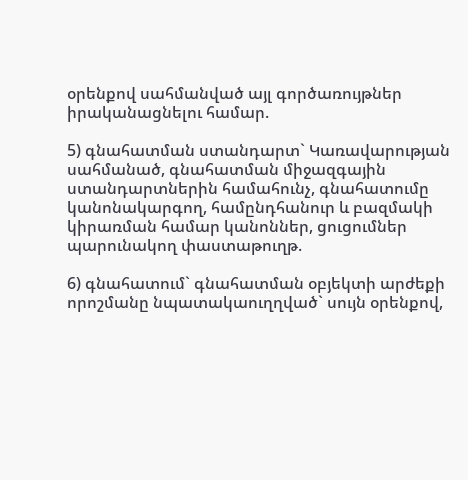օրենքով սահմանված այլ գործառույթներ իրականացնելու համար.

5) գնահատման ստանդարտ` Կառավարության սահմանած, գնահատման միջազգային ստանդարտներին համահունչ, գնահատումը կանոնակարգող, համընդհանուր և բազմակի կիրառման համար կանոններ, ցուցումներ պարունակող փաստաթուղթ.

6) գնահատում` գնահատման օբյեկտի արժեքի որոշմանը նպատակաուղղված` սույն օրենքով,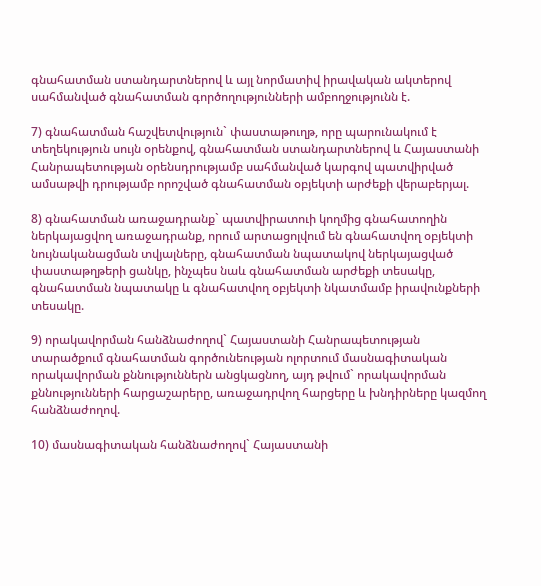գնահատման ստանդարտներով և այլ նորմատիվ իրավական ակտերով սահմանված գնահատման գործողությունների ամբողջությունն է.

7) գնահատման հաշվետվություն` փաստաթուղթ, որը պարունակում է տեղեկություն սույն օրենքով, գնահատման ստանդարտներով և Հայաստանի Հանրապետության օրենսդրությամբ սահմանված կարգով պատվիրված ամսաթվի դրությամբ որոշված գնահատման օբյեկտի արժեքի վերաբերյալ.

8) գնահատման առաջադրանք` պատվիրատուի կողմից գնահատողին ներկայացվող առաջադրանք, որում արտացոլվում են գնահատվող օբյեկտի նույնականացման տվյալները, գնահատման նպատակով ներկայացված փաստաթղթերի ցանկը, ինչպես նաև գնահատման արժեքի տեսակը, գնահատման նպատակը և գնահատվող օբյեկտի նկատմամբ իրավունքների տեսակը.

9) որակավորման հանձնաժողով` Հայաստանի Հանրապետության տարածքում գնահատման գործունեության ոլորտում մասնագիտական որակավորման քննություններն անցկացնող, այդ թվում` որակավորման քննությունների հարցաշարերը, առաջադրվող հարցերը և խնդիրները կազմող հանձնաժողով.

10) մասնագիտական հանձնաժողով` Հայաստանի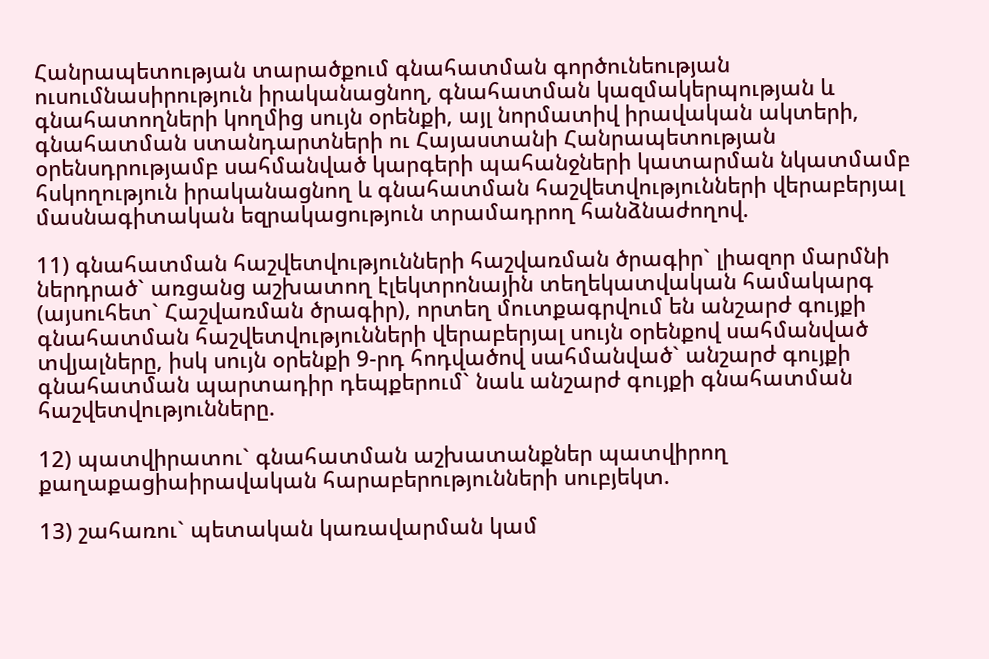Հանրապետության տարածքում գնահատման գործունեության ուսումնասիրություն իրականացնող, գնահատման կազմակերպության և գնահատողների կողմից սույն օրենքի, այլ նորմատիվ իրավական ակտերի, գնահատման ստանդարտների ու Հայաստանի Հանրապետության օրենսդրությամբ սահմանված կարգերի պահանջների կատարման նկատմամբ հսկողություն իրականացնող և գնահատման հաշվետվությունների վերաբերյալ մասնագիտական եզրակացություն տրամադրող հանձնաժողով.

11) գնահատման հաշվետվությունների հաշվառման ծրագիր` լիազոր մարմնի ներդրած` առցանց աշխատող էլեկտրոնային տեղեկատվական համակարգ (այսուհետ` Հաշվառման ծրագիր), որտեղ մուտքագրվում են անշարժ գույքի գնահատման հաշվետվությունների վերաբերյալ սույն օրենքով սահմանված տվյալները, իսկ սույն օրենքի 9-րդ հոդվածով սահմանված` անշարժ գույքի գնահատման պարտադիր դեպքերում` նաև անշարժ գույքի գնահատման հաշվետվությունները.

12) պատվիրատու` գնահատման աշխատանքներ պատվիրող քաղաքացիաիրավական հարաբերությունների սուբյեկտ.

13) շահառու` պետական կառավարման կամ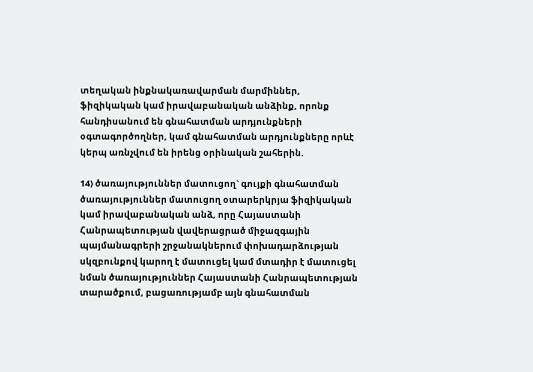տեղական ինքնակառավարման մարմիններ, ֆիզիկական կամ իրավաբանական անձինք, որոնք հանդիսանում են գնահատման արդյունքների օգտագործողներ, կամ գնահատման արդյունքները որևէ կերպ առնչվում են իրենց օրինական շահերին.

14) ծառայություններ մատուցող` գույքի գնահատման ծառայություններ մատուցող օտարերկրյա ֆիզիկական կամ իրավաբանական անձ, որը Հայաստանի Հանրապետության վավերացրած միջազգային պայմանագրերի շրջանակներում փոխադարձության սկզբունքով կարող է մատուցել կամ մտադիր է մատուցել նման ծառայություններ Հայաստանի Հանրապետության տարածքում, բացառությամբ այն գնահատման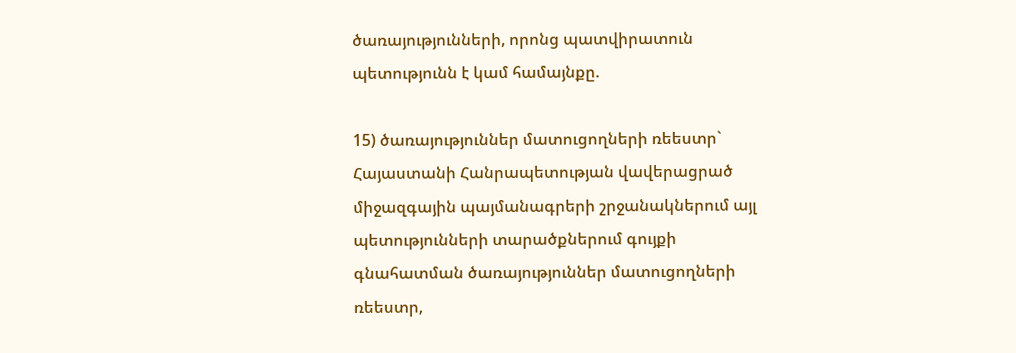ծառայությունների, որոնց պատվիրատուն պետությունն է կամ համայնքը.

15) ծառայություններ մատուցողների ռեեստր` Հայաստանի Հանրապետության վավերացրած միջազգային պայմանագրերի շրջանակներում այլ պետությունների տարածքներում գույքի գնահատման ծառայություններ մատուցողների ռեեստր,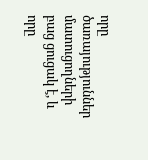որը ծառայություններ մատուցողների բաց ցուցակ է, և որը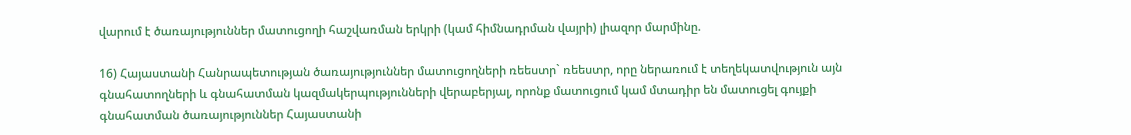վարում է ծառայություններ մատուցողի հաշվառման երկրի (կամ հիմնադրման վայրի) լիազոր մարմինը.

16) Հայաստանի Հանրապետության ծառայություններ մատուցողների ռեեստր` ռեեստր, որը ներառում է տեղեկատվություն այն գնահատողների և գնահատման կազմակերպությունների վերաբերյալ, որոնք մատուցում կամ մտադիր են մատուցել գույքի գնահատման ծառայություններ Հայաստանի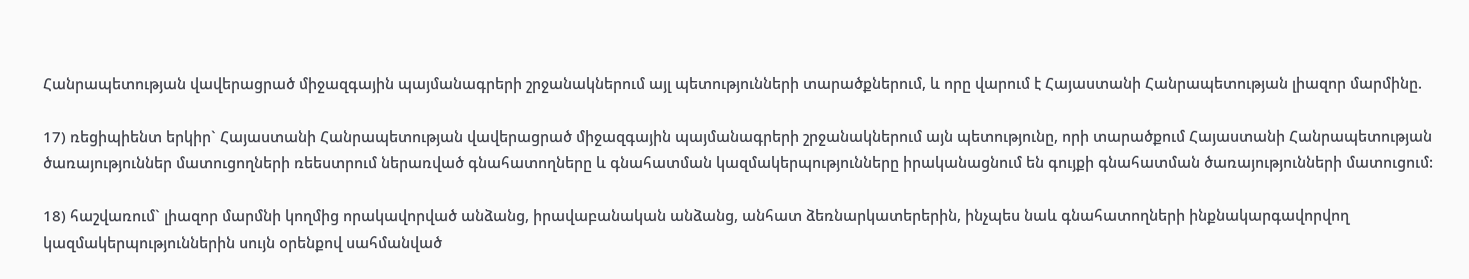Հանրապետության վավերացրած միջազգային պայմանագրերի շրջանակներում այլ պետությունների տարածքներում, և որը վարում է Հայաստանի Հանրապետության լիազոր մարմինը.

17) ռեցիպիենտ երկիր` Հայաստանի Հանրապետության վավերացրած միջազգային պայմանագրերի շրջանակներում այն պետությունը, որի տարածքում Հայաստանի Հանրապետության ծառայություններ մատուցողների ռեեստրում ներառված գնահատողները և գնահատման կազմակերպությունները իրականացնում են գույքի գնահատման ծառայությունների մատուցում:

18) հաշվառում` լիազոր մարմնի կողմից որակավորված անձանց, իրավաբանական անձանց, անհատ ձեռնարկատերերին, ինչպես նաև գնահատողների ինքնակարգավորվող կազմակերպություններին սույն օրենքով սահմանված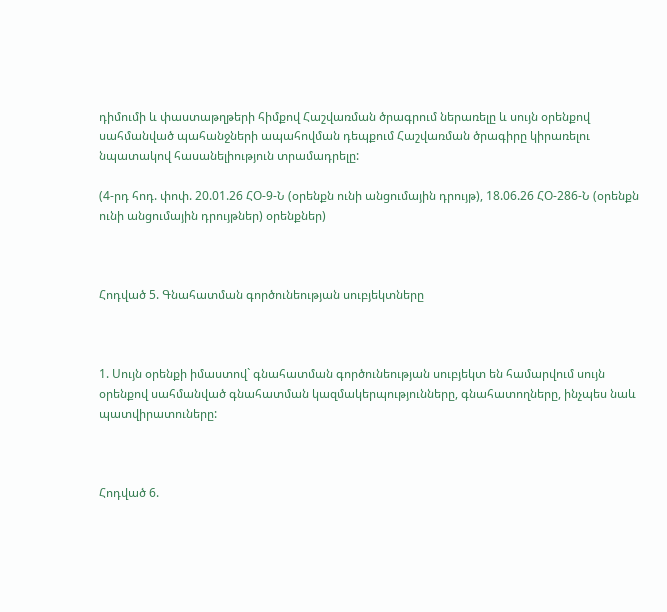դիմումի և փաստաթղթերի հիմքով Հաշվառման ծրագրում ներառելը և սույն օրենքով սահմանված պահանջների ապահովման դեպքում Հաշվառման ծրագիրը կիրառելու նպատակով հասանելիություն տրամադրելը:

(4-րդ հոդ. փոփ. 20.01.26 ՀՕ-9-Ն (օրենքն ունի անցումային դրույթ), 18.06.26 ՀՕ-286-Ն (օրենքն ունի անցումային դրույթներ) օրենքներ)



Հոդված 5. Գնահատման գործունեության սուբյեկտները



1. Սույն օրենքի իմաստով` գնահատման գործունեության սուբյեկտ են համարվում սույն օրենքով սահմանված գնահատման կազմակերպությունները, գնահատողները, ինչպես նաև պատվիրատուները:



Հոդված 6.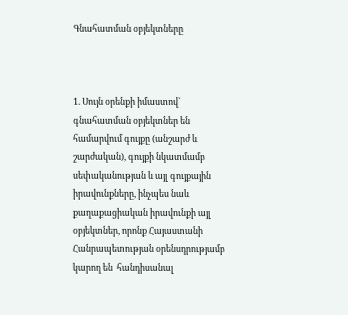Գնահատման օբյեկտները



1. Սույն օրենքի իմաստով` գնահատման օբյեկտներ են համարվում գույքը (անշարժ և շարժական), գույքի նկատմամբ սեփականության և այլ գույքային իրավունքները, ինչպես նաև քաղաքացիական իրավունքի այլ օբյեկտներ, որոնք Հայաստանի Հանրապետության օրենսդրությամբ կարող են  հանդիսանալ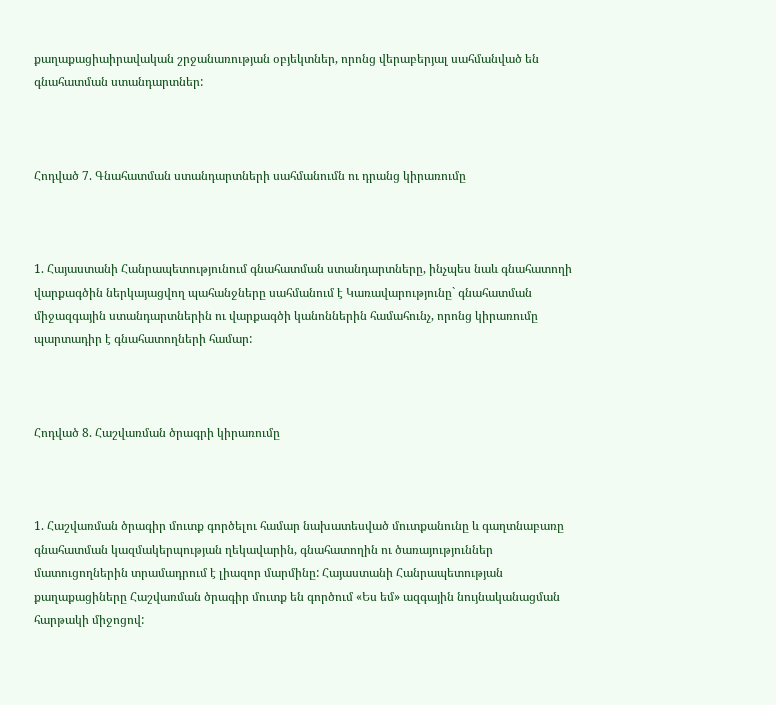քաղաքացիաիրավական շրջանառության օբյեկտներ, որոնց վերաբերյալ սահմանված են գնահատման ստանդարտներ:



Հոդված 7. Գնահատման ստանդարտների սահմանումն ու դրանց կիրառումը



1. Հայաստանի Հանրապետությունում գնահատման ստանդարտները, ինչպես նաև գնահատողի վարքագծին ներկայացվող պահանջները սահմանում է Կառավարությունը` գնահատման միջազգային ստանդարտներին ու վարքագծի կանոններին համահունչ, որոնց կիրառումը պարտադիր է գնահատողների համար:



Հոդված 8. Հաշվառման ծրագրի կիրառումը



1. Հաշվառման ծրագիր մուտք գործելու համար նախատեսված մուտքանունը և գաղտնաբառը գնահատման կազմակերպության ղեկավարին, գնահատողին ու ծառայություններ մատուցողներին տրամադրում է լիազոր մարմինը: Հայաստանի Հանրապետության քաղաքացիները Հաշվառման ծրագիր մուտք են գործում «Ես եմ» ազգային նույնականացման հարթակի միջոցով: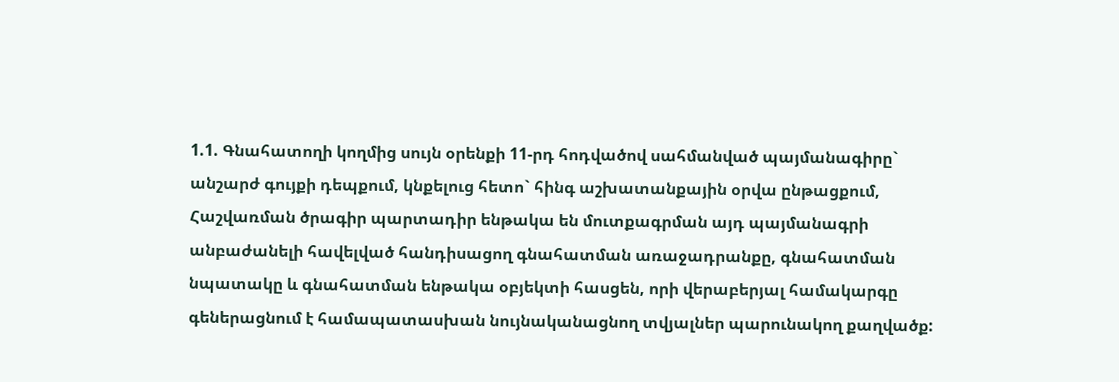1.1. Գնահատողի կողմից սույն օրենքի 11-րդ հոդվածով սահմանված պայմանագիրը` անշարժ գույքի դեպքում, կնքելուց հետո` հինգ աշխատանքային օրվա ընթացքում, Հաշվառման ծրագիր պարտադիր ենթակա են մուտքագրման այդ պայմանագրի անբաժանելի հավելված հանդիսացող գնահատման առաջադրանքը, գնահատման նպատակը և գնահատման ենթակա օբյեկտի հասցեն, որի վերաբերյալ համակարգը գեներացնում է համապատասխան նույնականացնող տվյալներ պարունակող քաղվածք: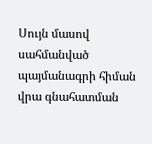Սույն մասով սահմանված պայմանագրի հիման վրա գնահատման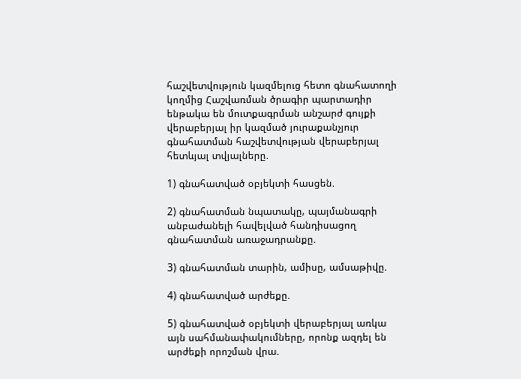հաշվետվություն կազմելուց հետո գնահատողի կողմից Հաշվառման ծրագիր պարտադիր ենթակա են մուտքագրման անշարժ գույքի վերաբերյալ իր կազմած յուրաքանչյուր գնահատման հաշվետվության վերաբերյալ հետևյալ տվյալները.

1) գնահատված օբյեկտի հասցեն.

2) գնահատման նպատակը, պայմանագրի անբաժանելի հավելված հանդիսացող գնահատման առաջադրանքը.

3) գնահատման տարին, ամիսը, ամսաթիվը.

4) գնահատված արժեքը.

5) գնահատված օբյեկտի վերաբերյալ առկա այն սահմանափակումները, որոնք ազդել են արժեքի որոշման վրա.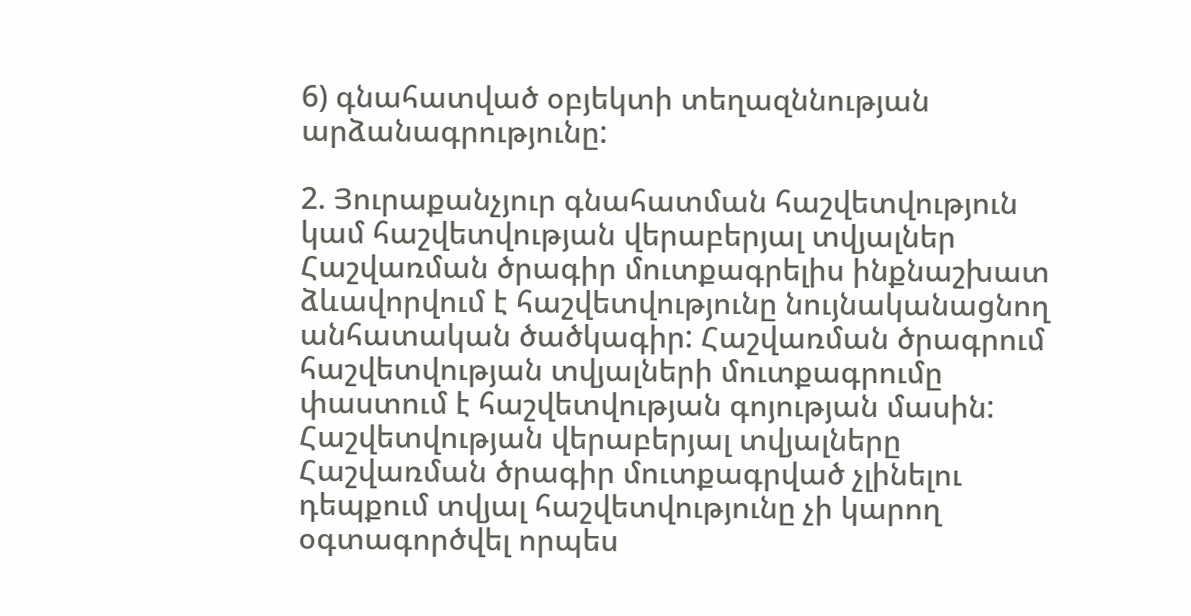6) գնահատված օբյեկտի տեղազննության արձանագրությունը:

2. Յուրաքանչյուր գնահատման հաշվետվություն կամ հաշվետվության վերաբերյալ տվյալներ Հաշվառման ծրագիր մուտքագրելիս ինքնաշխատ ձևավորվում է հաշվետվությունը նույնականացնող անհատական ծածկագիր: Հաշվառման ծրագրում հաշվետվության տվյալների մուտքագրումը փաստում է հաշվետվության գոյության մասին: Հաշվետվության վերաբերյալ տվյալները Հաշվառման ծրագիր մուտքագրված չլինելու դեպքում տվյալ հաշվետվությունը չի կարող օգտագործվել որպես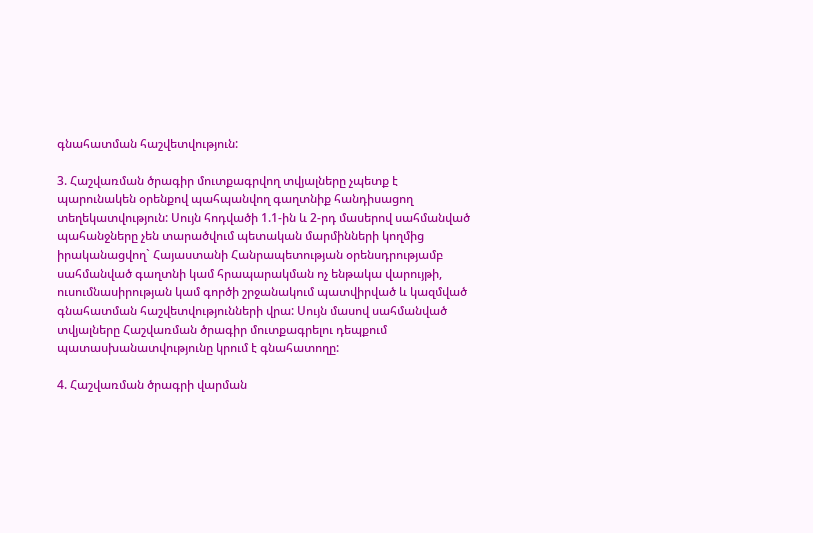գնահատման հաշվետվություն:

3. Հաշվառման ծրագիր մուտքագրվող տվյալները չպետք է պարունակեն օրենքով պահպանվող գաղտնիք հանդիսացող տեղեկատվություն: Սույն հոդվածի 1.1-ին և 2-րդ մասերով սահմանված պահանջները չեն տարածվում պետական մարմինների կողմից իրականացվող` Հայաստանի Հանրապետության օրենսդրությամբ սահմանված գաղտնի կամ հրապարակման ոչ ենթակա վարույթի, ուսումնասիրության կամ գործի շրջանակում պատվիրված և կազմված գնահատման հաշվետվությունների վրա: Սույն մասով սահմանված տվյալները Հաշվառման ծրագիր մուտքագրելու դեպքում պատասխանատվությունը կրում է գնահատողը:

4. Հաշվառման ծրագրի վարման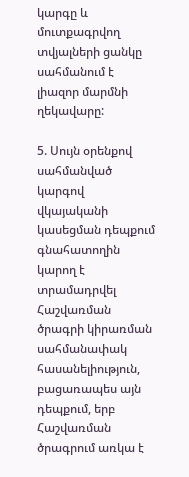կարգը և մուտքագրվող տվյալների ցանկը սահմանում է լիազոր մարմնի ղեկավարը:

5. Սույն օրենքով սահմանված կարգով վկայականի կասեցման դեպքում գնահատողին կարող է տրամադրվել Հաշվառման ծրագրի կիրառման սահմանափակ հասանելիություն, բացառապես այն դեպքում, երբ Հաշվառման ծրագրում առկա է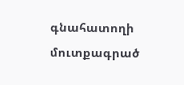գնահատողի մուտքագրած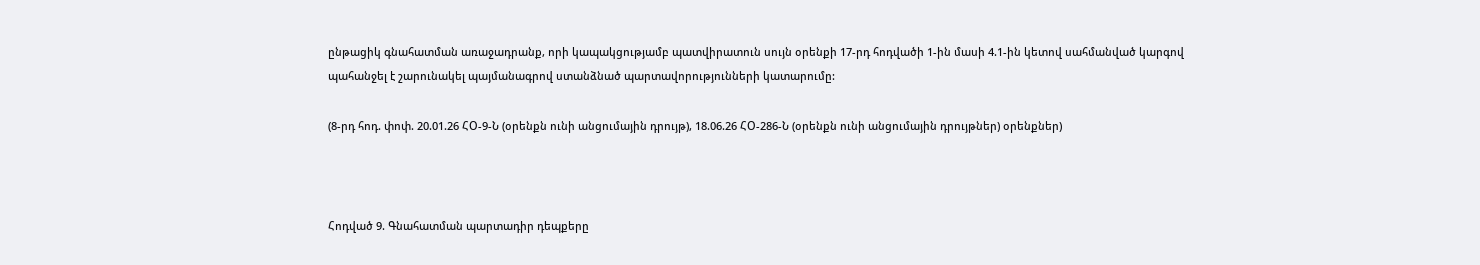ընթացիկ գնահատման առաջադրանք, որի կապակցությամբ պատվիրատուն սույն օրենքի 17-րդ հոդվածի 1-ին մասի 4.1-ին կետով սահմանված կարգով պահանջել է շարունակել պայմանագրով ստանձնած պարտավորությունների կատարումը:

(8-րդ հոդ. փոփ. 20.01.26 ՀՕ-9-Ն (օրենքն ունի անցումային դրույթ), 18.06.26 ՀՕ-286-Ն (օրենքն ունի անցումային դրույթներ) օրենքներ)



Հոդված 9. Գնահատման պարտադիր դեպքերը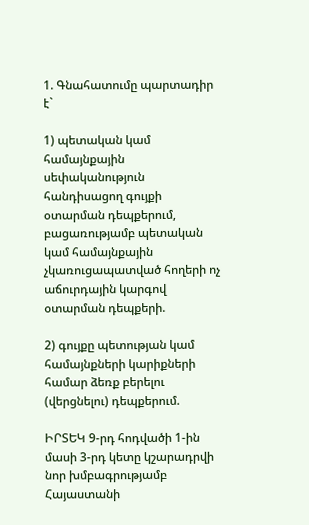1. Գնահատումը պարտադիր է`

1) պետական կամ համայնքային սեփականություն հանդիսացող գույքի օտարման դեպքերում, բացառությամբ պետական կամ համայնքային չկառուցապատված հողերի ոչ աճուրդային կարգով օտարման դեպքերի.

2) գույքը պետության կամ համայնքների կարիքների համար ձեռք բերելու (վերցնելու) դեպքերում.

ԻՐՏԵԿ 9-րդ հոդվածի 1-ին մասի 3-րդ կետը կշարադրվի նոր խմբագրությամբ Հայաստանի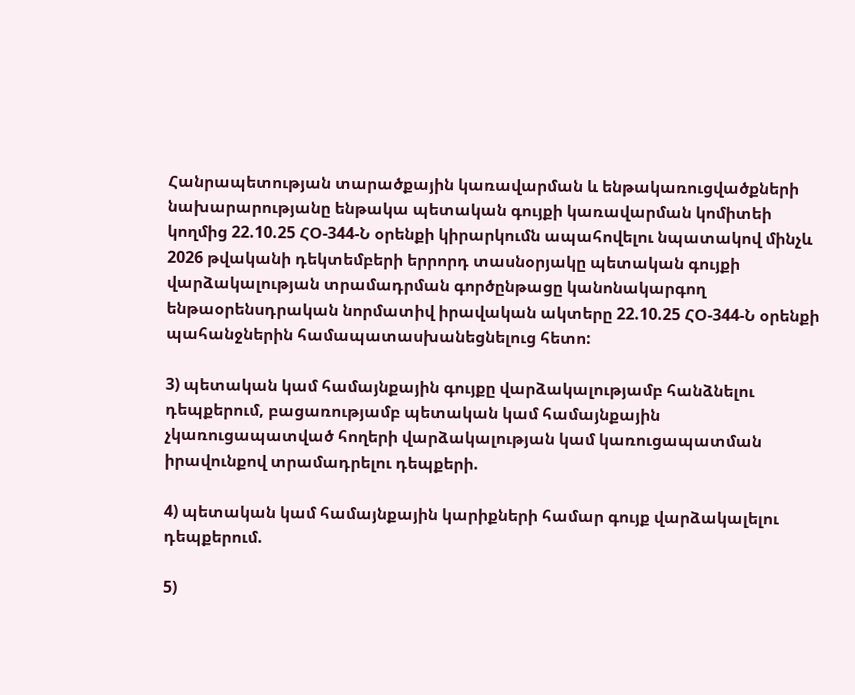Հանրապետության տարածքային կառավարման և ենթակառուցվածքների նախարարությանը ենթակա պետական գույքի կառավարման կոմիտեի կողմից 22.10.25 ՀՕ-344-Ն օրենքի կիրարկումն ապահովելու նպատակով մինչև 2026 թվականի դեկտեմբերի երրորդ տասնօրյակը պետական գույքի վարձակալության տրամադրման գործընթացը կանոնակարգող ենթաօրենսդրական նորմատիվ իրավական ակտերը 22.10.25 ՀՕ-344-Ն օրենքի պահանջներին համապատասխանեցնելուց հետո:

3) պետական կամ համայնքային գույքը վարձակալությամբ հանձնելու դեպքերում, բացառությամբ պետական կամ համայնքային չկառուցապատված հողերի վարձակալության կամ կառուցապատման իրավունքով տրամադրելու դեպքերի.

4) պետական կամ համայնքային կարիքների համար գույք վարձակալելու դեպքերում.

5)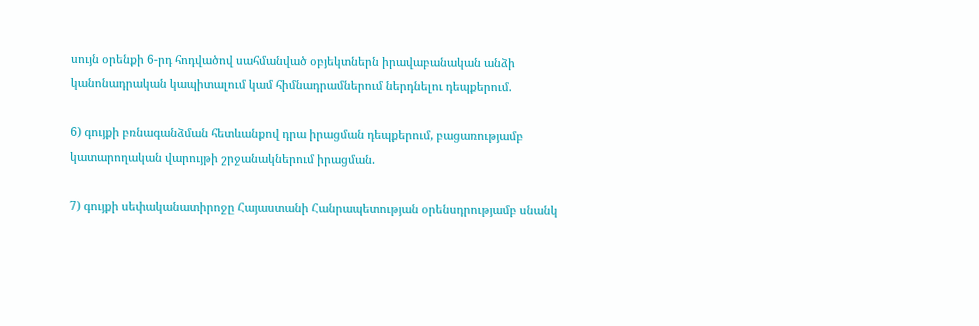սույն օրենքի 6-րդ հոդվածով սահմանված օբյեկտներն իրավաբանական անձի կանոնադրական կապիտալում կամ հիմնադրամներում ներդնելու դեպքերում.

6) գույքի բռնագանձման հետևանքով դրա իրացման դեպքերում, բացառությամբ կատարողական վարույթի շրջանակներում իրացման.

7) գույքի սեփականատիրոջը Հայաստանի Հանրապետության օրենսդրությամբ սնանկ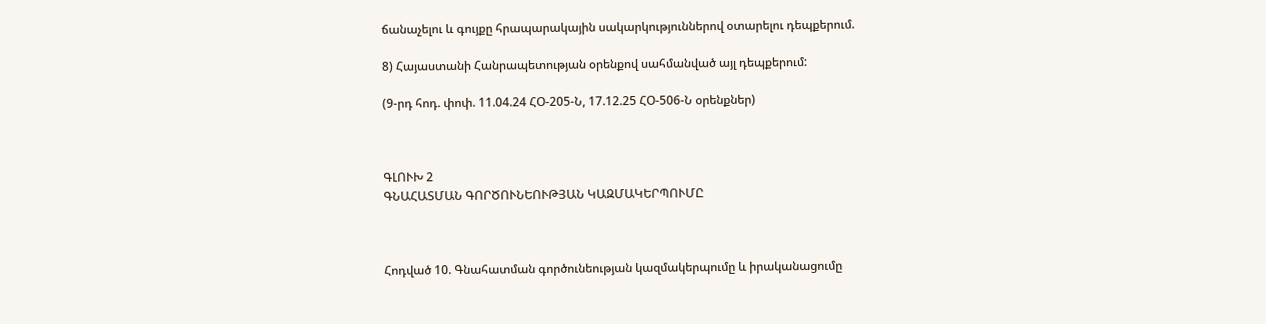ճանաչելու և գույքը հրապարակային սակարկություններով օտարելու դեպքերում.

8) Հայաստանի Հանրապետության օրենքով սահմանված այլ դեպքերում:

(9-րդ հոդ. փոփ. 11.04.24 ՀՕ-205-Ն, 17.12.25 ՀՕ-506-Ն օրենքներ)



ԳԼՈՒԽ 2
ԳՆԱՀԱՏՄԱՆ ԳՈՐԾՈՒՆԵՈՒԹՅԱՆ ԿԱԶՄԱԿԵՐՊՈՒՄԸ



Հոդված 10. Գնահատման գործունեության կազմակերպումը և իրականացումը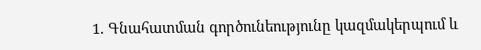1. Գնահատման գործունեությունը կազմակերպում և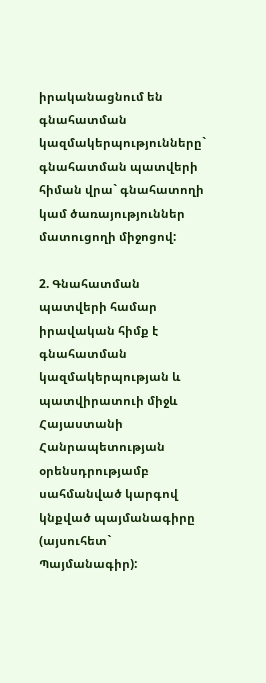իրականացնում են գնահատման կազմակերպությունները` գնահատման պատվերի հիման վրա` գնահատողի կամ ծառայություններ մատուցողի միջոցով:

2. Գնահատման պատվերի համար իրավական հիմք է գնահատման կազմակերպության և պատվիրատուի միջև Հայաստանի Հանրապետության օրենսդրությամբ սահմանված կարգով կնքված պայմանագիրը (այսուհետ` Պայմանագիր):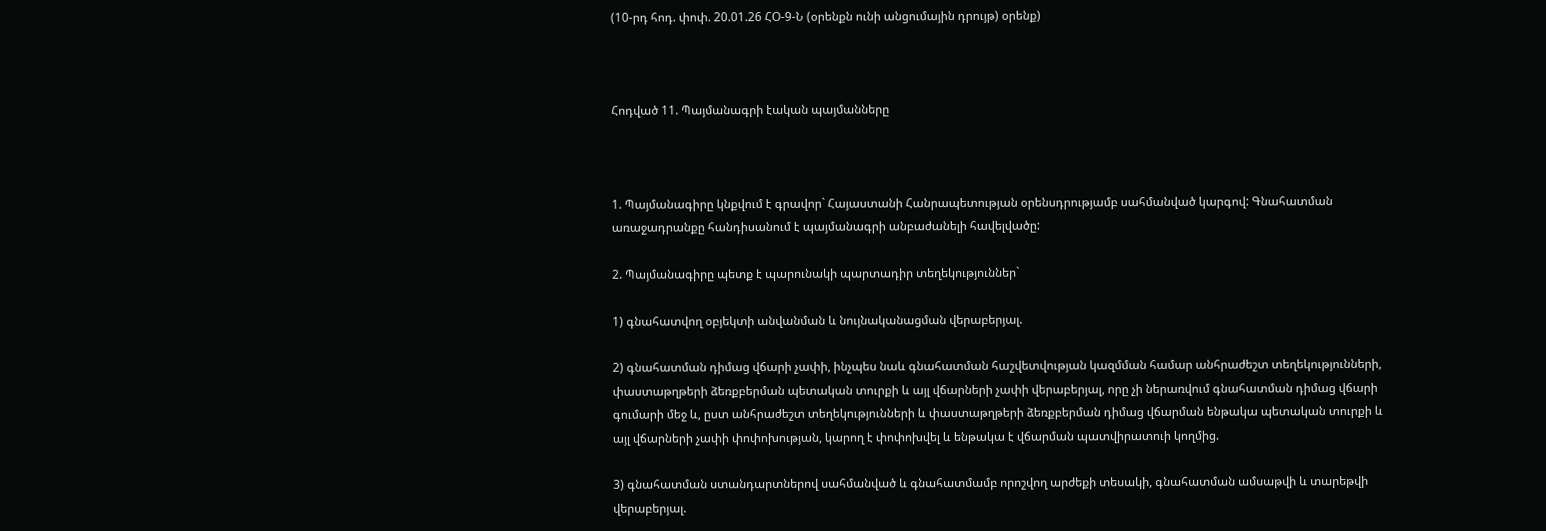(10-րդ հոդ. փոփ. 20.01.26 ՀՕ-9-Ն (օրենքն ունի անցումային դրույթ) օրենք)



Հոդված 11. Պայմանագրի էական պայմանները



1. Պայմանագիրը կնքվում է գրավոր` Հայաստանի Հանրապետության օրենսդրությամբ սահմանված կարգով: Գնահատման առաջադրանքը հանդիսանում է պայմանագրի անբաժանելի հավելվածը:

2. Պայմանագիրը պետք է պարունակի պարտադիր տեղեկություններ`

1) գնահատվող օբյեկտի անվանման և նույնականացման վերաբերյալ.

2) գնահատման դիմաց վճարի չափի, ինչպես նաև գնահատման հաշվետվության կազմման համար անհրաժեշտ տեղեկությունների, փաստաթղթերի ձեռքբերման պետական տուրքի և այլ վճարների չափի վերաբերյալ, որը չի ներառվում գնահատման դիմաց վճարի գումարի մեջ և, ըստ անհրաժեշտ տեղեկությունների և փաստաթղթերի ձեռքբերման դիմաց վճարման ենթակա պետական տուրքի և այլ վճարների չափի փոփոխության, կարող է փոփոխվել և ենթակա է վճարման պատվիրատուի կողմից.

3) գնահատման ստանդարտներով սահմանված և գնահատմամբ որոշվող արժեքի տեսակի, գնահատման ամսաթվի և տարեթվի վերաբերյալ.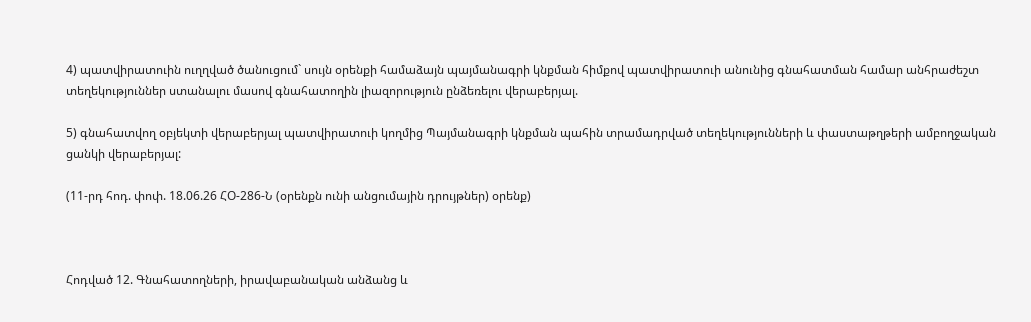4) պատվիրատուին ուղղված ծանուցում` սույն օրենքի համաձայն պայմանագրի կնքման հիմքով պատվիրատուի անունից գնահատման համար անհրաժեշտ տեղեկություններ ստանալու մասով գնահատողին լիազորություն ընձեռելու վերաբերյալ.

5) գնահատվող օբյեկտի վերաբերյալ պատվիրատուի կողմից Պայմանագրի կնքման պահին տրամադրված տեղեկությունների և փաստաթղթերի ամբողջական ցանկի վերաբերյալ:

(11-րդ հոդ. փոփ. 18.06.26 ՀՕ-286-Ն (օրենքն ունի անցումային դրույթներ) օրենք)



Հոդված 12. Գնահատողների, իրավաբանական անձանց և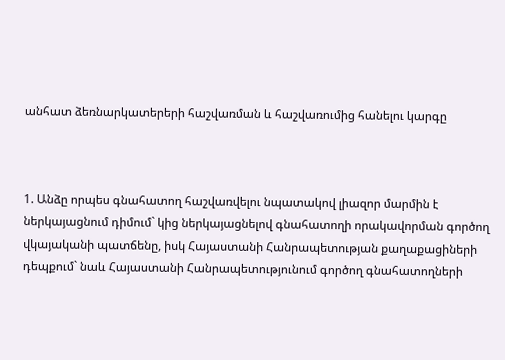անհատ ձեռնարկատերերի հաշվառման և հաշվառումից հանելու կարգը



1. Անձը որպես գնահատող հաշվառվելու նպատակով լիազոր մարմին է ներկայացնում դիմում` կից ներկայացնելով գնահատողի որակավորման գործող վկայականի պատճենը, իսկ Հայաստանի Հանրապետության քաղաքացիների դեպքում` նաև Հայաստանի Հանրապետությունում գործող գնահատողների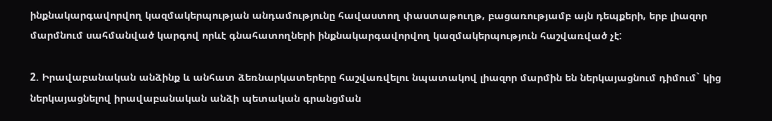ինքնակարգավորվող կազմակերպության անդամությունը հավաստող փաստաթուղթ, բացառությամբ այն դեպքերի, երբ լիազոր մարմնում սահմանված կարգով որևէ գնահատողների ինքնակարգավորվող կազմակերպություն հաշվառված չէ:

2. Իրավաբանական անձինք և անհատ ձեռնարկատերերը հաշվառվելու նպատակով լիազոր մարմին են ներկայացնում դիմում` կից ներկայացնելով իրավաբանական անձի պետական գրանցման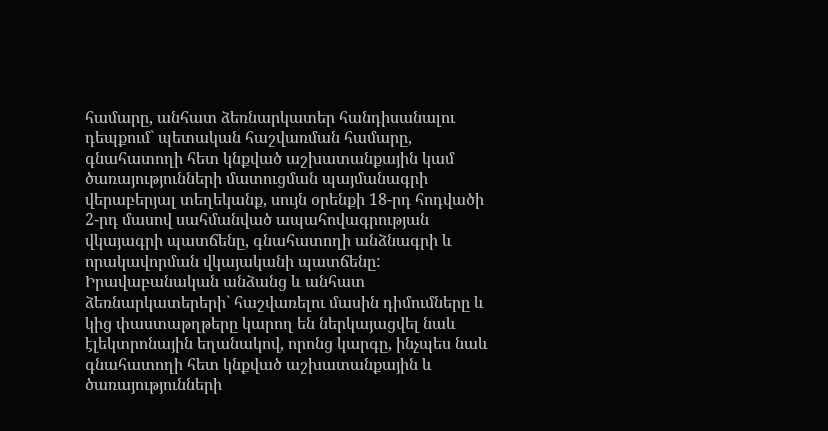համարը, անհատ ձեռնարկատեր հանդիսանալու դեպքում` պետական հաշվառման համարը, գնահատողի հետ կնքված աշխատանքային կամ ծառայությունների մատուցման պայմանագրի վերաբերյալ տեղեկանք, սույն օրենքի 18-րդ հոդվածի 2-րդ մասով սահմանված ապահովագրության վկայագրի պատճենը, գնահատողի անձնագրի և որակավորման վկայականի պատճենը: Իրավաբանական անձանց և անհատ ձեռնարկատերերի` հաշվառելու մասին դիմումները և կից փաստաթղթերը կարող են ներկայացվել նաև էլեկտրոնային եղանակով, որոնց կարգը, ինչպես նաև գնահատողի հետ կնքված աշխատանքային և ծառայությունների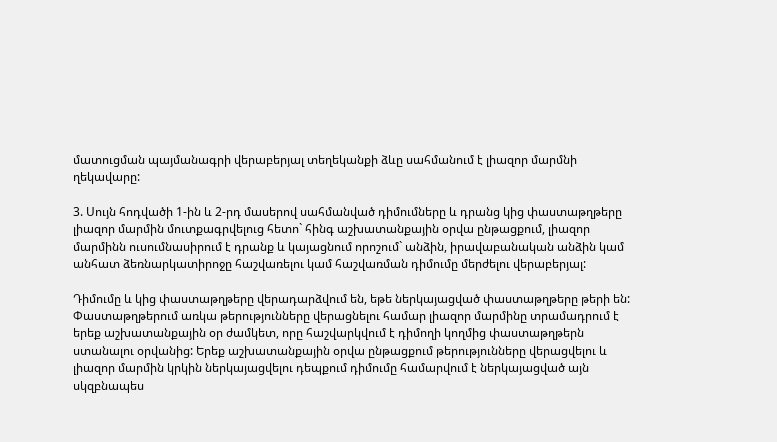մատուցման պայմանագրի վերաբերյալ տեղեկանքի ձևը սահմանում է լիազոր մարմնի ղեկավարը:

3. Սույն հոդվածի 1-ին և 2-րդ մասերով սահմանված դիմումները և դրանց կից փաստաթղթերը լիազոր մարմին մուտքագրվելուց հետո` հինգ աշխատանքային օրվա ընթացքում, լիազոր մարմինն ուսումնասիրում է դրանք և կայացնում որոշում` անձին, իրավաբանական անձին կամ անհատ ձեռնարկատիրոջը հաշվառելու կամ հաշվառման դիմումը մերժելու վերաբերյալ:

Դիմումը և կից փաստաթղթերը վերադարձվում են, եթե ներկայացված փաստաթղթերը թերի են: Փաստաթղթերում առկա թերությունները վերացնելու համար լիազոր մարմինը տրամադրում է երեք աշխատանքային օր ժամկետ, որը հաշվարկվում է դիմողի կողմից փաստաթղթերն ստանալու օրվանից: Երեք աշխատանքային օրվա ընթացքում թերությունները վերացվելու և լիազոր մարմին կրկին ներկայացվելու դեպքում դիմումը համարվում է ներկայացված այն սկզբնապես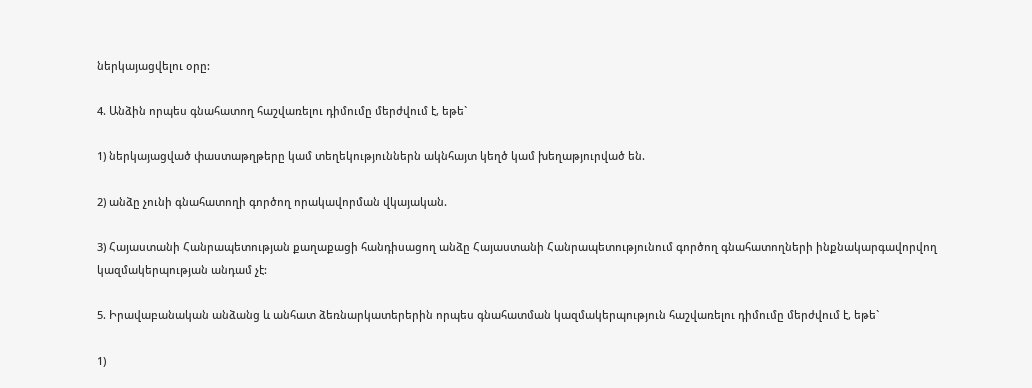ներկայացվելու օրը:

4. Անձին որպես գնահատող հաշվառելու դիմումը մերժվում է, եթե`

1) ներկայացված փաստաթղթերը կամ տեղեկություններն ակնհայտ կեղծ կամ խեղաթյուրված են.

2) անձը չունի գնահատողի գործող որակավորման վկայական.

3) Հայաստանի Հանրապետության քաղաքացի հանդիսացող անձը Հայաստանի Հանրապետությունում գործող գնահատողների ինքնակարգավորվող կազմակերպության անդամ չէ:

5. Իրավաբանական անձանց և անհատ ձեռնարկատերերին որպես գնահատման կազմակերպություն հաշվառելու դիմումը մերժվում է, եթե`

1)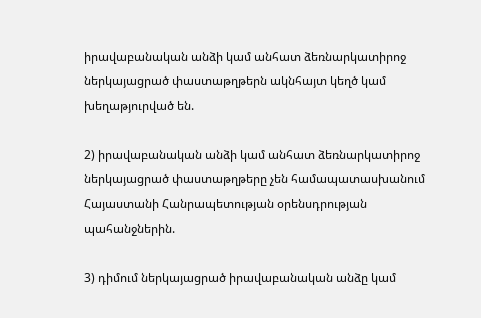իրավաբանական անձի կամ անհատ ձեռնարկատիրոջ ներկայացրած փաստաթղթերն ակնհայտ կեղծ կամ խեղաթյուրված են.

2) իրավաբանական անձի կամ անհատ ձեռնարկատիրոջ ներկայացրած փաստաթղթերը չեն համապատասխանում Հայաստանի Հանրապետության օրենսդրության պահանջներին.

3) դիմում ներկայացրած իրավաբանական անձը կամ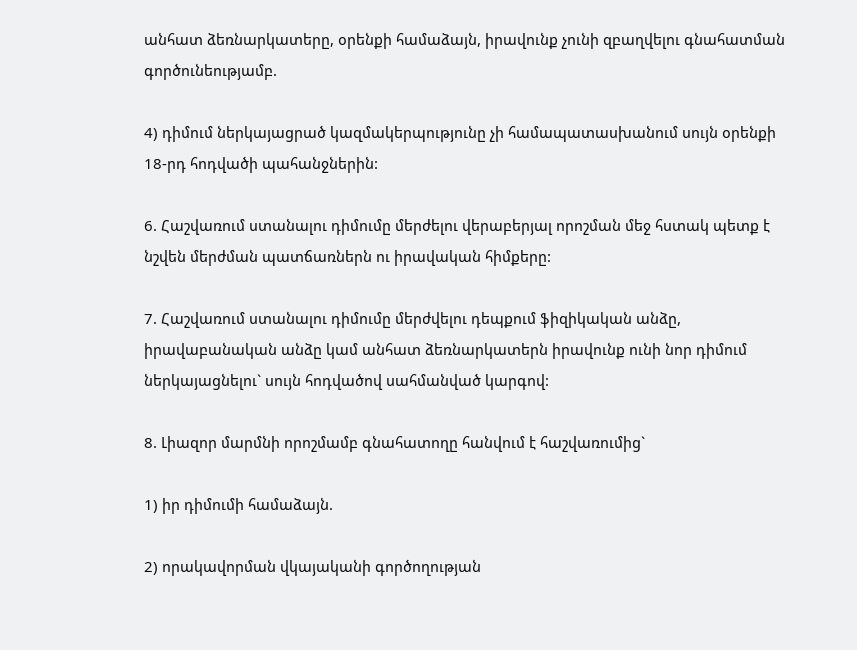անհատ ձեռնարկատերը, օրենքի համաձայն, իրավունք չունի զբաղվելու գնահատման գործունեությամբ.

4) դիմում ներկայացրած կազմակերպությունը չի համապատասխանում սույն օրենքի 18-րդ հոդվածի պահանջներին:

6. Հաշվառում ստանալու դիմումը մերժելու վերաբերյալ որոշման մեջ հստակ պետք է նշվեն մերժման պատճառներն ու իրավական հիմքերը:

7. Հաշվառում ստանալու դիմումը մերժվելու դեպքում ֆիզիկական անձը, իրավաբանական անձը կամ անհատ ձեռնարկատերն իրավունք ունի նոր դիմում ներկայացնելու` սույն հոդվածով սահմանված կարգով:

8. Լիազոր մարմնի որոշմամբ գնահատողը հանվում է հաշվառումից`

1) իր դիմումի համաձայն.

2) որակավորման վկայականի գործողության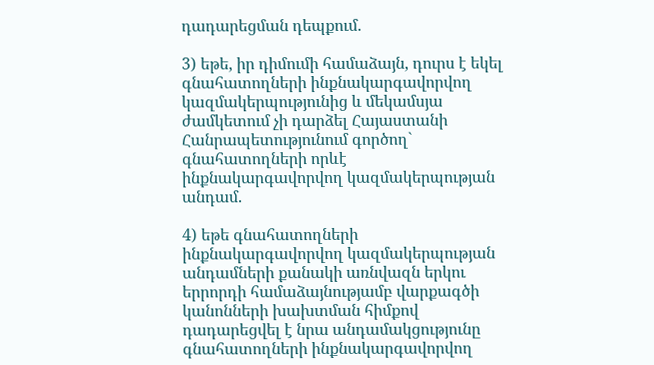դադարեցման դեպքում.

3) եթե, իր դիմումի համաձայն, դուրս է եկել գնահատողների ինքնակարգավորվող կազմակերպությունից և մեկամսյա ժամկետում չի դարձել Հայաստանի Հանրապետությունում գործող` գնահատողների որևէ ինքնակարգավորվող կազմակերպության անդամ.

4) եթե գնահատողների ինքնակարգավորվող կազմակերպության անդամների քանակի առնվազն երկու երրորդի համաձայնությամբ վարքագծի կանոնների խախտման հիմքով դադարեցվել է նրա անդամակցությունը գնահատողների ինքնակարգավորվող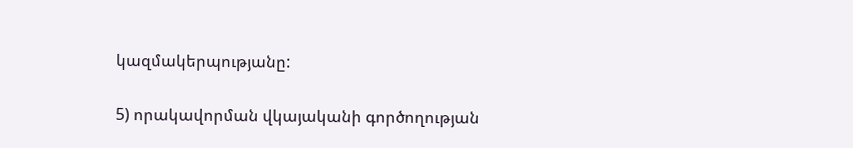կազմակերպությանը:

5) որակավորման վկայականի գործողության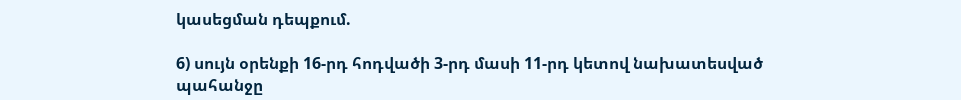կասեցման դեպքում.

6) սույն օրենքի 16-րդ հոդվածի 3-րդ մասի 11-րդ կետով նախատեսված պահանջը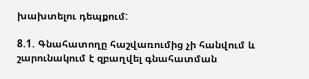խախտելու դեպքում:

8.1. Գնահատողը հաշվառումից չի հանվում և շարունակում է զբաղվել գնահատման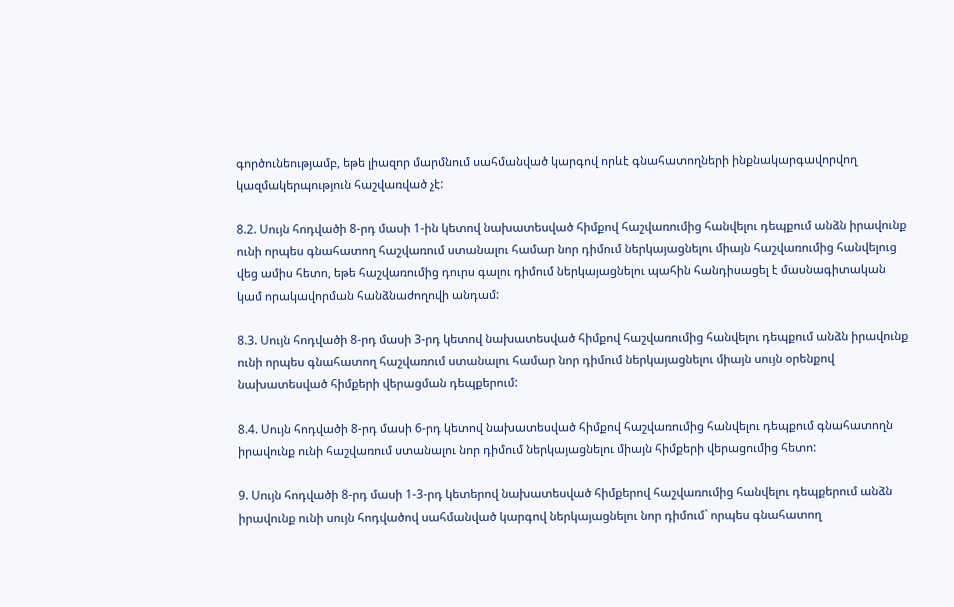գործունեությամբ, եթե լիազոր մարմնում սահմանված կարգով որևէ գնահատողների ինքնակարգավորվող կազմակերպություն հաշվառված չէ:

8.2. Սույն հոդվածի 8-րդ մասի 1-ին կետով նախատեսված հիմքով հաշվառումից հանվելու դեպքում անձն իրավունք ունի որպես գնահատող հաշվառում ստանալու համար նոր դիմում ներկայացնելու միայն հաշվառումից հանվելուց վեց ամիս հետո, եթե հաշվառումից դուրս գալու դիմում ներկայացնելու պահին հանդիսացել է մասնագիտական կամ որակավորման հանձնաժողովի անդամ:

8.3. Սույն հոդվածի 8-րդ մասի 3-րդ կետով նախատեսված հիմքով հաշվառումից հանվելու դեպքում անձն իրավունք ունի որպես գնահատող հաշվառում ստանալու համար նոր դիմում ներկայացնելու միայն սույն օրենքով նախատեսված հիմքերի վերացման դեպքերում:

8.4. Սույն հոդվածի 8-րդ մասի 6-րդ կետով նախատեսված հիմքով հաշվառումից հանվելու դեպքում գնահատողն իրավունք ունի հաշվառում ստանալու նոր դիմում ներկայացնելու միայն հիմքերի վերացումից հետո:

9. Սույն հոդվածի 8-րդ մասի 1-3-րդ կետերով նախատեսված հիմքերով հաշվառումից հանվելու դեպքերում անձն իրավունք ունի սույն հոդվածով սահմանված կարգով ներկայացնելու նոր դիմում` որպես գնահատող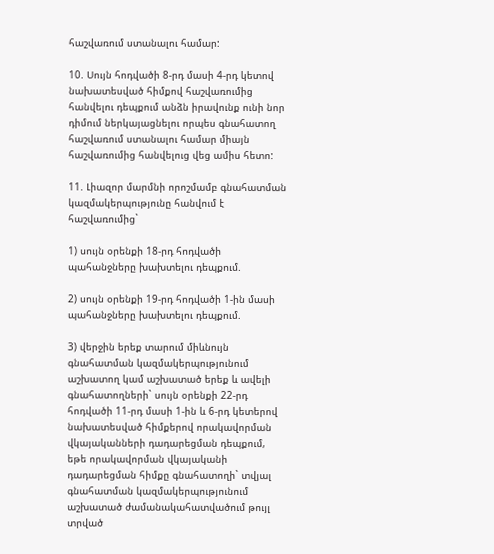հաշվառում ստանալու համար:

10. Սույն հոդվածի 8-րդ մասի 4-րդ կետով նախատեսված հիմքով հաշվառումից հանվելու դեպքում անձն իրավունք ունի նոր դիմում ներկայացնելու որպես գնահատող հաշվառում ստանալու համար միայն հաշվառումից հանվելուց վեց ամիս հետո:

11. Լիազոր մարմնի որոշմամբ գնահատման կազմակերպությունը հանվում է հաշվառումից`

1) սույն օրենքի 18-րդ հոդվածի պահանջները խախտելու դեպքում.

2) սույն օրենքի 19-րդ հոդվածի 1-ին մասի պահանջները խախտելու դեպքում.

3) վերջին երեք տարում միևնույն գնահատման կազմակերպությունում աշխատող կամ աշխատած երեք և ավելի գնահատողների` սույն օրենքի 22-րդ հոդվածի 11-րդ մասի 1-ին և 6-րդ կետերով նախատեսված հիմքերով որակավորման վկայականների դադարեցման դեպքում, եթե որակավորման վկայականի դադարեցման հիմքը գնահատողի` տվյալ գնահատման կազմակերպությունում աշխատած ժամանակահատվածում թույլ տրված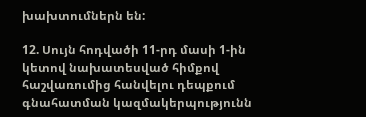խախտումներն են:

12. Սույն հոդվածի 11-րդ մասի 1-ին կետով նախատեսված հիմքով հաշվառումից հանվելու դեպքում գնահատման կազմակերպությունն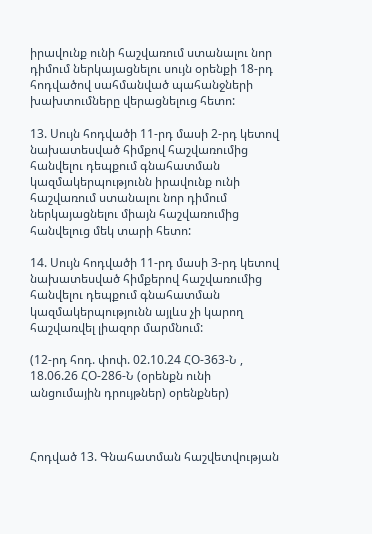իրավունք ունի հաշվառում ստանալու նոր դիմում ներկայացնելու սույն օրենքի 18-րդ հոդվածով սահմանված պահանջների խախտումները վերացնելուց հետո:

13. Սույն հոդվածի 11-րդ մասի 2-րդ կետով նախատեսված հիմքով հաշվառումից հանվելու դեպքում գնահատման կազմակերպությունն իրավունք ունի հաշվառում ստանալու նոր դիմում ներկայացնելու միայն հաշվառումից հանվելուց մեկ տարի հետո:

14. Սույն հոդվածի 11-րդ մասի 3-րդ կետով նախատեսված հիմքերով հաշվառումից հանվելու դեպքում գնահատման կազմակերպությունն այլևս չի կարող հաշվառվել լիազոր մարմնում:

(12-րդ հոդ. փոփ. 02.10.24 ՀՕ-363-Ն , 18.06.26 ՀՕ-286-Ն (օրենքն ունի անցումային դրույթներ) օրենքներ)



Հոդված 13. Գնահատման հաշվետվության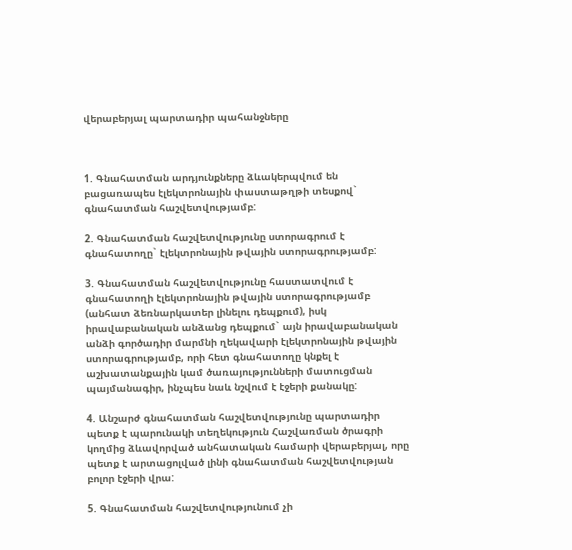վերաբերյալ պարտադիր պահանջները



1. Գնահատման արդյունքները ձևակերպվում են բացառապես էլեկտրոնային փաստաթղթի տեսքով` գնահատման հաշվետվությամբ:

2. Գնահատման հաշվետվությունը ստորագրում է գնահատողը` էլեկտրոնային թվային ստորագրությամբ:

3. Գնահատման հաշվետվությունը հաստատվում է գնահատողի էլեկտրոնային թվային ստորագրությամբ (անհատ ձեռնարկատեր լինելու դեպքում), իսկ իրավաբանական անձանց դեպքում` այն իրավաբանական անձի գործադիր մարմնի ղեկավարի էլեկտրոնային թվային ստորագրությամբ, որի հետ գնահատողը կնքել է աշխատանքային կամ ծառայությունների մատուցման պայմանագիր, ինչպես նաև նշվում է էջերի քանակը:

4. Անշարժ գնահատման հաշվետվությունը պարտադիր պետք է պարունակի տեղեկություն Հաշվառման ծրագրի կողմից ձևավորված անհատական համարի վերաբերյալ, որը պետք է արտացոլված լինի գնահատման հաշվետվության բոլոր էջերի վրա:

5. Գնահատման հաշվետվությունում չի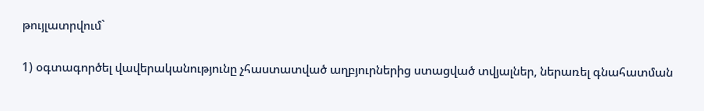թույլատրվում`

1) օգտագործել վավերականությունը չհաստատված աղբյուրներից ստացված տվյալներ, ներառել գնահատման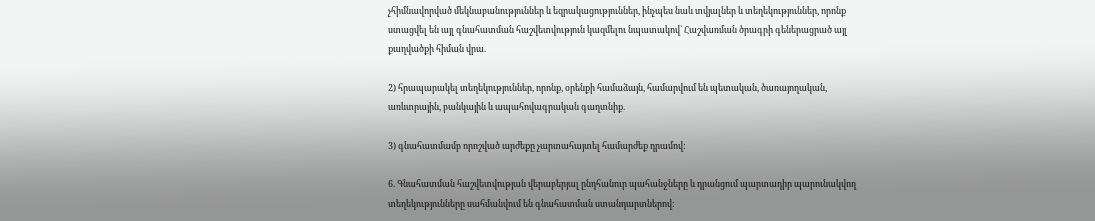չհիմնավորված մեկնաբանություններ և եզրակացություններ, ինչպես նաև տվյալներ և տեղեկություններ, որոնք ստացվել են այլ գնահատման հաշվետվություն կազմելու նպատակով` Հաշվառման ծրագրի գեներացրած այլ քաղվածքի հիման վրա.

2) հրապարակել տեղեկություններ, որոնք, օրենքի համաձայն, համարվում են պետական, ծառայողական, առևտրային, բանկային և ապահովագրական գաղտնիք.

3) գնահատմամբ որոշված արժեքը չարտահայտել համարժեք դրամով:

6. Գնահատման հաշվետվության վերաբերյալ ընդհանուր պահանջները և դրանցում պարտադիր պարունակվող տեղեկությունները սահմանվում են գնահատման ստանդարտներով: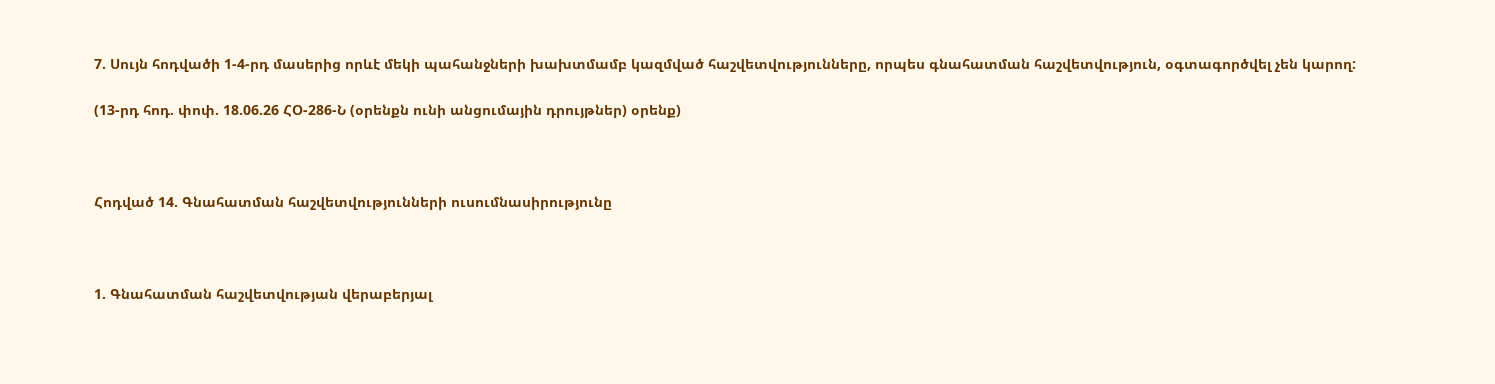7. Սույն հոդվածի 1-4-րդ մասերից որևէ մեկի պահանջների խախտմամբ կազմված հաշվետվությունները, որպես գնահատման հաշվետվություն, օգտագործվել չեն կարող:

(13-րդ հոդ. փոփ. 18.06.26 ՀՕ-286-Ն (օրենքն ունի անցումային դրույթներ) օրենք)



Հոդված 14. Գնահատման հաշվետվությունների ուսումնասիրությունը



1. Գնահատման հաշվետվության վերաբերյալ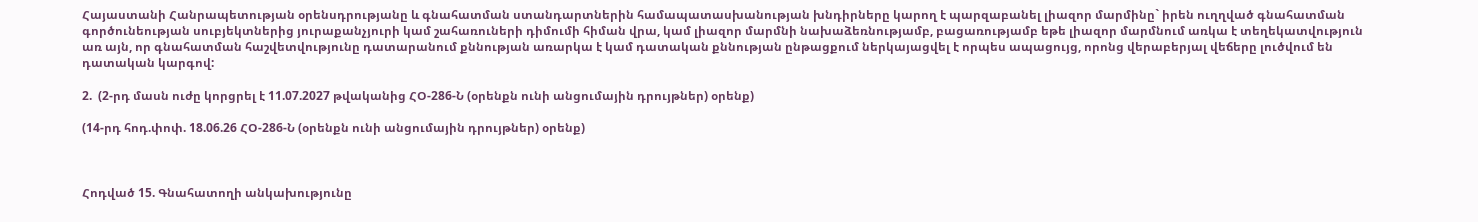Հայաստանի Հանրապետության օրենսդրությանը և գնահատման ստանդարտներին համապատասխանության խնդիրները կարող է պարզաբանել լիազոր մարմինը` իրեն ուղղված գնահատման գործունեության սուբյեկտներից յուրաքանչյուրի կամ շահառուների դիմումի հիման վրա, կամ լիազոր մարմնի նախաձեռնությամբ, բացառությամբ եթե լիազոր մարմնում առկա է տեղեկատվություն առ այն, որ գնահատման հաշվետվությունը դատարանում քննության առարկա է կամ դատական քննության ընթացքում ներկայացվել է որպես ապացույց, որոնց վերաբերյալ վեճերը լուծվում են դատական կարգով:

2.  (2-րդ մասն ուժը կորցրել է 11.07.2027 թվականից ՀՕ-286-Ն (օրենքն ունի անցումային դրույթներ) օրենք)

(14-րդ հոդ.փոփ. 18.06.26 ՀՕ-286-Ն (օրենքն ունի անցումային դրույթներ) օրենք)



Հոդված 15. Գնահատողի անկախությունը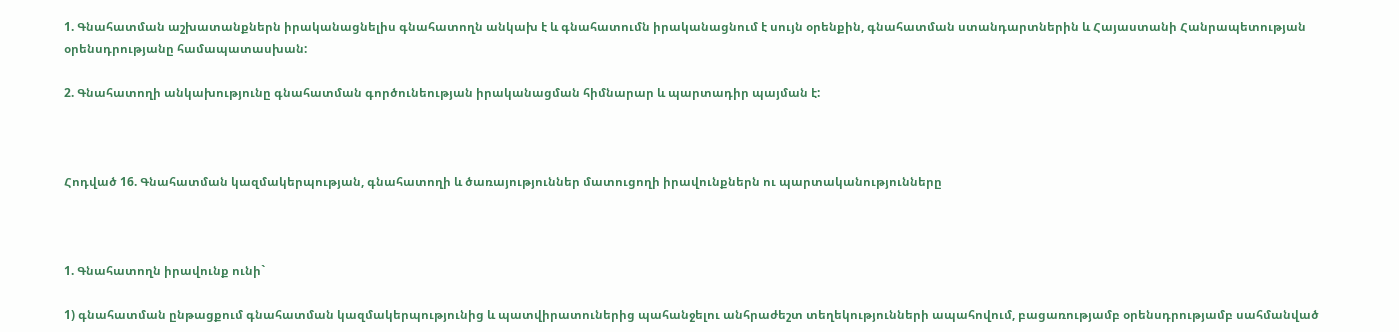1. Գնահատման աշխատանքներն իրականացնելիս գնահատողն անկախ է և գնահատումն իրականացնում է սույն օրենքին, գնահատման ստանդարտներին և Հայաստանի Հանրապետության օրենսդրությանը համապատասխան:

2. Գնահատողի անկախությունը գնահատման գործունեության իրականացման հիմնարար և պարտադիր պայման է:



Հոդված 16. Գնահատման կազմակերպության, գնահատողի և ծառայություններ մատուցողի իրավունքներն ու պարտականությունները



1. Գնահատողն իրավունք ունի`

1) գնահատման ընթացքում գնահատման կազմակերպությունից և պատվիրատուներից պահանջելու անհրաժեշտ տեղեկությունների ապահովում, բացառությամբ օրենսդրությամբ սահմանված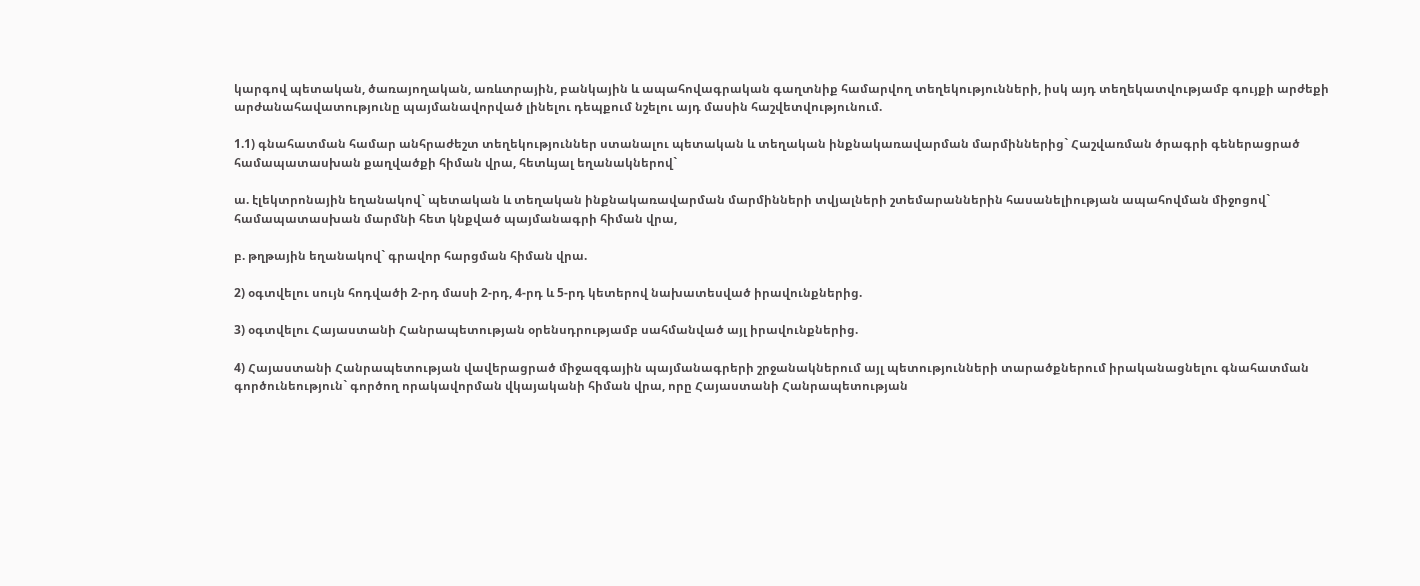կարգով պետական, ծառայողական, առևտրային, բանկային և ապահովագրական գաղտնիք համարվող տեղեկությունների, իսկ այդ տեղեկատվությամբ գույքի արժեքի արժանահավատությունը պայմանավորված լինելու դեպքում նշելու այդ մասին հաշվետվությունում.

1.1) գնահատման համար անհրաժեշտ տեղեկություններ ստանալու պետական և տեղական ինքնակառավարման մարմիններից` Հաշվառման ծրագրի գեներացրած համապատասխան քաղվածքի հիման վրա, հետևյալ եղանակներով`

ա. էլեկտրոնային եղանակով` պետական և տեղական ինքնակառավարման մարմինների տվյալների շտեմարաններին հասանելիության ապահովման միջոցով` համապատասխան մարմնի հետ կնքված պայմանագրի հիման վրա,

բ. թղթային եղանակով` գրավոր հարցման հիման վրա.

2) օգտվելու սույն հոդվածի 2-րդ մասի 2-րդ, 4-րդ և 5-րդ կետերով նախատեսված իրավունքներից.

3) օգտվելու Հայաստանի Հանրապետության օրենսդրությամբ սահմանված այլ իրավունքներից.

4) Հայաստանի Հանրապետության վավերացրած միջազգային պայմանագրերի շրջանակներում այլ պետությունների տարածքներում իրականացնելու գնահատման գործունեություն` գործող որակավորման վկայականի հիման վրա, որը Հայաստանի Հանրապետության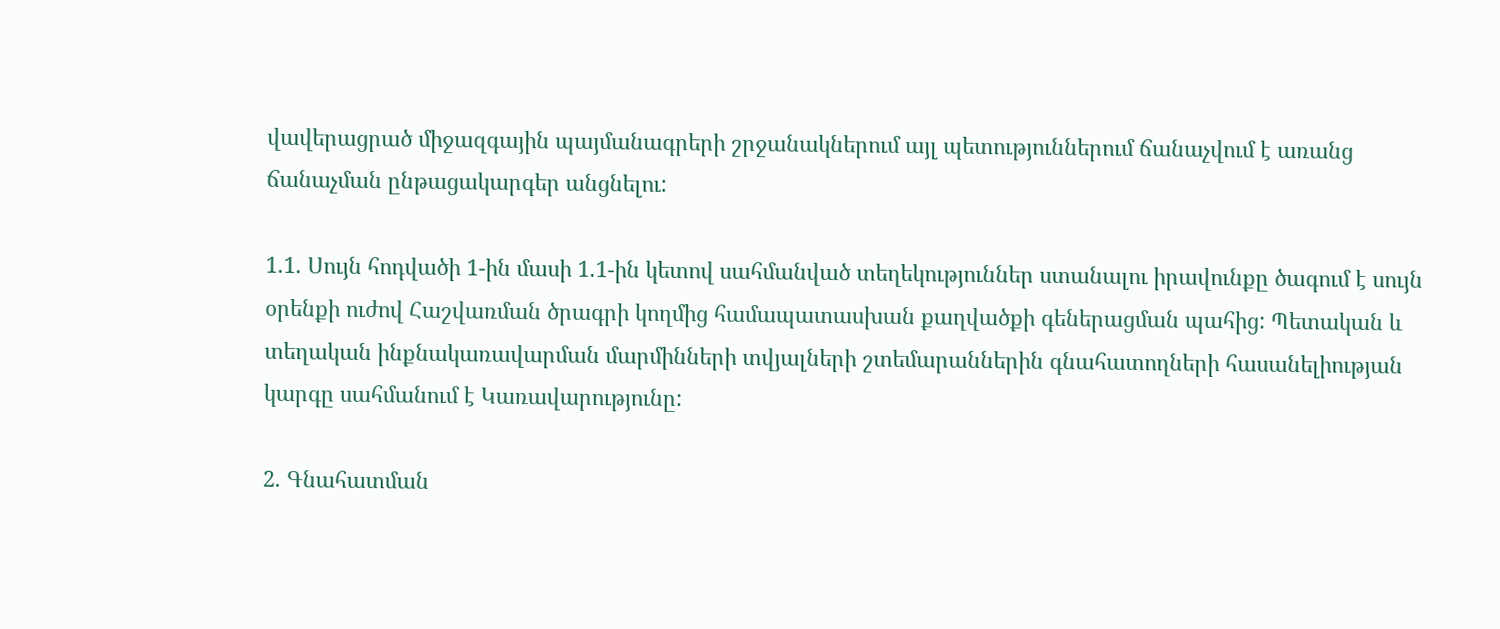վավերացրած միջազգային պայմանագրերի շրջանակներում այլ պետություններում ճանաչվում է առանց ճանաչման ընթացակարգեր անցնելու:

1.1. Սույն հոդվածի 1-ին մասի 1.1-ին կետով սահմանված տեղեկություններ ստանալու իրավունքը ծագում է սույն օրենքի ուժով Հաշվառման ծրագրի կողմից համապատասխան քաղվածքի գեներացման պահից: Պետական և տեղական ինքնակառավարման մարմինների տվյալների շտեմարաններին գնահատողների հասանելիության կարգը սահմանում է Կառավարությունը:

2. Գնահատման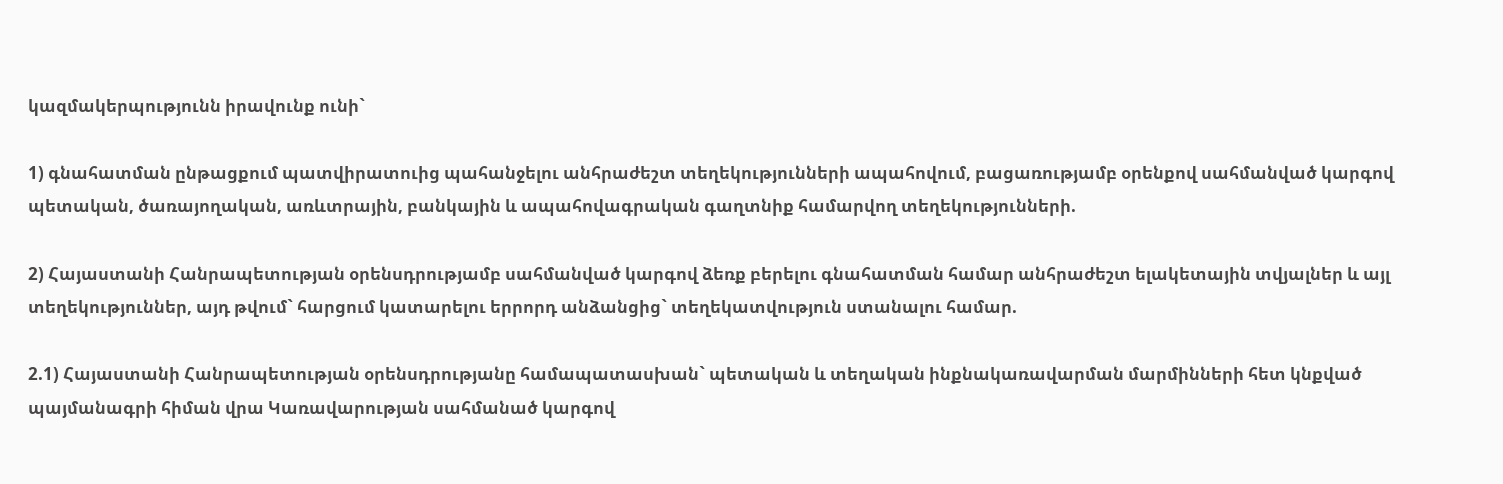կազմակերպությունն իրավունք ունի`

1) գնահատման ընթացքում պատվիրատուից պահանջելու անհրաժեշտ տեղեկությունների ապահովում, բացառությամբ օրենքով սահմանված կարգով պետական, ծառայողական, առևտրային, բանկային և ապահովագրական գաղտնիք համարվող տեղեկությունների.

2) Հայաստանի Հանրապետության օրենսդրությամբ սահմանված կարգով ձեռք բերելու գնահատման համար անհրաժեշտ ելակետային տվյալներ և այլ տեղեկություններ, այդ թվում` հարցում կատարելու երրորդ անձանցից` տեղեկատվություն ստանալու համար.

2.1) Հայաստանի Հանրապետության օրենսդրությանը համապատասխան` պետական և տեղական ինքնակառավարման մարմինների հետ կնքված պայմանագրի հիման վրա Կառավարության սահմանած կարգով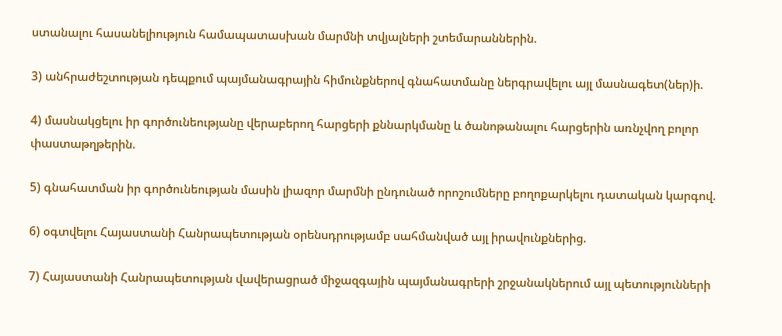ստանալու հասանելիություն համապատասխան մարմնի տվյալների շտեմարաններին.

3) անհրաժեշտության դեպքում պայմանագրային հիմունքներով գնահատմանը ներգրավելու այլ մասնագետ(ներ)ի.

4) մասնակցելու իր գործունեությանը վերաբերող հարցերի քննարկմանը և ծանոթանալու հարցերին առնչվող բոլոր փաստաթղթերին.

5) գնահատման իր գործունեության մասին լիազոր մարմնի ընդունած որոշումները բողոքարկելու դատական կարգով.

6) օգտվելու Հայաստանի Հանրապետության օրենսդրությամբ սահմանված այլ իրավունքներից.

7) Հայաստանի Հանրապետության վավերացրած միջազգային պայմանագրերի շրջանակներում այլ պետությունների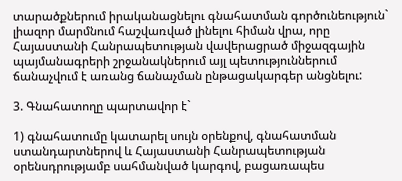տարածքներում իրականացնելու գնահատման գործունեություն` լիազոր մարմնում հաշվառված լինելու հիման վրա, որը Հայաստանի Հանրապետության վավերացրած միջազգային պայմանագրերի շրջանակներում այլ պետություններում ճանաչվում է առանց ճանաչման ընթացակարգեր անցնելու:

3. Գնահատողը պարտավոր է`

1) գնահատումը կատարել սույն օրենքով, գնահատման ստանդարտներով և Հայաստանի Հանրապետության օրենսդրությամբ սահմանված կարգով, բացառապես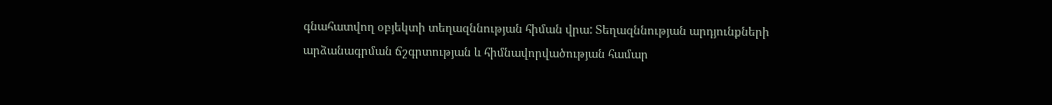գնահատվող օբյեկտի տեղազննության հիման վրա: Տեղազննության արդյունքների արձանագրման ճշգրտության և հիմնավորվածության համար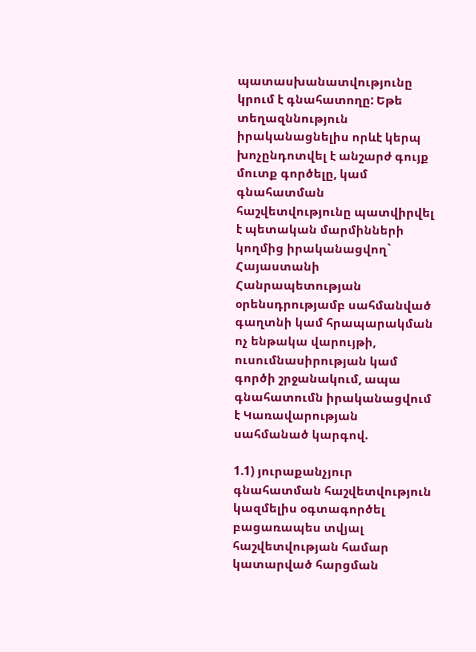պատասխանատվությունը կրում է գնահատողը: Եթե տեղազննություն իրականացնելիս որևէ կերպ խոչընդոտվել է անշարժ գույք մուտք գործելը, կամ գնահատման հաշվետվությունը պատվիրվել է պետական մարմինների կողմից իրականացվող` Հայաստանի Հանրապետության օրենսդրությամբ սահմանված գաղտնի կամ հրապարակման ոչ ենթակա վարույթի, ուսումնասիրության կամ գործի շրջանակում, ապա գնահատումն իրականացվում է Կառավարության սահմանած կարգով.

1.1) յուրաքանչյուր գնահատման հաշվետվություն կազմելիս օգտագործել բացառապես տվյալ հաշվետվության համար կատարված հարցման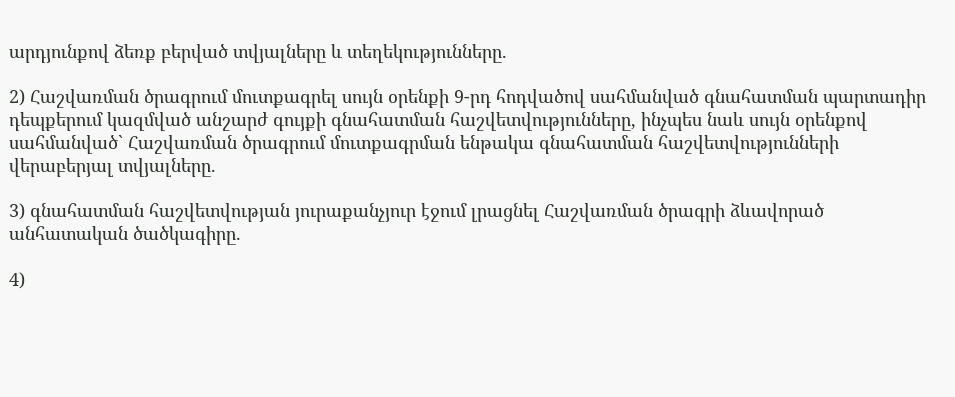արդյունքով ձեռք բերված տվյալները և տեղեկությունները.

2) Հաշվառման ծրագրում մուտքագրել սույն օրենքի 9-րդ հոդվածով սահմանված գնահատման պարտադիր դեպքերում կազմված անշարժ գույքի գնահատման հաշվետվությունները, ինչպես նաև սույն օրենքով սահմանված` Հաշվառման ծրագրում մուտքագրման ենթակա գնահատման հաշվետվությունների վերաբերյալ տվյալները.

3) գնահատման հաշվետվության յուրաքանչյուր էջում լրացնել Հաշվառման ծրագրի ձևավորած անհատական ծածկագիրը.

4)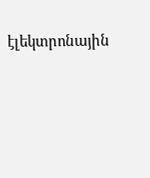էլեկտրոնային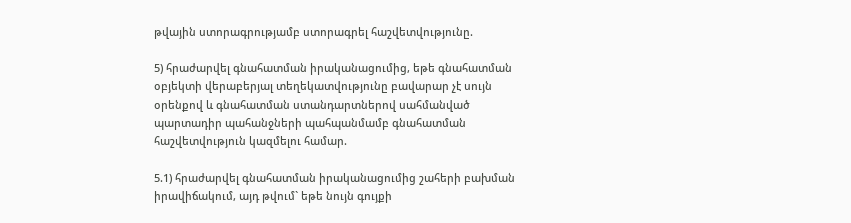թվային ստորագրությամբ ստորագրել հաշվետվությունը.

5) հրաժարվել գնահատման իրականացումից, եթե գնահատման օբյեկտի վերաբերյալ տեղեկատվությունը բավարար չէ սույն օրենքով և գնահատման ստանդարտներով սահմանված պարտադիր պահանջների պահպանմամբ գնահատման հաշվետվություն կազմելու համար.

5.1) հրաժարվել գնահատման իրականացումից շահերի բախման իրավիճակում, այդ թվում` եթե նույն գույքի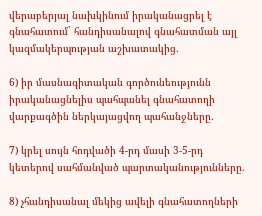վերաբերյալ նախկինում իրականացրել է գնահատում` հանդիսանալով գնահատման այլ կազմակերպության աշխատակից.

6) իր մասնագիտական գործունեությունն իրականացնելիս պահպանել գնահատողի վարքագծին ներկայացվող պահանջները.

7) կրել սույն հոդվածի 4-րդ մասի 3-5-րդ կետերով սահմանված պարտականությունները.

8) չհանդիսանալ մեկից ավելի գնահատողների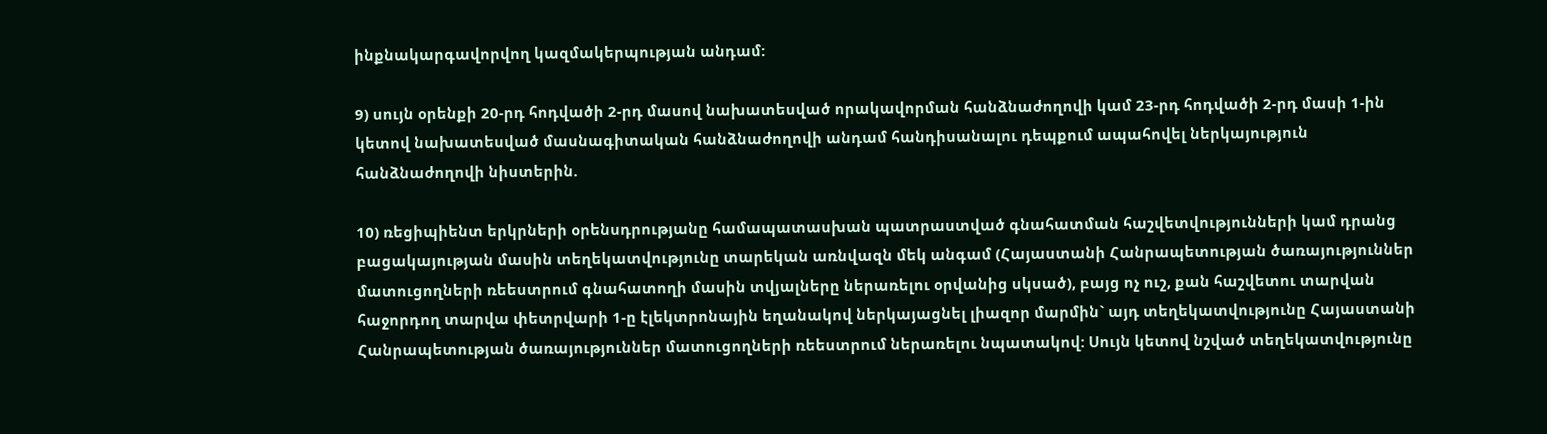ինքնակարգավորվող կազմակերպության անդամ:

9) սույն օրենքի 20-րդ հոդվածի 2-րդ մասով նախատեսված որակավորման հանձնաժողովի կամ 23-րդ հոդվածի 2-րդ մասի 1-ին կետով նախատեսված մասնագիտական հանձնաժողովի անդամ հանդիսանալու դեպքում ապահովել ներկայություն հանձնաժողովի նիստերին.

10) ռեցիպիենտ երկրների օրենսդրությանը համապատասխան պատրաստված գնահատման հաշվետվությունների կամ դրանց բացակայության մասին տեղեկատվությունը տարեկան առնվազն մեկ անգամ (Հայաստանի Հանրապետության ծառայություններ մատուցողների ռեեստրում գնահատողի մասին տվյալները ներառելու օրվանից սկսած), բայց ոչ ուշ, քան հաշվետու տարվան հաջորդող տարվա փետրվարի 1-ը էլեկտրոնային եղանակով ներկայացնել լիազոր մարմին` այդ տեղեկատվությունը Հայաստանի Հանրապետության ծառայություններ մատուցողների ռեեստրում ներառելու նպատակով: Սույն կետով նշված տեղեկատվությունը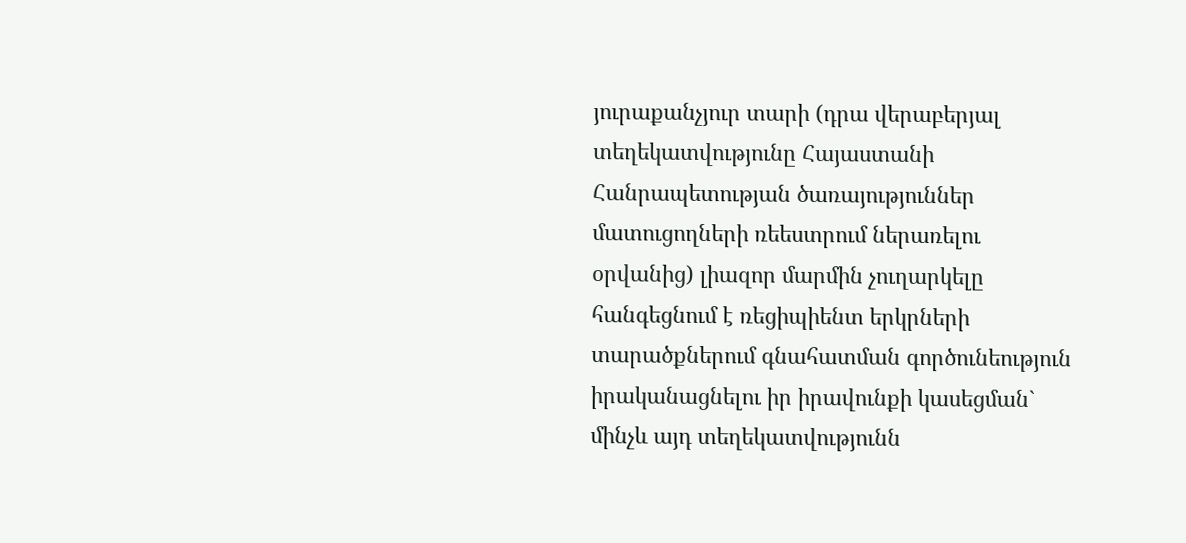յուրաքանչյուր տարի (դրա վերաբերյալ տեղեկատվությունը Հայաստանի Հանրապետության ծառայություններ մատուցողների ռեեստրում ներառելու օրվանից) լիազոր մարմին չուղարկելը հանգեցնում է ռեցիպիենտ երկրների տարածքներում գնահատման գործունեություն իրականացնելու իր իրավունքի կասեցման` մինչև այդ տեղեկատվությունն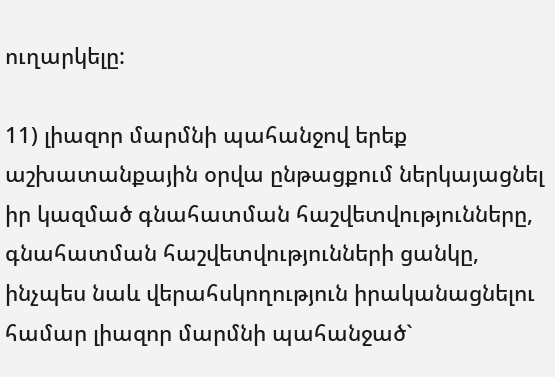ուղարկելը:

11) լիազոր մարմնի պահանջով երեք աշխատանքային օրվա ընթացքում ներկայացնել իր կազմած գնահատման հաշվետվությունները, գնահատման հաշվետվությունների ցանկը, ինչպես նաև վերահսկողություն իրականացնելու համար լիազոր մարմնի պահանջած`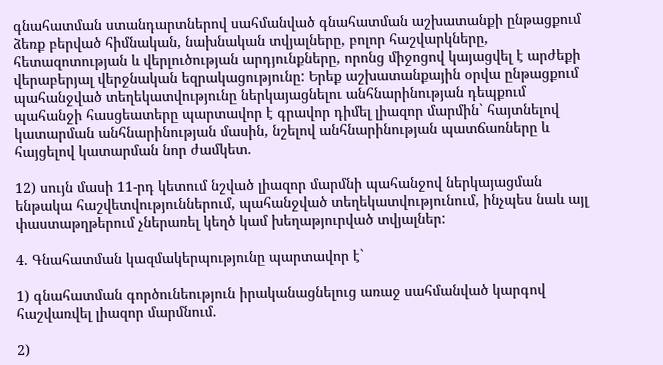գնահատման ստանդարտներով սահմանված գնահատման աշխատանքի ընթացքում ձեռք բերված հիմնական, նախնական տվյալները, բոլոր հաշվարկները, հետազոտության և վերլուծության արդյունքները, որոնց միջոցով կայացվել է արժեքի վերաբերյալ վերջնական եզրակացությունը: Երեք աշխատանքային օրվա ընթացքում պահանջված տեղեկատվությունը ներկայացնելու անհնարինության դեպքում պահանջի հասցեատերը պարտավոր է գրավոր դիմել լիազոր մարմին` հայտնելով կատարման անհնարինության մասին, նշելով անհնարինության պատճառները և հայցելով կատարման նոր ժամկետ.

12) սույն մասի 11-րդ կետում նշված լիազոր մարմնի պահանջով ներկայացման ենթակա հաշվետվություններում, պահանջված տեղեկատվությունում, ինչպես նաև այլ փաստաթղթերում չներառել կեղծ կամ խեղաթյուրված տվյալներ:

4. Գնահատման կազմակերպությունը պարտավոր է`

1) գնահատման գործունեություն իրականացնելուց առաջ սահմանված կարգով հաշվառվել լիազոր մարմնում.

2)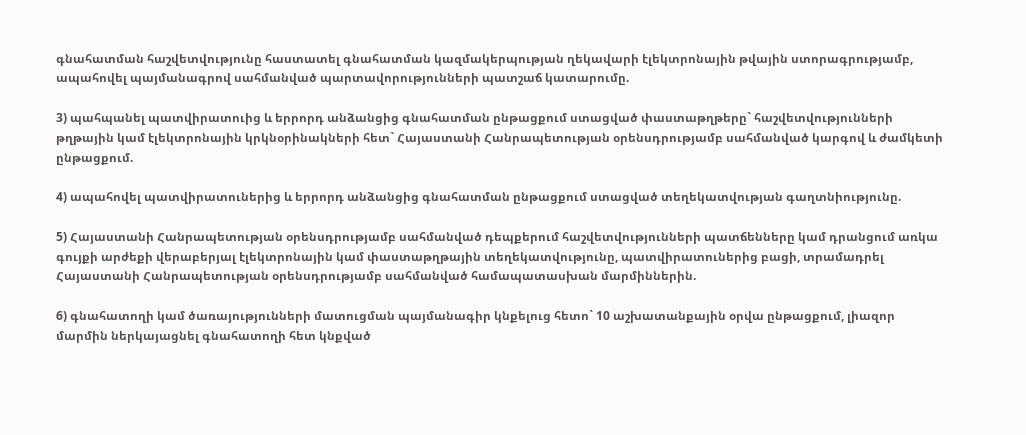գնահատման հաշվետվությունը հաստատել գնահատման կազմակերպության ղեկավարի էլեկտրոնային թվային ստորագրությամբ, ապահովել պայմանագրով սահմանված պարտավորությունների պատշաճ կատարումը.

3) պահպանել պատվիրատուից և երրորդ անձանցից գնահատման ընթացքում ստացված փաստաթղթերը` հաշվետվությունների թղթային կամ էլեկտրոնային կրկնօրինակների հետ` Հայաստանի Հանրապետության օրենսդրությամբ սահմանված կարգով և ժամկետի ընթացքում.

4) ապահովել պատվիրատուներից և երրորդ անձանցից գնահատման ընթացքում ստացված տեղեկատվության գաղտնիությունը.

5) Հայաստանի Հանրապետության օրենսդրությամբ սահմանված դեպքերում հաշվետվությունների պատճենները կամ դրանցում առկա գույքի արժեքի վերաբերյալ էլեկտրոնային կամ փաստաթղթային տեղեկատվությունը, պատվիրատուներից բացի, տրամադրել Հայաստանի Հանրապետության օրենսդրությամբ սահմանված համապատասխան մարմիններին.

6) գնահատողի կամ ծառայությունների մատուցման պայմանագիր կնքելուց հետո` 10 աշխատանքային օրվա ընթացքում, լիազոր մարմին ներկայացնել գնահատողի հետ կնքված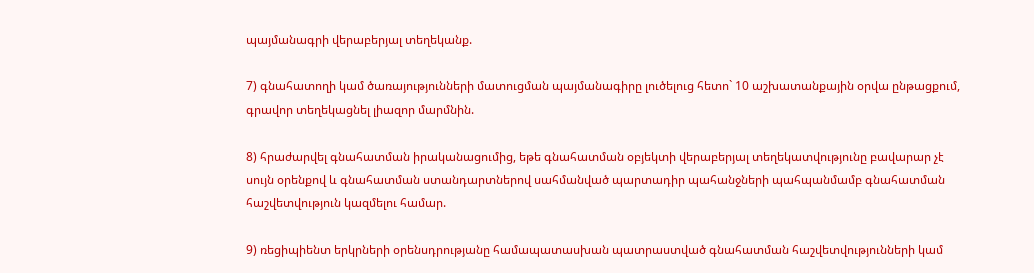պայմանագրի վերաբերյալ տեղեկանք.

7) գնահատողի կամ ծառայությունների մատուցման պայմանագիրը լուծելուց հետո` 10 աշխատանքային օրվա ընթացքում, գրավոր տեղեկացնել լիազոր մարմնին.

8) հրաժարվել գնահատման իրականացումից, եթե գնահատման օբյեկտի վերաբերյալ տեղեկատվությունը բավարար չէ սույն օրենքով և գնահատման ստանդարտներով սահմանված պարտադիր պահանջների պահպանմամբ գնահատման հաշվետվություն կազմելու համար.

9) ռեցիպիենտ երկրների օրենսդրությանը համապատասխան պատրաստված գնահատման հաշվետվությունների կամ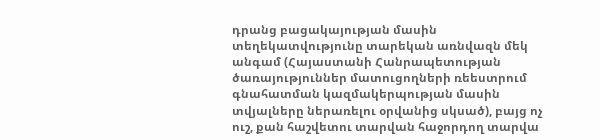դրանց բացակայության մասին տեղեկատվությունը տարեկան առնվազն մեկ անգամ (Հայաստանի Հանրապետության ծառայություններ մատուցողների ռեեստրում գնահատման կազմակերպության մասին տվյալները ներառելու օրվանից սկսած), բայց ոչ ուշ, քան հաշվետու տարվան հաջորդող տարվա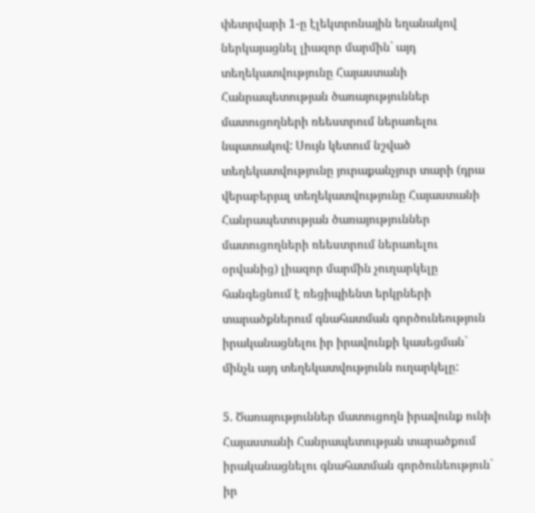փետրվարի 1-ը էլեկտրոնային եղանակով ներկայացնել լիազոր մարմին` այդ տեղեկատվությունը Հայաստանի Հանրապետության ծառայություններ մատուցողների ռեեստրում ներառելու նպատակով: Սույն կետում նշված տեղեկատվությունը յուրաքանչյուր տարի (դրա վերաբերյալ տեղեկատվությունը Հայաստանի Հանրապետության ծառայություններ մատուցողների ռեեստրում ներառելու օրվանից) լիազոր մարմին չուղարկելը հանգեցնում է ռեցիպիենտ երկրների տարածքներում գնահատման գործունեություն իրականացնելու իր իրավունքի կասեցման` մինչև այդ տեղեկատվությունն ուղարկելը:

5. Ծառայություններ մատուցողն իրավունք ունի Հայաստանի Հանրապետության տարածքում իրականացնելու գնահատման գործունեություն` իր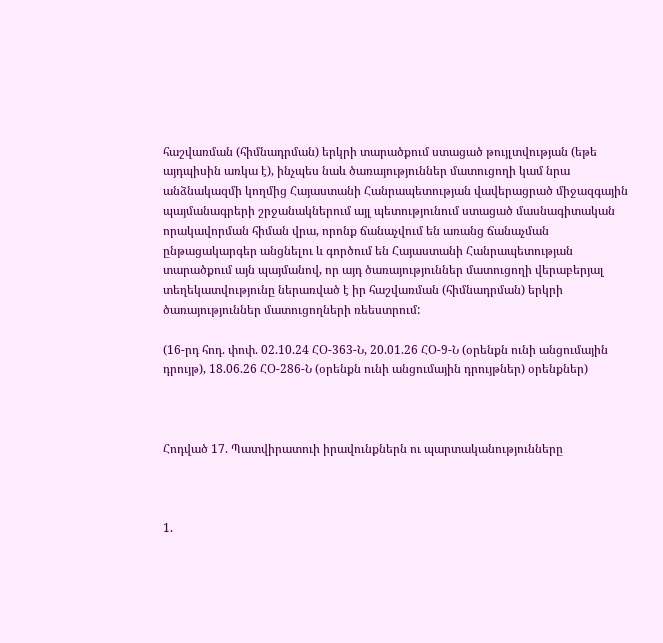հաշվառման (հիմնադրման) երկրի տարածքում ստացած թույլտվության (եթե այդպիսին առկա է), ինչպես նաև ծառայություններ մատուցողի կամ նրա անձնակազմի կողմից Հայաստանի Հանրապետության վավերացրած միջազգային պայմանագրերի շրջանակներում այլ պետությունում ստացած մասնագիտական որակավորման հիման վրա, որոնք ճանաչվում են առանց ճանաչման ընթացակարգեր անցնելու և գործում են Հայաստանի Հանրապետության տարածքում այն պայմանով, որ այդ ծառայություններ մատուցողի վերաբերյալ տեղեկատվությունը ներառված է իր հաշվառման (հիմնադրման) երկրի ծառայություններ մատուցողների ռեեստրում:

(16-րդ հոդ. փոփ. 02.10.24 ՀՕ-363-Ն, 20.01.26 ՀՕ-9-Ն (օրենքն ունի անցումային դրույթ), 18.06.26 ՀՕ-286-Ն (օրենքն ունի անցումային դրույթներ) օրենքներ)



Հոդված 17. Պատվիրատուի իրավունքներն ու պարտականությունները



1.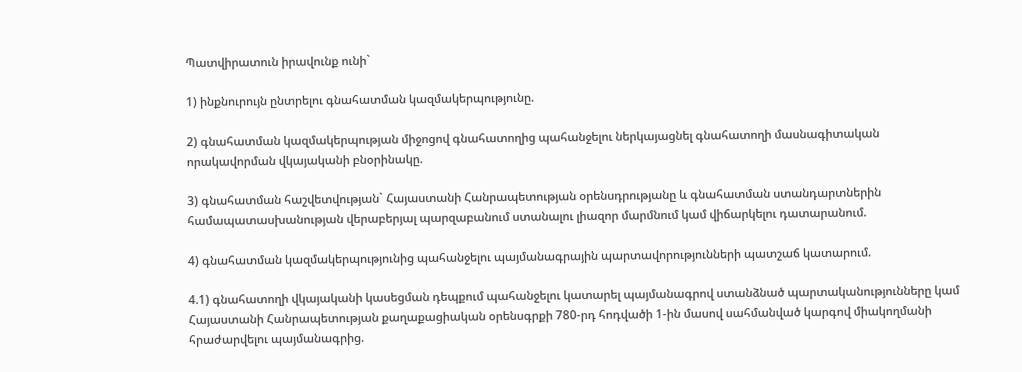Պատվիրատուն իրավունք ունի`

1) ինքնուրույն ընտրելու գնահատման կազմակերպությունը.

2) գնահատման կազմակերպության միջոցով գնահատողից պահանջելու ներկայացնել գնահատողի մասնագիտական որակավորման վկայականի բնօրինակը.

3) գնահատման հաշվետվության` Հայաստանի Հանրապետության օրենսդրությանը և գնահատման ստանդարտներին համապատասխանության վերաբերյալ պարզաբանում ստանալու լիազոր մարմնում կամ վիճարկելու դատարանում.

4) գնահատման կազմակերպությունից պահանջելու պայմանագրային պարտավորությունների պատշաճ կատարում.

4.1) գնահատողի վկայականի կասեցման դեպքում պահանջելու կատարել պայմանագրով ստանձնած պարտականությունները կամ Հայաստանի Հանրապետության քաղաքացիական օրենսգրքի 780-րդ հոդվածի 1-ին մասով սահմանված կարգով միակողմանի հրաժարվելու պայմանագրից.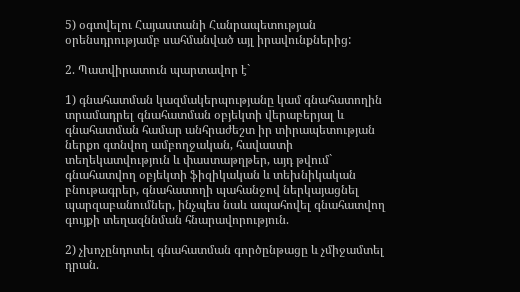5) օգտվելու Հայաստանի Հանրապետության օրենսդրությամբ սահմանված այլ իրավունքներից:

2. Պատվիրատուն պարտավոր է`

1) գնահատման կազմակերպությանը կամ գնահատողին տրամադրել գնահատման օբյեկտի վերաբերյալ և գնահատման համար անհրաժեշտ իր տիրապետության ներքո գտնվող ամբողջական, հավաստի տեղեկատվություն և փաստաթղթեր, այդ թվում` գնահատվող օբյեկտի ֆիզիկական և տեխնիկական բնութագրեր, գնահատողի պահանջով ներկայացնել պարզաբանումներ, ինչպես նաև ապահովել գնահատվող գույքի տեղազննման հնարավորություն.

2) չխոչընդոտել գնահատման գործընթացը և չմիջամտել դրան.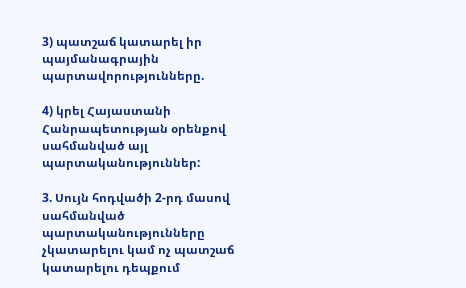3) պատշաճ կատարել իր պայմանագրային պարտավորությունները.

4) կրել Հայաստանի Հանրապետության օրենքով սահմանված այլ պարտականություններ:

3. Սույն հոդվածի 2-րդ մասով սահմանված պարտականությունները չկատարելու կամ ոչ պատշաճ կատարելու դեպքում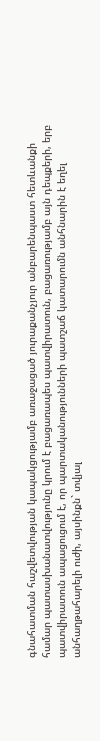գնահատման հաշվետվության կապակցությամբ առաջացած յուրաքանչյուր անբարենպաստ հետևանքի համար պատասխանատվությունը կրում է բացառապես պատվիրատուն, բացառությամբ այն դեպքերի, երբ պատվիրատուն ապացուցում է, որ պարտականությունների պատշաճ կատարումն անհնարին է եղել անհաղթահարելի ուժի, այսինքն` տվյալ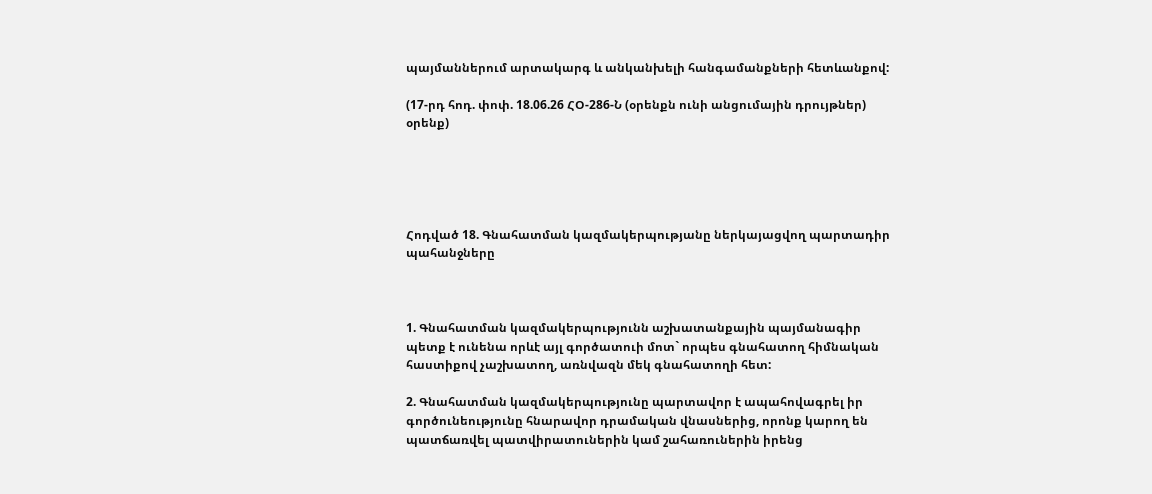պայմաններում արտակարգ և անկանխելի հանգամանքների հետևանքով:

(17-րդ հոդ. փոփ. 18.06.26 ՀՕ-286-Ն (օրենքն ունի անցումային դրույթներ) օրենք)





Հոդված 18. Գնահատման կազմակերպությանը ներկայացվող պարտադիր պահանջները



1. Գնահատման կազմակերպությունն աշխատանքային պայմանագիր պետք է ունենա որևէ այլ գործատուի մոտ` որպես գնահատող հիմնական հաստիքով չաշխատող, առնվազն մեկ գնահատողի հետ:

2. Գնահատման կազմակերպությունը պարտավոր է ապահովագրել իր գործունեությունը հնարավոր դրամական վնասներից, որոնք կարող են պատճառվել պատվիրատուներին կամ շահառուներին իրենց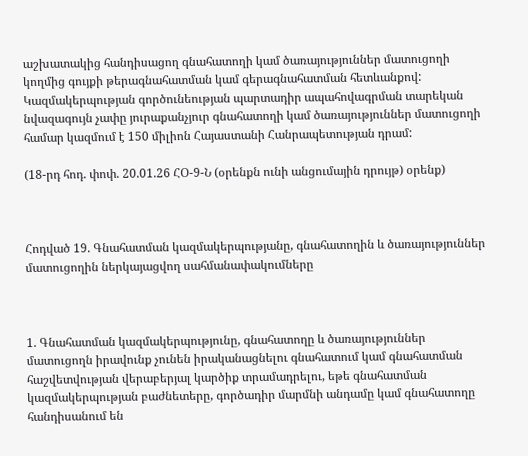աշխատակից հանդիսացող գնահատողի կամ ծառայություններ մատուցողի կողմից գույքի թերագնահատման կամ գերագնահատման հետևանքով: Կազմակերպության գործունեության պարտադիր ապահովագրման տարեկան նվազագույն չափը յուրաքանչյուր գնահատողի կամ ծառայություններ մատուցողի համար կազմում է 150 միլիոն Հայաստանի Հանրապետության դրամ:

(18-րդ հոդ. փոփ. 20.01.26 ՀՕ-9-Ն (օրենքն ունի անցումային դրույթ) օրենք)



Հոդված 19. Գնահատման կազմակերպությանը, գնահատողին և ծառայություններ մատուցողին ներկայացվող սահմանափակումները



1. Գնահատման կազմակերպությունը, գնահատողը և ծառայություններ մատուցողն իրավունք չունեն իրականացնելու գնահատում կամ գնահատման հաշվետվության վերաբերյալ կարծիք տրամադրելու, եթե գնահատման կազմակերպության բաժնետերը, գործադիր մարմնի անդամը կամ գնահատողը հանդիսանում են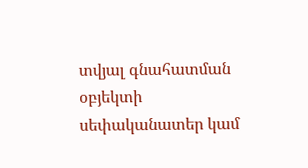տվյալ գնահատման օբյեկտի սեփականատեր կամ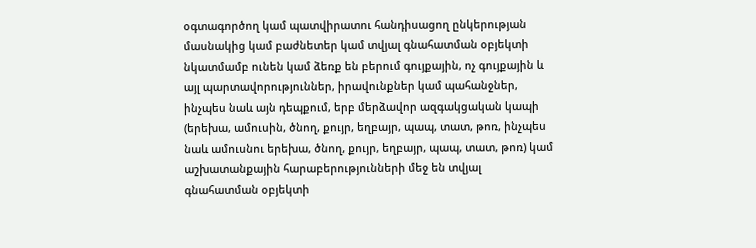օգտագործող կամ պատվիրատու հանդիսացող ընկերության մասնակից կամ բաժնետեր կամ տվյալ գնահատման օբյեկտի նկատմամբ ունեն կամ ձեռք են բերում գույքային, ոչ գույքային և այլ պարտավորություններ, իրավունքներ կամ պահանջներ, ինչպես նաև այն դեպքում, երբ մերձավոր ազգակցական կապի (երեխա, ամուսին, ծնող, քույր, եղբայր, պապ, տատ, թոռ, ինչպես նաև ամուսնու երեխա, ծնող, քույր, եղբայր, պապ, տատ, թոռ) կամ աշխատանքային հարաբերությունների մեջ են տվյալ գնահատման օբյեկտի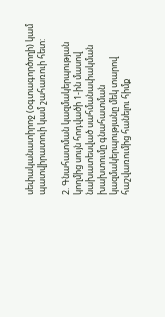սեփականատիրոջ (օգտագործողի) կամ պատվիրատուի կամ շահառուի հետ:

2. Գնահատման կազմակերպության կողմից սույն հոդվածի 1-ին մասով նախատեսված սահմանափակման խախտումը գնահատման կազմակերպությանը մեկ տարով հաշվառումից հանելու հիմք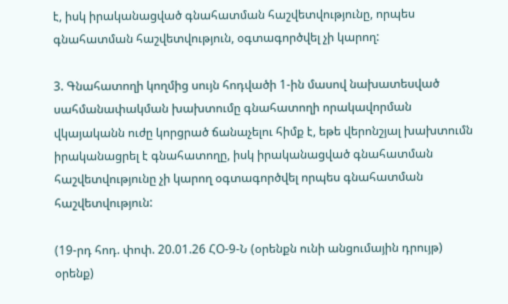է, իսկ իրականացված գնահատման հաշվետվությունը, որպես գնահատման հաշվետվություն, օգտագործվել չի կարող:

3. Գնահատողի կողմից սույն հոդվածի 1-ին մասով նախատեսված սահմանափակման խախտումը գնահատողի որակավորման վկայականն ուժը կորցրած ճանաչելու հիմք է, եթե վերոնշյալ խախտումն իրականացրել է գնահատողը, իսկ իրականացված գնահատման հաշվետվությունը չի կարող օգտագործվել որպես գնահատման հաշվետվություն:

(19-րդ հոդ. փոփ. 20.01.26 ՀՕ-9-Ն (օրենքն ունի անցումային դրույթ) օրենք)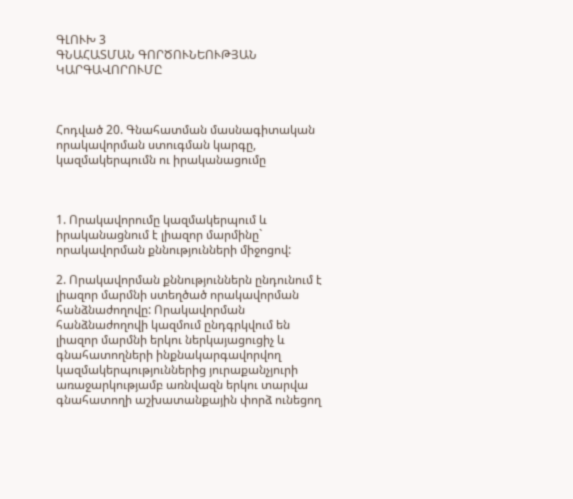ԳԼՈՒԽ 3
ԳՆԱՀԱՏՄԱՆ ԳՈՐԾՈՒՆԵՈՒԹՅԱՆ ԿԱՐԳԱՎՈՐՈՒՄԸ



Հոդված 20. Գնահատման մասնագիտական որակավորման ստուգման կարգը, կազմակերպումն ու իրականացումը



1. Որակավորումը կազմակերպում և իրականացնում է լիազոր մարմինը` որակավորման քննությունների միջոցով:

2. Որակավորման քննություններն ընդունում է լիազոր մարմնի ստեղծած որակավորման հանձնաժողովը: Որակավորման հանձնաժողովի կազմում ընդգրկվում են լիազոր մարմնի երկու ներկայացուցիչ և գնահատողների ինքնակարգավորվող կազմակերպություններից յուրաքանչյուրի առաջարկությամբ առնվազն երկու տարվա գնահատողի աշխատանքային փորձ ունեցող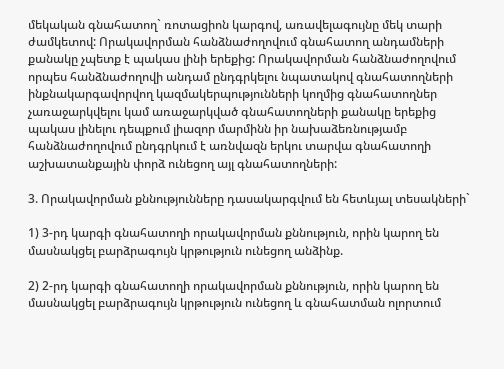մեկական գնահատող` ռոտացիոն կարգով, առավելագույնը մեկ տարի ժամկետով: Որակավորման հանձնաժողովում գնահատող անդամների քանակը չպետք է պակաս լինի երեքից: Որակավորման հանձնաժողովում որպես հանձնաժողովի անդամ ընդգրկելու նպատակով գնահատողների ինքնակարգավորվող կազմակերպությունների կողմից գնահատողներ չառաջարկվելու կամ առաջարկված գնահատողների քանակը երեքից պակաս լինելու դեպքում լիազոր մարմինն իր նախաձեռնությամբ հանձնաժողովում ընդգրկում է առնվազն երկու տարվա գնահատողի աշխատանքային փորձ ունեցող այլ գնահատողների:

3. Որակավորման քննությունները դասակարգվում են հետևյալ տեսակների`

1) 3-րդ կարգի գնահատողի որակավորման քննություն, որին կարող են մասնակցել բարձրագույն կրթություն ունեցող անձինք.

2) 2-րդ կարգի գնահատողի որակավորման քննություն, որին կարող են մասնակցել բարձրագույն կրթություն ունեցող և գնահատման ոլորտում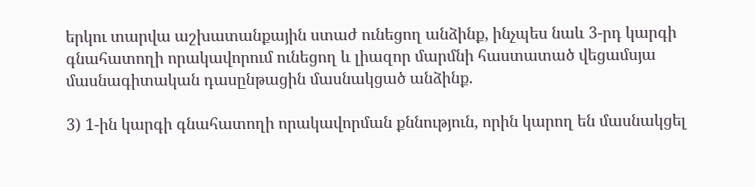երկու տարվա աշխատանքային ստաժ ունեցող անձինք, ինչպես նաև 3-րդ կարգի գնահատողի որակավորում ունեցող և լիազոր մարմնի հաստատած վեցամսյա մասնագիտական դասընթացին մասնակցած անձինք.

3) 1-ին կարգի գնահատողի որակավորման քննություն, որին կարող են մասնակցել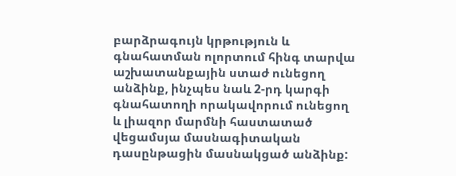բարձրագույն կրթություն և գնահատման ոլորտում հինգ տարվա աշխատանքային ստաժ ունեցող անձինք, ինչպես նաև 2-րդ կարգի գնահատողի որակավորում ունեցող և լիազոր մարմնի հաստատած վեցամսյա մասնագիտական դասընթացին մասնակցած անձինք: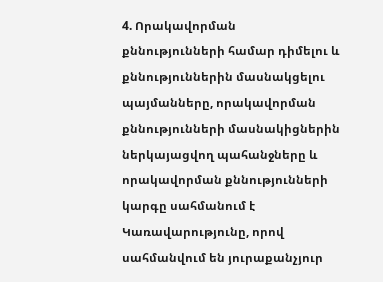4. Որակավորման քննությունների համար դիմելու և քննություններին մասնակցելու պայմանները, որակավորման քննությունների մասնակիցներին ներկայացվող պահանջները և որակավորման քննությունների կարգը սահմանում է Կառավարությունը, որով սահմանվում են յուրաքանչյուր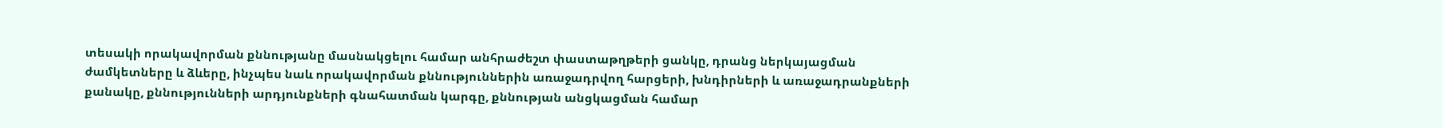տեսակի որակավորման քննությանը մասնակցելու համար անհրաժեշտ փաստաթղթերի ցանկը, դրանց ներկայացման ժամկետները և ձևերը, ինչպես նաև որակավորման քննություններին առաջադրվող հարցերի, խնդիրների և առաջադրանքների քանակը, քննությունների արդյունքների գնահատման կարգը, քննության անցկացման համար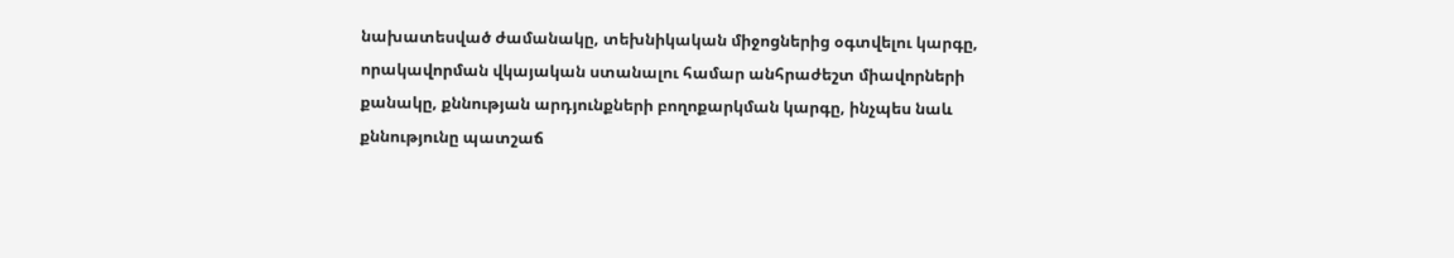նախատեսված ժամանակը, տեխնիկական միջոցներից օգտվելու կարգը, որակավորման վկայական ստանալու համար անհրաժեշտ միավորների քանակը, քննության արդյունքների բողոքարկման կարգը, ինչպես նաև քննությունը պատշաճ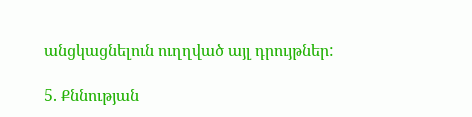անցկացնելուն ուղղված այլ դրույթներ:

5. Քննության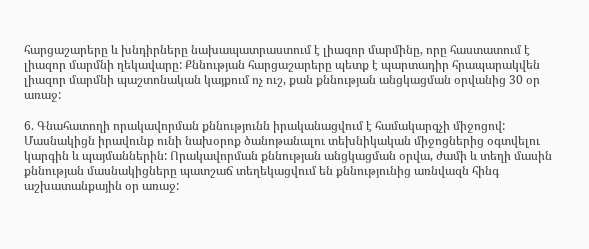հարցաշարերը և խնդիրները նախապատրաստում է լիազոր մարմինը, որը հաստատում է լիազոր մարմնի ղեկավարը: Քննության հարցաշարերը պետք է պարտադիր հրապարակվեն լիազոր մարմնի պաշտոնական կայքում ոչ ուշ, քան քննության անցկացման օրվանից 30 օր առաջ:

6. Գնահատողի որակավորման քննությունն իրականացվում է համակարգչի միջոցով: Մասնակիցն իրավունք ունի նախօրոք ծանոթանալու տեխնիկական միջոցներից օգտվելու կարգին և պայմաններին: Որակավորման քննության անցկացման օրվա, ժամի և տեղի մասին քննության մասնակիցները պատշաճ տեղեկացվում են քննությունից առնվազն հինգ աշխատանքային օր առաջ: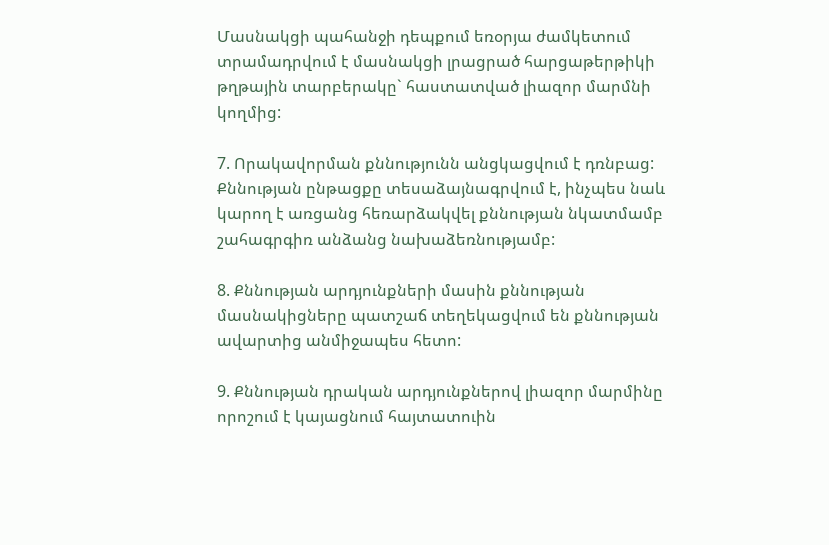Մասնակցի պահանջի դեպքում եռօրյա ժամկետում տրամադրվում է մասնակցի լրացրած հարցաթերթիկի թղթային տարբերակը` հաստատված լիազոր մարմնի կողմից:

7. Որակավորման քննությունն անցկացվում է դռնբաց: Քննության ընթացքը տեսաձայնագրվում է, ինչպես նաև կարող է առցանց հեռարձակվել քննության նկատմամբ շահագրգիռ անձանց նախաձեռնությամբ:

8. Քննության արդյունքների մասին քննության մասնակիցները պատշաճ տեղեկացվում են քննության ավարտից անմիջապես հետո:

9. Քննության դրական արդյունքներով լիազոր մարմինը որոշում է կայացնում հայտատուին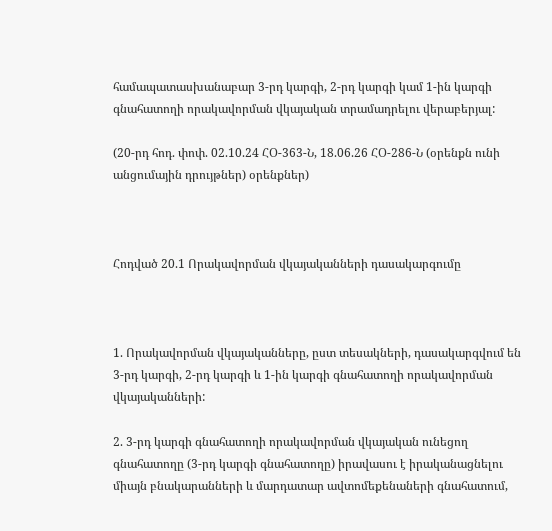համապատասխանաբար 3-րդ կարգի, 2-րդ կարգի կամ 1-ին կարգի գնահատողի որակավորման վկայական տրամադրելու վերաբերյալ:

(20-րդ հոդ. փոփ. 02.10.24 ՀՕ-363-Ն, 18.06.26 ՀՕ-286-Ն (օրենքն ունի անցումային դրույթներ) օրենքներ)



Հոդված 20.1 Որակավորման վկայականների դասակարգումը



1. Որակավորման վկայականները, ըստ տեսակների, դասակարգվում են 3-րդ կարգի, 2-րդ կարգի և 1-ին կարգի գնահատողի որակավորման վկայականների:

2. 3-րդ կարգի գնահատողի որակավորման վկայական ունեցող գնահատողը (3-րդ կարգի գնահատողը) իրավասու է իրականացնելու միայն բնակարանների և մարդատար ավտոմեքենաների գնահատում,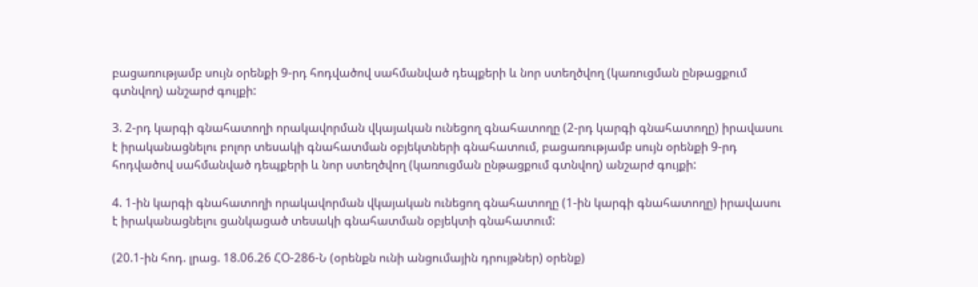բացառությամբ սույն օրենքի 9-րդ հոդվածով սահմանված դեպքերի և նոր ստեղծվող (կառուցման ընթացքում գտնվող) անշարժ գույքի:

3. 2-րդ կարգի գնահատողի որակավորման վկայական ունեցող գնահատողը (2-րդ կարգի գնահատողը) իրավասու է իրականացնելու բոլոր տեսակի գնահատման օբյեկտների գնահատում, բացառությամբ սույն օրենքի 9-րդ հոդվածով սահմանված դեպքերի և նոր ստեղծվող (կառուցման ընթացքում գտնվող) անշարժ գույքի:

4. 1-ին կարգի գնահատողի որակավորման վկայական ունեցող գնահատողը (1-ին կարգի գնահատողը) իրավասու է իրականացնելու ցանկացած տեսակի գնահատման օբյեկտի գնահատում:

(20.1-ին հոդ. լրաց. 18.06.26 ՀՕ-286-Ն (օրենքն ունի անցումային դրույթներ) օրենք)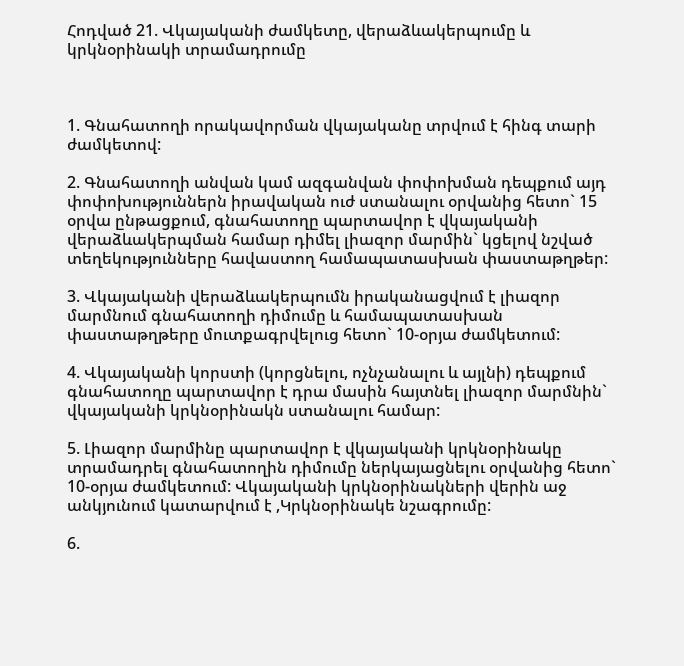Հոդված 21. Վկայականի ժամկետը, վերաձևակերպումը և կրկնօրինակի տրամադրումը



1. Գնահատողի որակավորման վկայականը տրվում է հինգ տարի ժամկետով:

2. Գնահատողի անվան կամ ազգանվան փոփոխման դեպքում այդ փոփոխություններն իրավական ուժ ստանալու օրվանից հետո` 15 օրվա ընթացքում, գնահատողը պարտավոր է վկայականի վերաձևակերպման համար դիմել լիազոր մարմին` կցելով նշված տեղեկությունները հավաստող համապատասխան փաստաթղթեր:

3. Վկայականի վերաձևակերպումն իրականացվում է լիազոր մարմնում գնահատողի դիմումը և համապատասխան փաստաթղթերը մուտքագրվելուց հետո` 10-օրյա ժամկետում:

4. Վկայականի կորստի (կորցնելու, ոչնչանալու և այլնի) դեպքում գնահատողը պարտավոր է դրա մասին հայտնել լիազոր մարմնին` վկայականի կրկնօրինակն ստանալու համար:

5. Լիազոր մարմինը պարտավոր է վկայականի կրկնօրինակը տրամադրել գնահատողին դիմումը ներկայացնելու օրվանից հետո` 10-օրյա ժամկետում: Վկայականի կրկնօրինակների վերին աջ անկյունում կատարվում է ,Կրկնօրինակե նշագրումը:

6.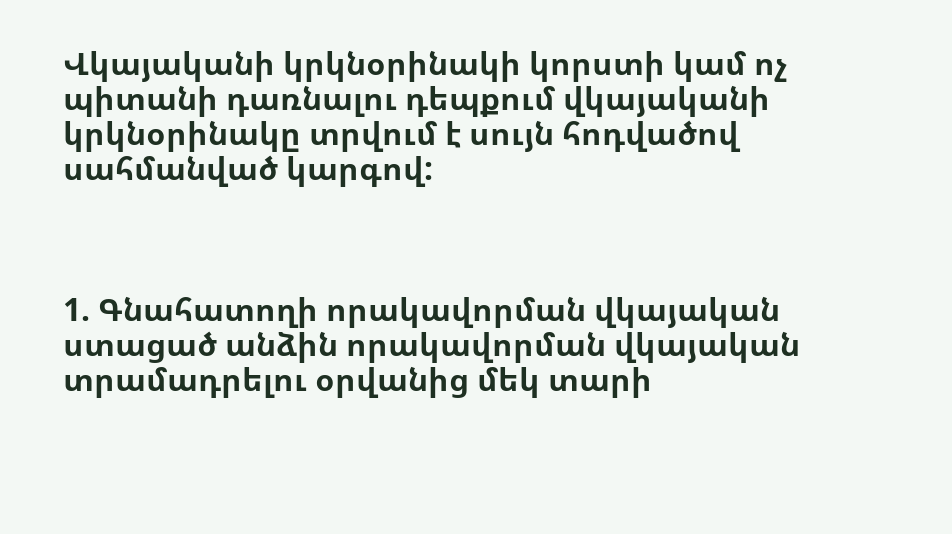Վկայականի կրկնօրինակի կորստի կամ ոչ պիտանի դառնալու դեպքում վկայականի կրկնօրինակը տրվում է սույն հոդվածով սահմանված կարգով:



1. Գնահատողի որակավորման վկայական ստացած անձին որակավորման վկայական տրամադրելու օրվանից մեկ տարի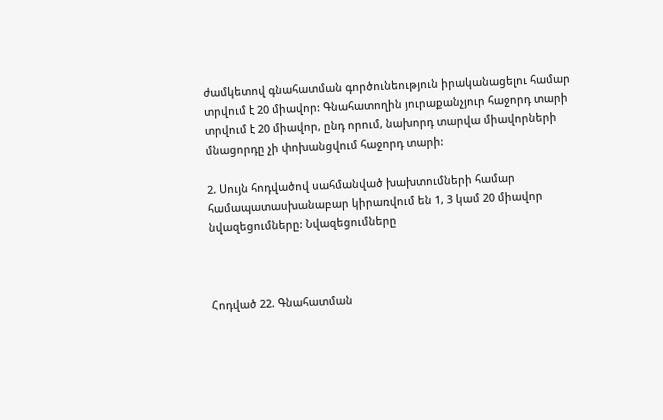ժամկետով գնահատման գործունեություն իրականացելու համար տրվում է 20 միավոր: Գնահատողին յուրաքանչյուր հաջորդ տարի տրվում է 20 միավոր, ընդ որում, նախորդ տարվա միավորների մնացորդը չի փոխանցվում հաջորդ տարի:

2. Սույն հոդվածով սահմանված խախտումների համար համապատասխանաբար կիրառվում են 1, 3 կամ 20 միավոր նվազեցումները: Նվազեցումները



Հոդված 22. Գնահատման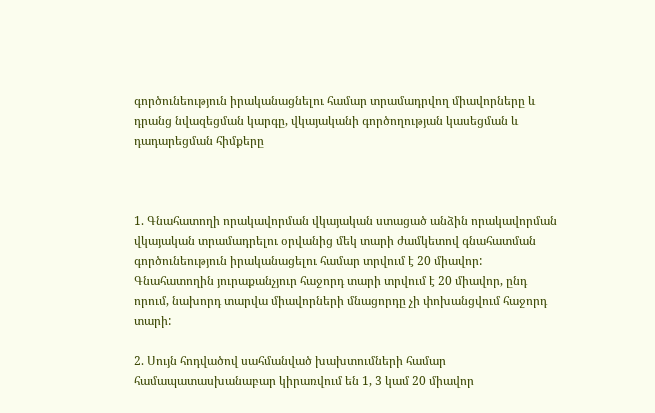գործունեություն իրականացնելու համար տրամադրվող միավորները և դրանց նվազեցման կարգը, վկայականի գործողության կասեցման և դադարեցման հիմքերը



1. Գնահատողի որակավորման վկայական ստացած անձին որակավորման վկայական տրամադրելու օրվանից մեկ տարի ժամկետով գնահատման գործունեություն իրականացելու համար տրվում է 20 միավոր: Գնահատողին յուրաքանչյուր հաջորդ տարի տրվում է 20 միավոր, ընդ որում, նախորդ տարվա միավորների մնացորդը չի փոխանցվում հաջորդ տարի:

2. Սույն հոդվածով սահմանված խախտումների համար համապատասխանաբար կիրառվում են 1, 3 կամ 20 միավոր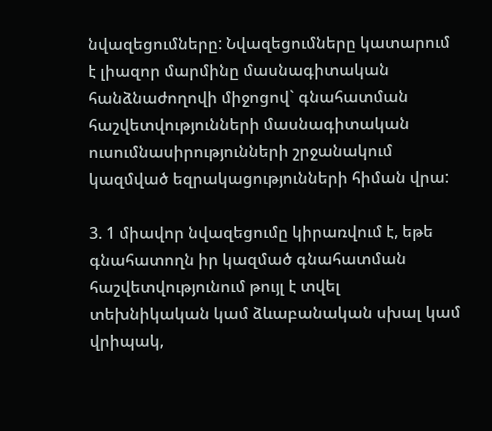նվազեցումները: Նվազեցումները կատարում է լիազոր մարմինը մասնագիտական հանձնաժողովի միջոցով` գնահատման հաշվետվությունների մասնագիտական ուսումնասիրությունների շրջանակում կազմված եզրակացությունների հիման վրա:

3. 1 միավոր նվազեցումը կիրառվում է, եթե գնահատողն իր կազմած գնահատման հաշվետվությունում թույլ է տվել տեխնիկական կամ ձևաբանական սխալ կամ վրիպակ,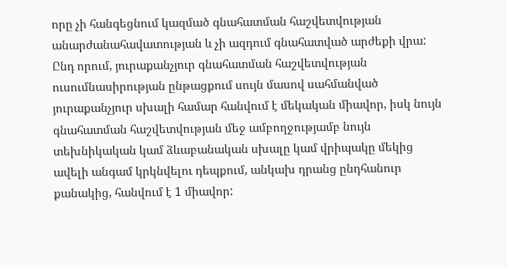որը չի հանգեցնում կազմած գնահատման հաշվետվության անարժանահավատության և չի ազդում գնահատված արժեքի վրա: Ընդ որում, յուրաքանչյուր գնահատման հաշվետվության ուսումնասիրության ընթացքում սույն մասով սահմանված յուրաքանչյուր սխալի համար հանվում է մեկական միավոր, իսկ նույն գնահատման հաշվետվության մեջ ամբողջությամբ նույն տեխնիկական կամ ձևաբանական սխալը կամ վրիպակը մեկից ավելի անգամ կրկնվելու դեպքում, անկախ դրանց ընդհանուր քանակից, հանվում է 1 միավոր: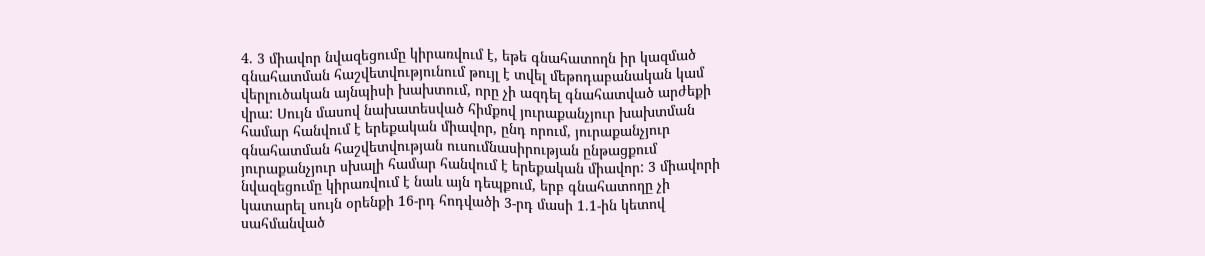4. 3 միավոր նվազեցումը կիրառվում է, եթե գնահատողն իր կազմած գնահատման հաշվետվությունում թույլ է տվել մեթոդաբանական կամ վերլուծական այնպիսի խախտում, որը չի ազդել գնահատված արժեքի վրա: Սույն մասով նախատեսված հիմքով յուրաքանչյուր խախտման համար հանվում է երեքական միավոր, ընդ որում, յուրաքանչյուր գնահատման հաշվետվության ուսումնասիրության ընթացքում յուրաքանչյուր սխալի համար հանվում է երեքական միավոր: 3 միավորի նվազեցումը կիրառվում է նաև այն դեպքում, երբ գնահատողը չի կատարել սույն օրենքի 16-րդ հոդվածի 3-րդ մասի 1.1-ին կետով սահմանված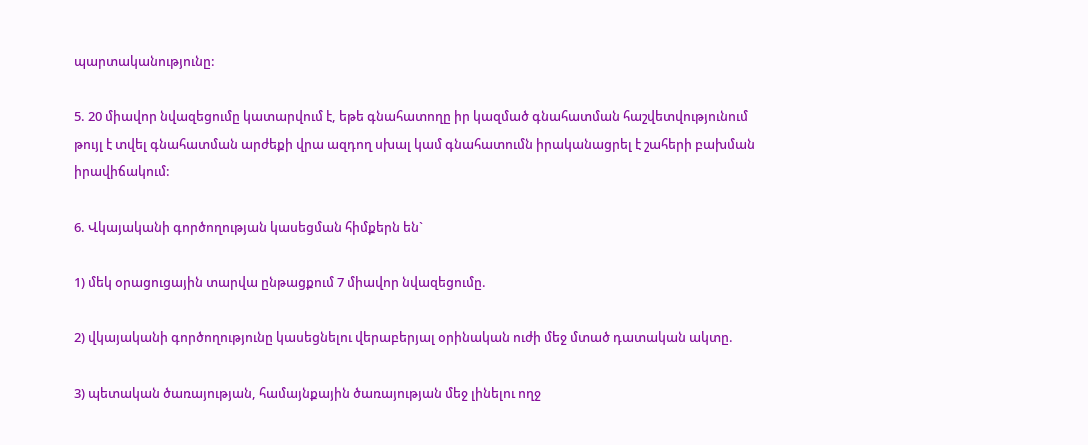պարտականությունը:

5. 20 միավոր նվազեցումը կատարվում է, եթե գնահատողը իր կազմած գնահատման հաշվետվությունում թույլ է տվել գնահատման արժեքի վրա ազդող սխալ կամ գնահատումն իրականացրել է շահերի բախման իրավիճակում:

6. Վկայականի գործողության կասեցման հիմքերն են`

1) մեկ օրացուցային տարվա ընթացքում 7 միավոր նվազեցումը.

2) վկայականի գործողությունը կասեցնելու վերաբերյալ օրինական ուժի մեջ մտած դատական ակտը.

3) պետական ծառայության, համայնքային ծառայության մեջ լինելու ողջ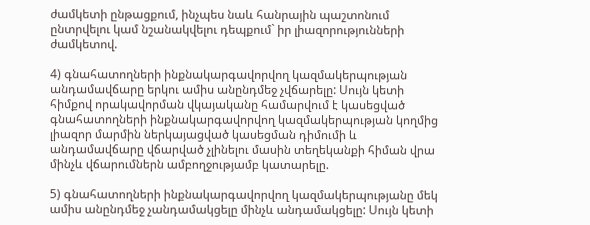ժամկետի ընթացքում, ինչպես նաև հանրային պաշտոնում ընտրվելու կամ նշանակվելու դեպքում` իր լիազորությունների ժամկետով.

4) գնահատողների ինքնակարգավորվող կազմակերպության անդամավճարը երկու ամիս անընդմեջ չվճարելը: Սույն կետի հիմքով որակավորման վկայականը համարվում է կասեցված գնահատողների ինքնակարգավորվող կազմակերպության կողմից լիազոր մարմին ներկայացված կասեցման դիմումի և անդամավճարը վճարված չլինելու մասին տեղեկանքի հիման վրա մինչև վճարումներն ամբողջությամբ կատարելը.

5) գնահատողների ինքնակարգավորվող կազմակերպությանը մեկ ամիս անընդմեջ չանդամակցելը մինչև անդամակցելը: Սույն կետի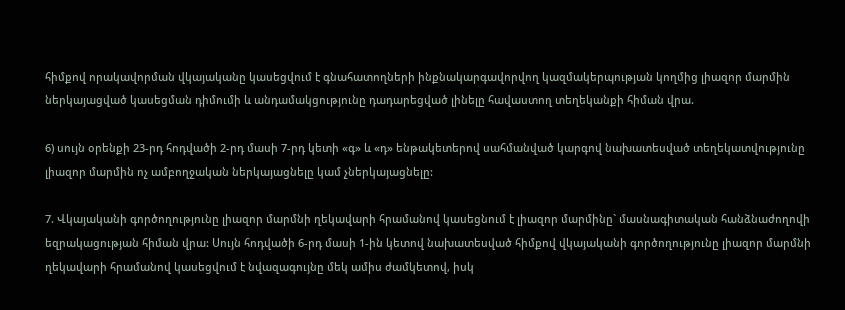հիմքով որակավորման վկայականը կասեցվում է գնահատողների ինքնակարգավորվող կազմակերպության կողմից լիազոր մարմին ներկայացված կասեցման դիմումի և անդամակցությունը դադարեցված լինելը հավաստող տեղեկանքի հիման վրա.

6) սույն օրենքի 23-րդ հոդվածի 2-րդ մասի 7-րդ կետի «գ» և «դ» ենթակետերով սահմանված կարգով նախատեսված տեղեկատվությունը լիազոր մարմին ոչ ամբողջական ներկայացնելը կամ չներկայացնելը:

7. Վկայականի գործողությունը լիազոր մարմնի ղեկավարի հրամանով կասեցնում է լիազոր մարմինը` մասնագիտական հանձնաժողովի եզրակացության հիման վրա: Սույն հոդվածի 6-րդ մասի 1-ին կետով նախատեսված հիմքով վկայականի գործողությունը լիազոր մարմնի ղեկավարի հրամանով կասեցվում է նվազագույնը մեկ ամիս ժամկետով, իսկ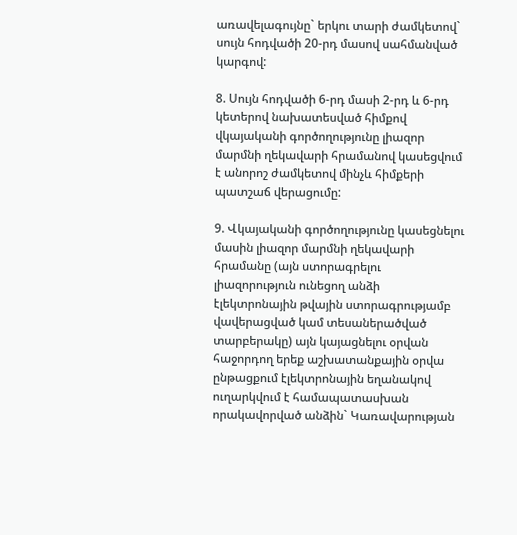առավելագույնը` երկու տարի ժամկետով` սույն հոդվածի 20-րդ մասով սահմանված կարգով:

8. Սույն հոդվածի 6-րդ մասի 2-րդ և 6-րդ կետերով նախատեսված հիմքով վկայականի գործողությունը լիազոր մարմնի ղեկավարի հրամանով կասեցվում է անորոշ ժամկետով մինչև հիմքերի պատշաճ վերացումը:

9. Վկայականի գործողությունը կասեցնելու մասին լիազոր մարմնի ղեկավարի հրամանը (այն ստորագրելու լիազորություն ունեցող անձի էլեկտրոնային թվային ստորագրությամբ վավերացված կամ տեսաներածված տարբերակը) այն կայացնելու օրվան հաջորդող երեք աշխատանքային օրվա ընթացքում էլեկտրոնային եղանակով ուղարկվում է համապատասխան որակավորված անձին` Կառավարության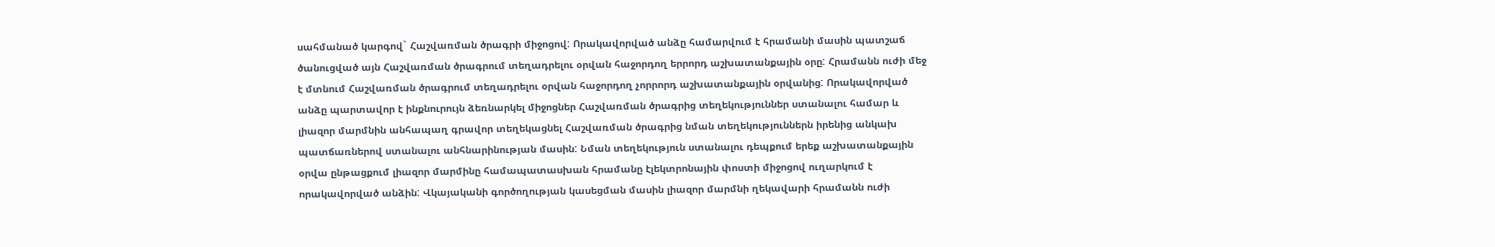սահմանած կարգով` Հաշվառման ծրագրի միջոցով: Որակավորված անձը համարվում է հրամանի մասին պատշաճ ծանուցված այն Հաշվառման ծրագրում տեղադրելու օրվան հաջորդող երրորդ աշխատանքային օրը: Հրամանն ուժի մեջ է մտնում Հաշվառման ծրագրում տեղադրելու օրվան հաջորդող չորրորդ աշխատանքային օրվանից: Որակավորված անձը պարտավոր է ինքնուրույն ձեռնարկել միջոցներ Հաշվառման ծրագրից տեղեկություններ ստանալու համար և լիազոր մարմնին անհապաղ գրավոր տեղեկացնել Հաշվառման ծրագրից նման տեղեկություններն իրենից անկախ պատճառներով ստանալու անհնարինության մասին: Նման տեղեկություն ստանալու դեպքում երեք աշխատանքային օրվա ընթացքում լիազոր մարմինը համապատասխան հրամանը էլեկտրոնային փոստի միջոցով ուղարկում է որակավորված անձին: Վկայականի գործողության կասեցման մասին լիազոր մարմնի ղեկավարի հրամանն ուժի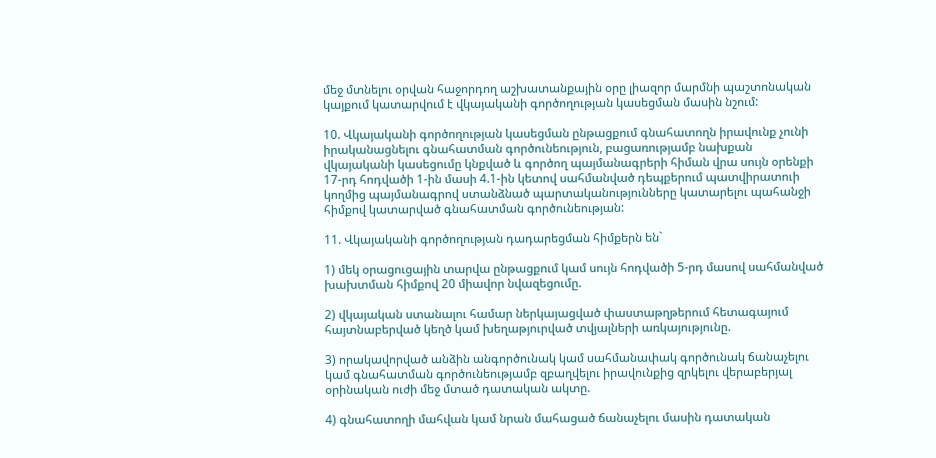մեջ մտնելու օրվան հաջորդող աշխատանքային օրը լիազոր մարմնի պաշտոնական կայքում կատարվում է վկայականի գործողության կասեցման մասին նշում:

10. Վկայականի գործողության կասեցման ընթացքում գնահատողն իրավունք չունի իրականացնելու գնահատման գործունեություն, բացառությամբ նախքան վկայականի կասեցումը կնքված և գործող պայմանագրերի հիման վրա սույն օրենքի 17-րդ հոդվածի 1-ին մասի 4.1-ին կետով սահմանված դեպքերում պատվիրատուի կողմից պայմանագրով ստանձնած պարտականությունները կատարելու պահանջի հիմքով կատարված գնահատման գործունեության:

11. Վկայականի գործողության դադարեցման հիմքերն են`

1) մեկ օրացուցային տարվա ընթացքում կամ սույն հոդվածի 5-րդ մասով սահմանված խախտման հիմքով 20 միավոր նվազեցումը.

2) վկայական ստանալու համար ներկայացված փաստաթղթերում հետագայում հայտնաբերված կեղծ կամ խեղաթյուրված տվյալների առկայությունը.

3) որակավորված անձին անգործունակ կամ սահմանափակ գործունակ ճանաչելու կամ գնահատման գործունեությամբ զբաղվելու իրավունքից զրկելու վերաբերյալ օրինական ուժի մեջ մտած դատական ակտը.

4) գնահատողի մահվան կամ նրան մահացած ճանաչելու մասին դատական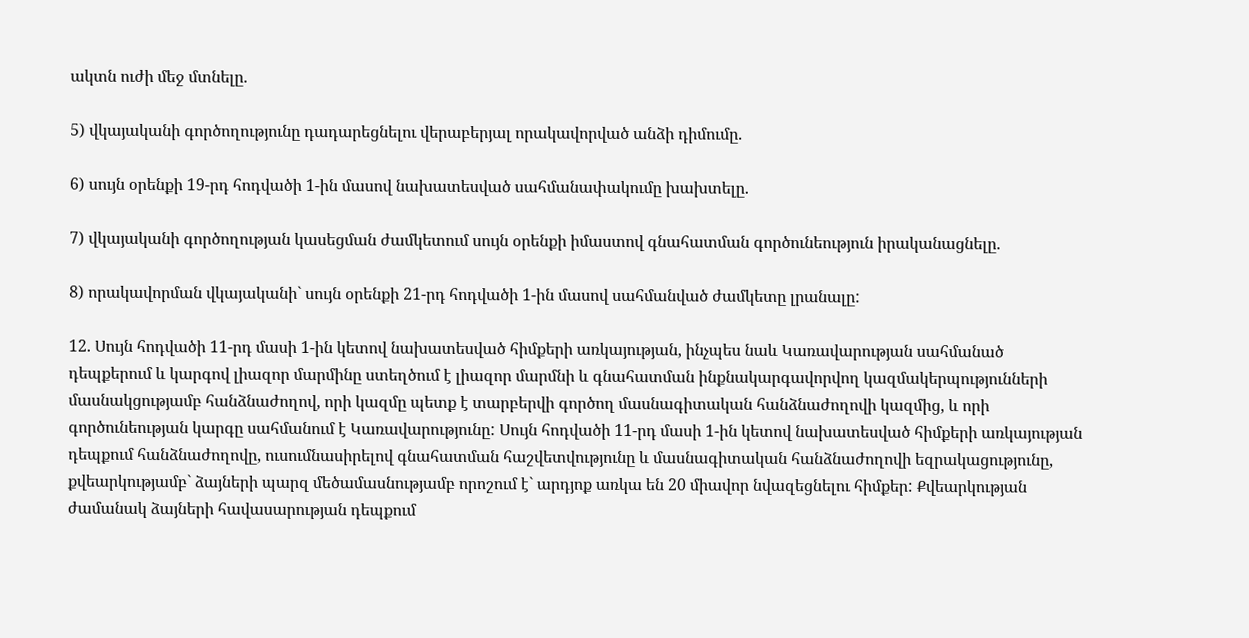ակտն ուժի մեջ մտնելը.

5) վկայականի գործողությունը դադարեցնելու վերաբերյալ որակավորված անձի դիմումը.

6) սույն օրենքի 19-րդ հոդվածի 1-ին մասով նախատեսված սահմանափակումը խախտելը.

7) վկայականի գործողության կասեցման ժամկետում սույն օրենքի իմաստով գնահատման գործունեություն իրականացնելը.

8) որակավորման վկայականի` սույն օրենքի 21-րդ հոդվածի 1-ին մասով սահմանված ժամկետը լրանալը:

12. Սույն հոդվածի 11-րդ մասի 1-ին կետով նախատեսված հիմքերի առկայության, ինչպես նաև Կառավարության սահմանած դեպքերում և կարգով լիազոր մարմինը ստեղծում է լիազոր մարմնի և գնահատման ինքնակարգավորվող կազմակերպությունների մասնակցությամբ հանձնաժողով, որի կազմը պետք է տարբերվի գործող մասնագիտական հանձնաժողովի կազմից, և որի գործունեության կարգը սահմանում է Կառավարությունը: Սույն հոդվածի 11-րդ մասի 1-ին կետով նախատեսված հիմքերի առկայության դեպքում հանձնաժողովը, ուսումնասիրելով գնահատման հաշվետվությունը և մասնագիտական հանձնաժողովի եզրակացությունը, քվեարկությամբ` ձայների պարզ մեծամասնությամբ որոշում է` արդյոք առկա են 20 միավոր նվազեցնելու հիմքեր: Քվեարկության ժամանակ ձայների հավասարության դեպքում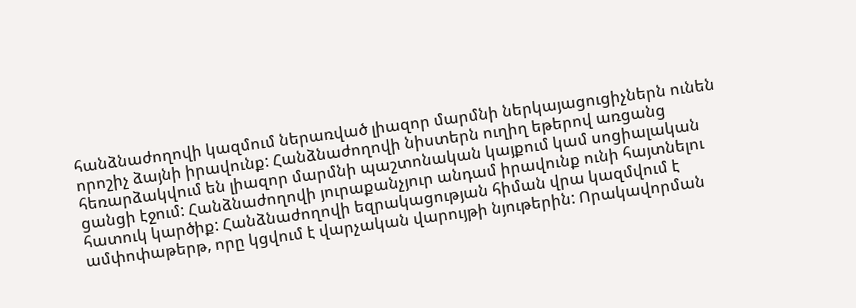հանձնաժողովի կազմում ներառված լիազոր մարմնի ներկայացուցիչներն ունեն որոշիչ ձայնի իրավունք: Հանձնաժողովի նիստերն ուղիղ եթերով առցանց հեռարձակվում են լիազոր մարմնի պաշտոնական կայքում կամ սոցիալական ցանցի էջում: Հանձնաժողովի յուրաքանչյուր անդամ իրավունք ունի հայտնելու հատուկ կարծիք: Հանձնաժողովի եզրակացության հիման վրա կազմվում է ամփոփաթերթ, որը կցվում է վարչական վարույթի նյութերին: Որակավորման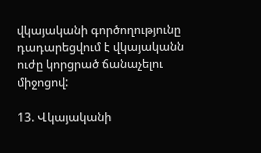վկայականի գործողությունը դադարեցվում է վկայականն ուժը կորցրած ճանաչելու միջոցով:

13. Վկայականի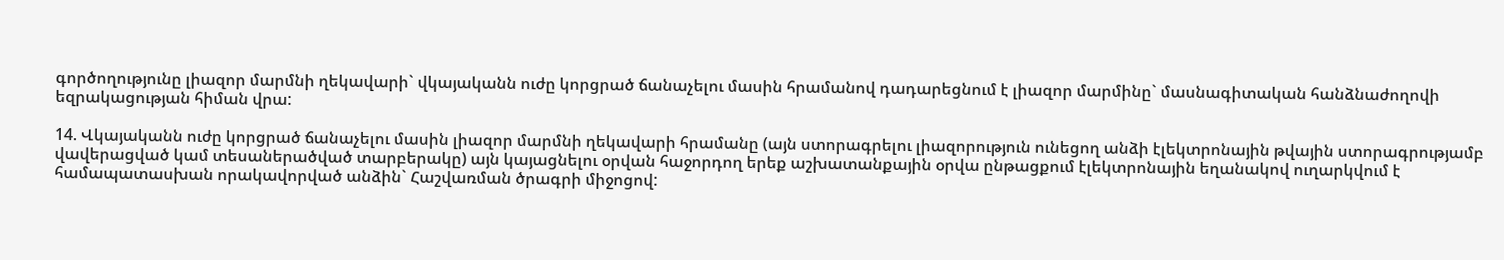գործողությունը լիազոր մարմնի ղեկավարի` վկայականն ուժը կորցրած ճանաչելու մասին հրամանով դադարեցնում է լիազոր մարմինը` մասնագիտական հանձնաժողովի եզրակացության հիման վրա:

14. Վկայականն ուժը կորցրած ճանաչելու մասին լիազոր մարմնի ղեկավարի հրամանը (այն ստորագրելու լիազորություն ունեցող անձի էլեկտրոնային թվային ստորագրությամբ վավերացված կամ տեսաներածված տարբերակը) այն կայացնելու օրվան հաջորդող երեք աշխատանքային օրվա ընթացքում էլեկտրոնային եղանակով ուղարկվում է համապատասխան որակավորված անձին` Հաշվառման ծրագրի միջոցով: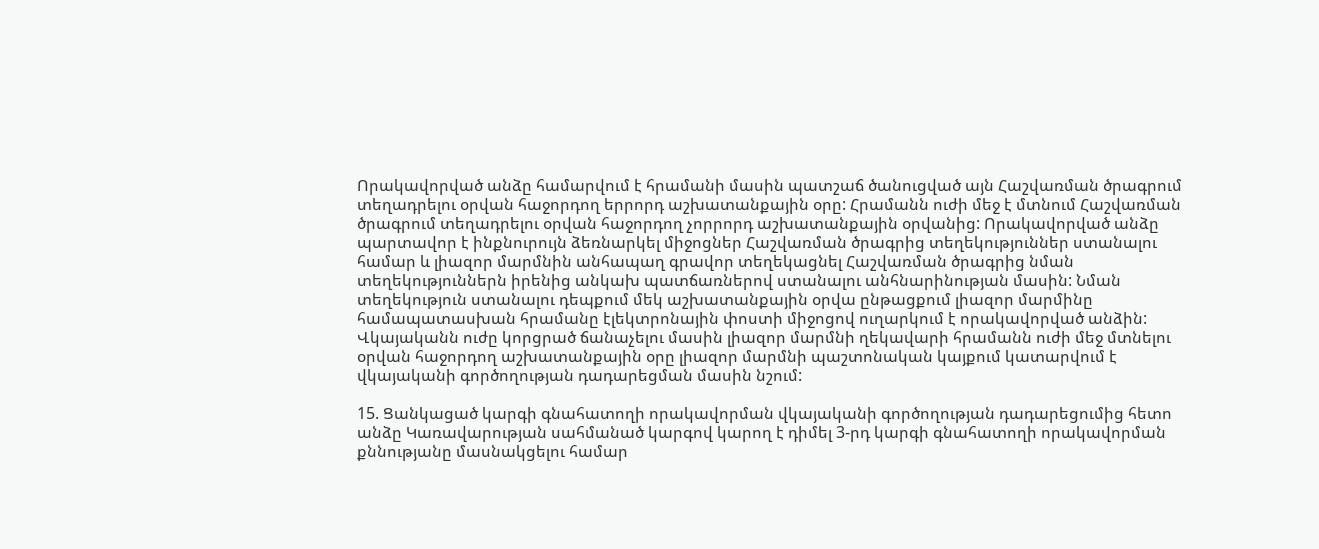Որակավորված անձը համարվում է հրամանի մասին պատշաճ ծանուցված այն Հաշվառման ծրագրում տեղադրելու օրվան հաջորդող երրորդ աշխատանքային օրը: Հրամանն ուժի մեջ է մտնում Հաշվառման ծրագրում տեղադրելու օրվան հաջորդող չորրորդ աշխատանքային օրվանից: Որակավորված անձը պարտավոր է ինքնուրույն ձեռնարկել միջոցներ Հաշվառման ծրագրից տեղեկություններ ստանալու համար և լիազոր մարմնին անհապաղ գրավոր տեղեկացնել Հաշվառման ծրագրից նման տեղեկություններն իրենից անկախ պատճառներով ստանալու անհնարինության մասին: Նման տեղեկություն ստանալու դեպքում մեկ աշխատանքային օրվա ընթացքում լիազոր մարմինը համապատասխան հրամանը էլեկտրոնային փոստի միջոցով ուղարկում է որակավորված անձին: Վկայականն ուժը կորցրած ճանաչելու մասին լիազոր մարմնի ղեկավարի հրամանն ուժի մեջ մտնելու օրվան հաջորդող աշխատանքային օրը լիազոր մարմնի պաշտոնական կայքում կատարվում է վկայականի գործողության դադարեցման մասին նշում:

15. Ցանկացած կարգի գնահատողի որակավորման վկայականի գործողության դադարեցումից հետո անձը Կառավարության սահմանած կարգով կարող է դիմել 3-րդ կարգի գնահատողի որակավորման քննությանը մասնակցելու համար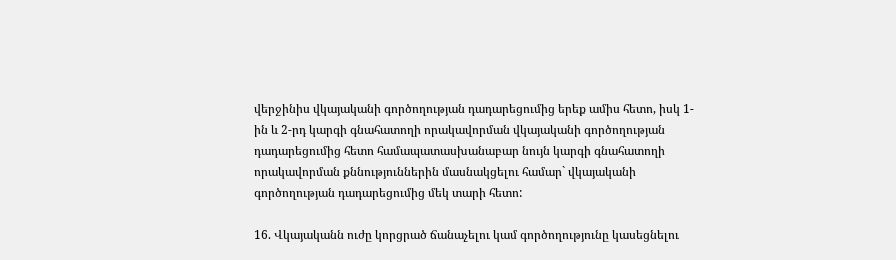վերջինիս վկայականի գործողության դադարեցումից երեք ամիս հետո, իսկ 1-ին և 2-րդ կարգի գնահատողի որակավորման վկայականի գործողության դադարեցումից հետո համապատասխանաբար նույն կարգի գնահատողի որակավորման քննություններին մասնակցելու համար` վկայականի գործողության դադարեցումից մեկ տարի հետո:

16. Վկայականն ուժը կորցրած ճանաչելու կամ գործողությունը կասեցնելու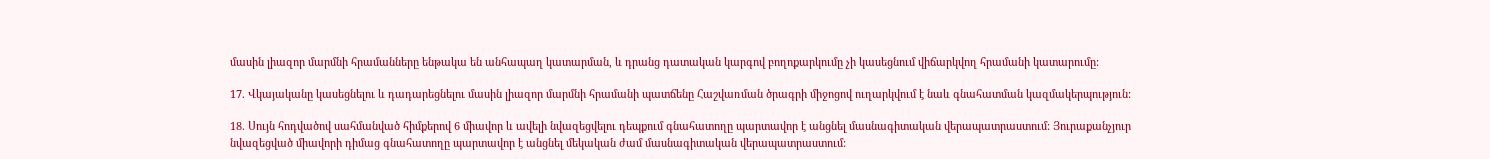մասին լիազոր մարմնի հրամանները ենթակա են անհապաղ կատարման, և դրանց դատական կարգով բողոքարկումը չի կասեցնում վիճարկվող հրամանի կատարումը:

17. Վկայականը կասեցնելու և դադարեցնելու մասին լիազոր մարմնի հրամանի պատճենը Հաշվառման ծրագրի միջոցով ուղարկվում է նաև գնահատման կազմակերպություն:

18. Սույն հոդվածով սահմանված հիմքերով 6 միավոր և ավելի նվազեցվելու դեպքում գնահատողը պարտավոր է անցնել մասնագիտական վերապատրաստում: Յուրաքանչյուր նվազեցված միավորի դիմաց գնահատողը պարտավոր է անցնել մեկական ժամ մասնագիտական վերապատրաստում: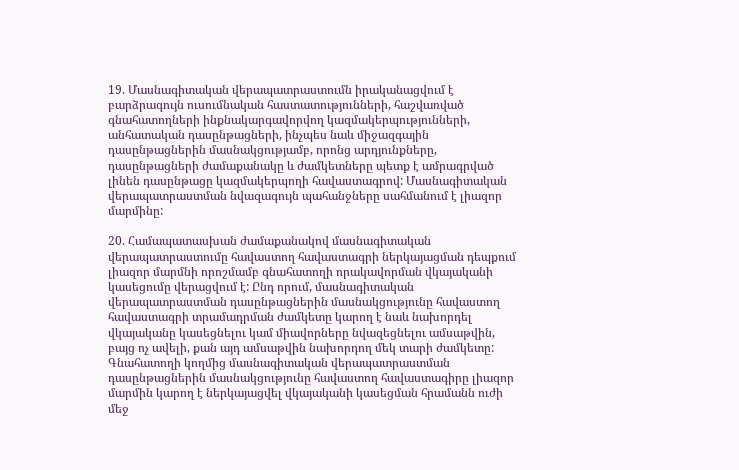19. Մասնագիտական վերապատրաստումն իրականացվում է բարձրագույն ուսումնական հաստատությունների, հաշվառված գնահատողների ինքնակարգավորվող կազմակերպությունների, անհատական դասընթացների, ինչպես նաև միջազգային դասընթացներին մասնակցությամբ, որոնց արդյունքները, դասընթացների ժամաքանակը և ժամկետները պետք է ամրագրված լինեն դասընթացը կազմակերպողի հավաստագրով: Մասնագիտական վերապատրաստման նվազագույն պահանջները սահմանում է լիազոր մարմինը:

20. Համապատասխան ժամաքանակով մասնագիտական վերապատրաստումը հավաստող հավաստագրի ներկայացման դեպքում լիազոր մարմնի որոշմամբ գնահատողի որակավորման վկայականի կասեցումը վերացվում է: Ընդ որում, մասնագիտական վերապատրաստման դասընթացներին մասնակցությունը հավաստող հավաստագրի տրամադրման ժամկետը կարող է նաև նախորդել վկայականը կասեցնելու կամ միավորները նվազեցնելու ամսաթվին, բայց ոչ ավելի, քան այդ ամսաթվին նախորդող մեկ տարի ժամկետը: Գնահատողի կողմից մասնագիտական վերապատրաստման դասընթացներին մասնակցությունը հավաստող հավաստագիրը լիազոր մարմին կարող է ներկայացվել վկայականի կասեցման հրամանն ուժի մեջ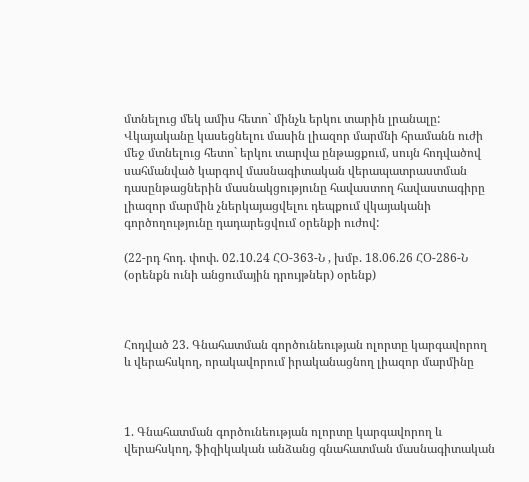մտնելուց մեկ ամիս հետո` մինչև երկու տարին լրանալը: Վկայականը կասեցնելու մասին լիազոր մարմնի հրամանն ուժի մեջ մտնելուց հետո` երկու տարվա ընթացքում, սույն հոդվածով սահմանված կարգով մասնագիտական վերապատրաստման դասընթացներին մասնակցությունը հավաստող հավաստագիրը լիազոր մարմին չներկայացվելու դեպքում վկայականի գործողությունը դադարեցվում օրենքի ուժով:

(22-րդ հոդ. փոփ. 02.10.24 ՀՕ-363-Ն , խմբ. 18.06.26 ՀՕ-286-Ն (օրենքն ունի անցումային դրույթներ) օրենք)



Հոդված 23. Գնահատման գործունեության ոլորտը կարգավորող և վերահսկող, որակավորում իրականացնող լիազոր մարմինը



1. Գնահատման գործունեության ոլորտը կարգավորող և վերահսկող, ֆիզիկական անձանց գնահատման մասնագիտական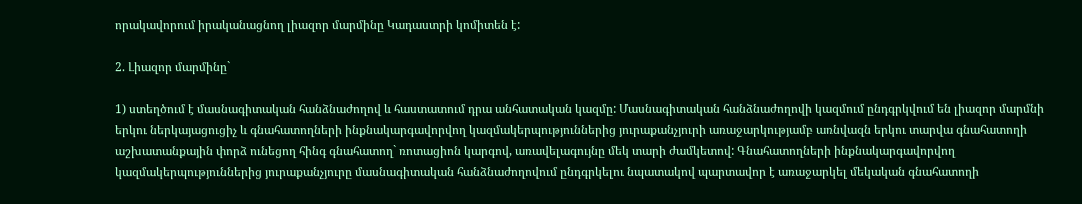որակավորում իրականացնող լիազոր մարմինը Կադաստրի կոմիտեն է:

2. Լիազոր մարմինը`

1) ստեղծում է մասնագիտական հանձնաժողով և հաստատում դրա անհատական կազմը: Մասնագիտական հանձնաժողովի կազմում ընդգրկվում են լիազոր մարմնի երկու ներկայացուցիչ և գնահատողների ինքնակարգավորվող կազմակերպություններից յուրաքանչյուրի առաջարկությամբ առնվազն երկու տարվա գնահատողի աշխատանքային փորձ ունեցող հինգ գնահատող` ռոտացիոն կարգով, առավելագույնը մեկ տարի ժամկետով: Գնահատողների ինքնակարգավորվող կազմակերպություններից յուրաքանչյուրը մասնագիտական հանձնաժողովում ընդգրկելու նպատակով պարտավոր է առաջարկել մեկական գնահատողի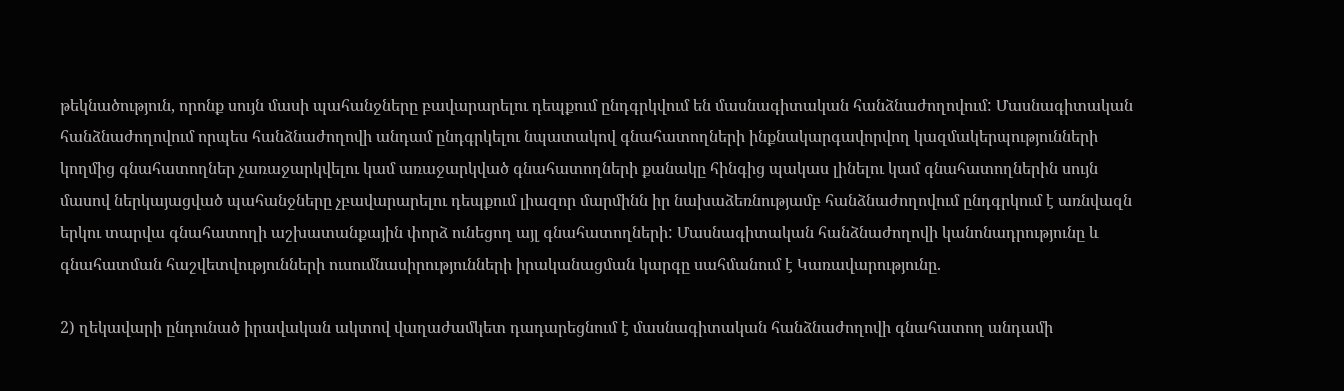թեկնածություն, որոնք սույն մասի պահանջները բավարարելու դեպքում ընդգրկվում են մասնագիտական հանձնաժողովում: Մասնագիտական հանձնաժողովում որպես հանձնաժողովի անդամ ընդգրկելու նպատակով գնահատողների ինքնակարգավորվող կազմակերպությունների կողմից գնահատողներ չառաջարկվելու կամ առաջարկված գնահատողների քանակը հինգից պակաս լինելու կամ գնահատողներին սույն մասով ներկայացված պահանջները չբավարարելու դեպքում լիազոր մարմինն իր նախաձեռնությամբ հանձնաժողովում ընդգրկում է առնվազն երկու տարվա գնահատողի աշխատանքային փորձ ունեցող այլ գնահատողների: Մասնագիտական հանձնաժողովի կանոնադրությունը և գնահատման հաշվետվությունների ուսումնասիրությունների իրականացման կարգը սահմանում է Կառավարությունը.

2) ղեկավարի ընդունած իրավական ակտով վաղաժամկետ դադարեցնում է մասնագիտական հանձնաժողովի գնահատող անդամի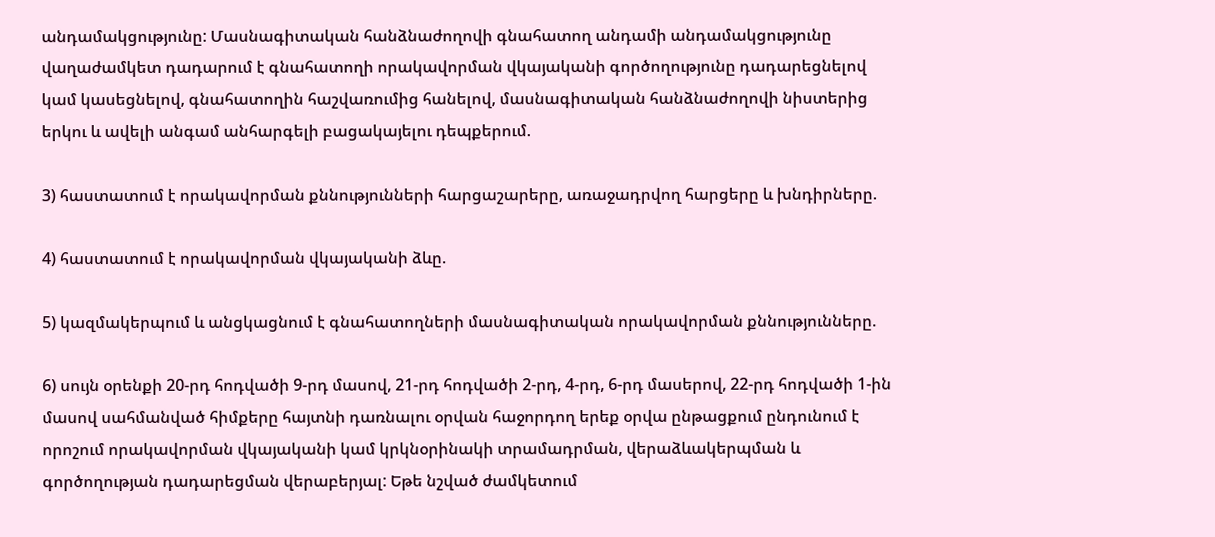անդամակցությունը: Մասնագիտական հանձնաժողովի գնահատող անդամի անդամակցությունը վաղաժամկետ դադարում է գնահատողի որակավորման վկայականի գործողությունը դադարեցնելով կամ կասեցնելով, գնահատողին հաշվառումից հանելով, մասնագիտական հանձնաժողովի նիստերից երկու և ավելի անգամ անհարգելի բացակայելու դեպքերում.

3) հաստատում է որակավորման քննությունների հարցաշարերը, առաջադրվող հարցերը և խնդիրները.

4) հաստատում է որակավորման վկայականի ձևը.

5) կազմակերպում և անցկացնում է գնահատողների մասնագիտական որակավորման քննությունները.

6) սույն օրենքի 20-րդ հոդվածի 9-րդ մասով, 21-րդ հոդվածի 2-րդ, 4-րդ, 6-րդ մասերով, 22-րդ հոդվածի 1-ին մասով սահմանված հիմքերը հայտնի դառնալու օրվան հաջորդող երեք օրվա ընթացքում ընդունում է որոշում որակավորման վկայականի կամ կրկնօրինակի տրամադրման, վերաձևակերպման և գործողության դադարեցման վերաբերյալ: Եթե նշված ժամկետում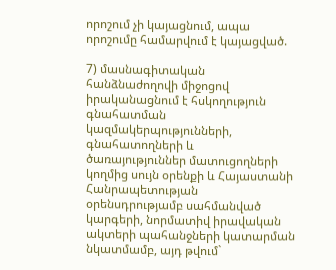որոշում չի կայացնում, ապա որոշումը համարվում է կայացված.

7) մասնագիտական հանձնաժողովի միջոցով իրականացնում է հսկողություն գնահատման կազմակերպությունների, գնահատողների և ծառայություններ մատուցողների կողմից սույն օրենքի և Հայաստանի Հանրապետության օրենսդրությամբ սահմանված կարգերի, նորմատիվ իրավական ակտերի պահանջների կատարման նկատմամբ, այդ թվում`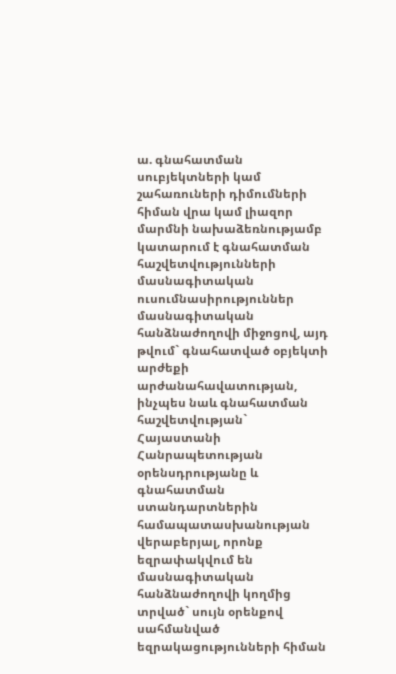ա. գնահատման սուբյեկտների կամ շահառուների դիմումների հիման վրա կամ լիազոր մարմնի նախաձեռնությամբ կատարում է գնահատման հաշվետվությունների մասնագիտական ուսումնասիրություններ մասնագիտական հանձնաժողովի միջոցով, այդ թվում` գնահատված օբյեկտի արժեքի արժանահավատության, ինչպես նաև գնահատման հաշվետվության` Հայաստանի Հանրապետության օրենսդրությանը և գնահատման ստանդարտներին համապատասխանության վերաբերյալ, որոնք եզրափակվում են մասնագիտական հանձնաժողովի կողմից տրված` սույն օրենքով սահմանված եզրակացությունների հիման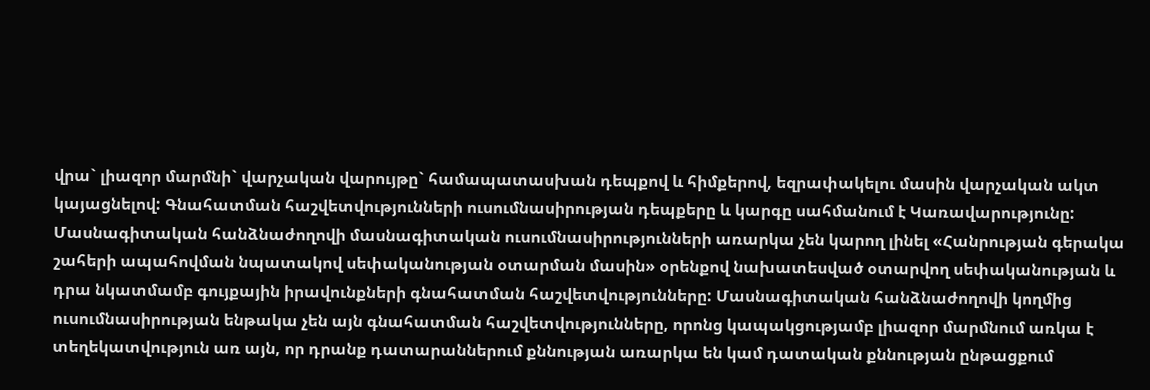վրա` լիազոր մարմնի` վարչական վարույթը` համապատասխան դեպքով և հիմքերով, եզրափակելու մասին վարչական ակտ կայացնելով: Գնահատման հաշվետվությունների ուսումնասիրության դեպքերը և կարգը սահմանում է Կառավարությունը: Մասնագիտական հանձնաժողովի մասնագիտական ուսումնասիրությունների առարկա չեն կարող լինել «Հանրության գերակա շահերի ապահովման նպատակով սեփականության օտարման մասին» օրենքով նախատեսված օտարվող սեփականության և դրա նկատմամբ գույքային իրավունքների գնահատման հաշվետվությունները: Մասնագիտական հանձնաժողովի կողմից ուսումնասիրության ենթակա չեն այն գնահատման հաշվետվությունները, որոնց կապակցությամբ լիազոր մարմնում առկա է տեղեկատվություն առ այն, որ դրանք դատարաններում քննության առարկա են կամ դատական քննության ընթացքում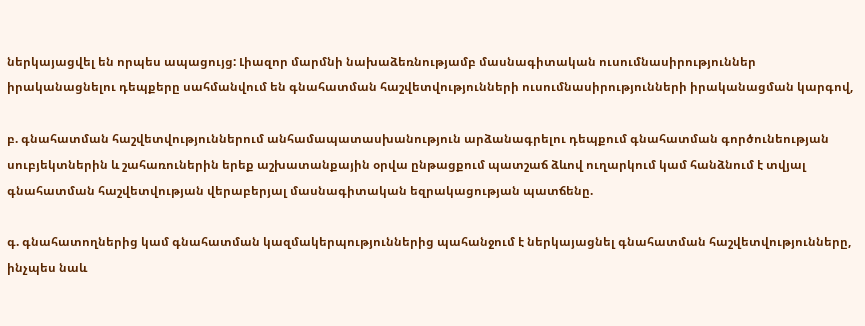ներկայացվել են որպես ապացույց: Լիազոր մարմնի նախաձեռնությամբ մասնագիտական ուսումնասիրություններ իրականացնելու դեպքերը սահմանվում են գնահատման հաշվետվությունների ուսումնասիրությունների իրականացման կարգով,

բ. գնահատման հաշվետվություններում անհամապատասխանություն արձանագրելու դեպքում գնահատման գործունեության սուբյեկտներին և շահառուներին երեք աշխատանքային օրվա ընթացքում պատշաճ ձևով ուղարկում կամ հանձնում է տվյալ գնահատման հաշվետվության վերաբերյալ մասնագիտական եզրակացության պատճենը.

գ. գնահատողներից կամ գնահատման կազմակերպություններից պահանջում է ներկայացնել գնահատման հաշվետվությունները, ինչպես նաև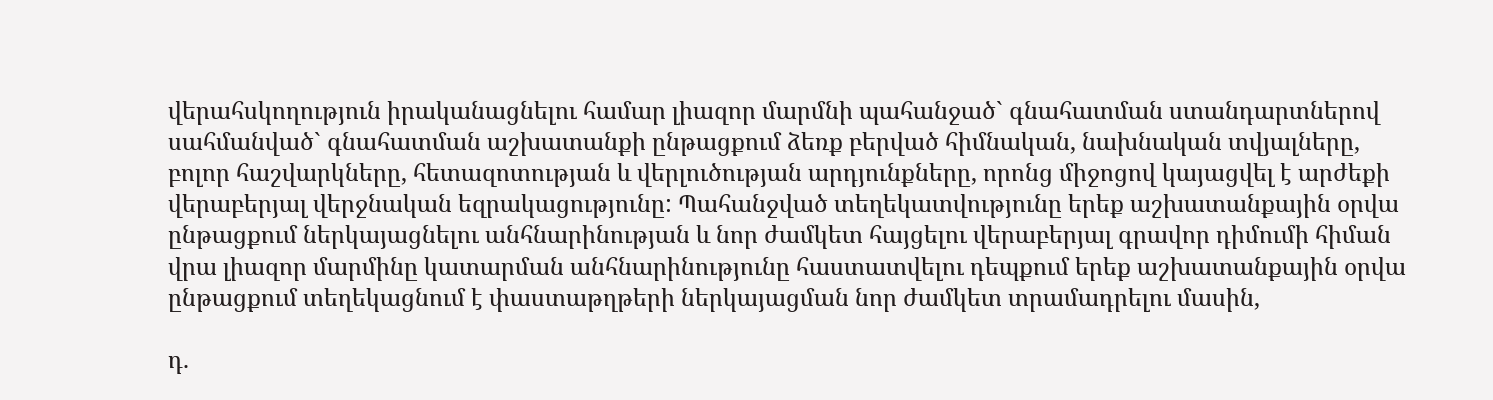վերահսկողություն իրականացնելու համար լիազոր մարմնի պահանջած` գնահատման ստանդարտներով սահմանված` գնահատման աշխատանքի ընթացքում ձեռք բերված հիմնական, նախնական տվյալները, բոլոր հաշվարկները, հետազոտության և վերլուծության արդյունքները, որոնց միջոցով կայացվել է արժեքի վերաբերյալ վերջնական եզրակացությունը: Պահանջված տեղեկատվությունը երեք աշխատանքային օրվա ընթացքում ներկայացնելու անհնարինության և նոր ժամկետ հայցելու վերաբերյալ գրավոր դիմումի հիման վրա լիազոր մարմինը կատարման անհնարինությունը հաստատվելու դեպքում երեք աշխատանքային օրվա ընթացքում տեղեկացնում է փաստաթղթերի ներկայացման նոր ժամկետ տրամադրելու մասին,

դ.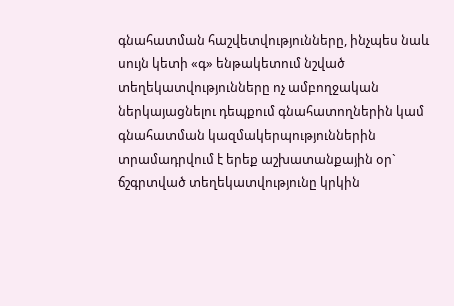գնահատման հաշվետվությունները, ինչպես նաև սույն կետի «գ» ենթակետում նշված տեղեկատվությունները ոչ ամբողջական ներկայացնելու դեպքում գնահատողներին կամ գնահատման կազմակերպություններին տրամադրվում է երեք աշխատանքային օր` ճշգրտված տեղեկատվությունը կրկին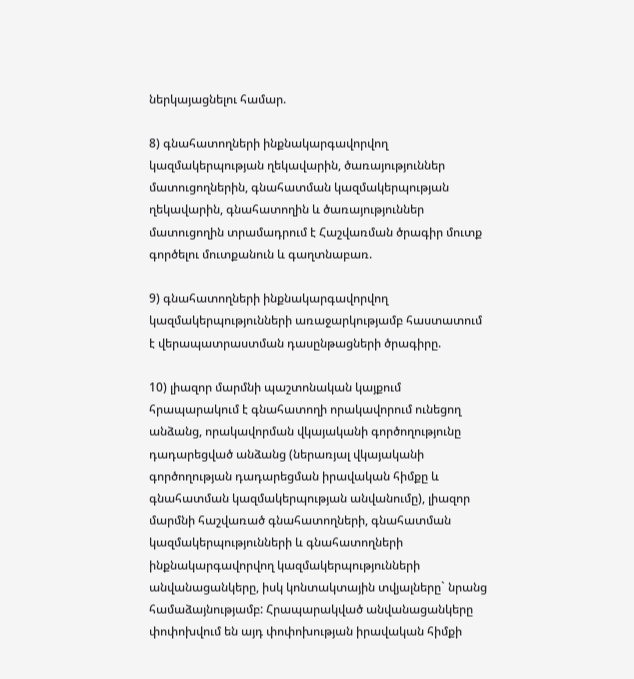ներկայացնելու համար.

8) գնահատողների ինքնակարգավորվող կազմակերպության ղեկավարին, ծառայություններ մատուցողներին, գնահատման կազմակերպության ղեկավարին, գնահատողին և ծառայություններ մատուցողին տրամադրում է Հաշվառման ծրագիր մուտք գործելու մուտքանուն և գաղտնաբառ.

9) գնահատողների ինքնակարգավորվող կազմակերպությունների առաջարկությամբ հաստատում է վերապատրաստման դասընթացների ծրագիրը.

10) լիազոր մարմնի պաշտոնական կայքում հրապարակում է գնահատողի որակավորում ունեցող անձանց, որակավորման վկայականի գործողությունը դադարեցված անձանց (ներառյալ վկայականի գործողության դադարեցման իրավական հիմքը և գնահատման կազմակերպության անվանումը), լիազոր մարմնի հաշվառած գնահատողների, գնահատման կազմակերպությունների և գնահատողների ինքնակարգավորվող կազմակերպությունների անվանացանկերը, իսկ կոնտակտային տվյալները` նրանց համաձայնությամբ: Հրապարակված անվանացանկերը փոփոխվում են այդ փոփոխության իրավական հիմքի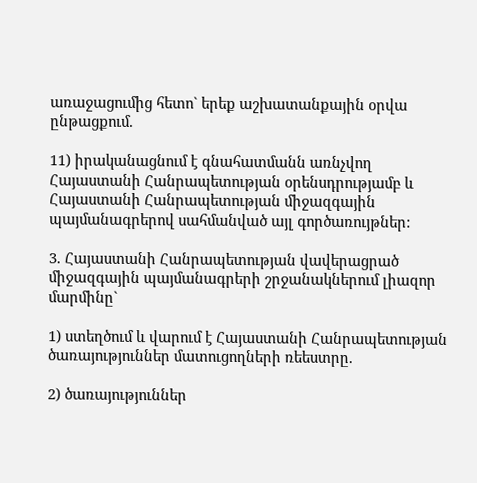առաջացումից հետո` երեք աշխատանքային օրվա ընթացքում.

11) իրականացնում է գնահատմանն առնչվող Հայաստանի Հանրապետության օրենսդրությամբ և Հայաստանի Հանրապետության միջազգային պայմանագրերով սահմանված այլ գործառույթներ:

3. Հայաստանի Հանրապետության վավերացրած միջազգային պայմանագրերի շրջանակներում լիազոր մարմինը`

1) ստեղծում և վարում է Հայաստանի Հանրապետության ծառայություններ մատուցողների ռեեստրը.

2) ծառայություններ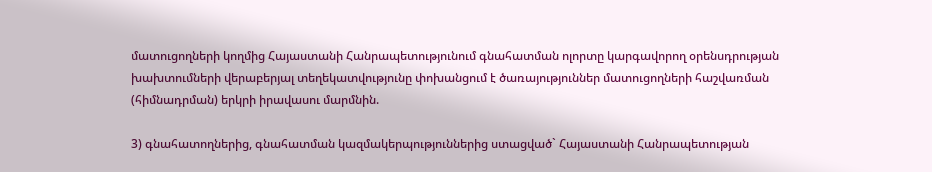մատուցողների կողմից Հայաստանի Հանրապետությունում գնահատման ոլորտը կարգավորող օրենսդրության խախտումների վերաբերյալ տեղեկատվությունը փոխանցում է ծառայություններ մատուցողների հաշվառման (հիմնադրման) երկրի իրավասու մարմնին.

3) գնահատողներից, գնահատման կազմակերպություններից ստացված` Հայաստանի Հանրապետության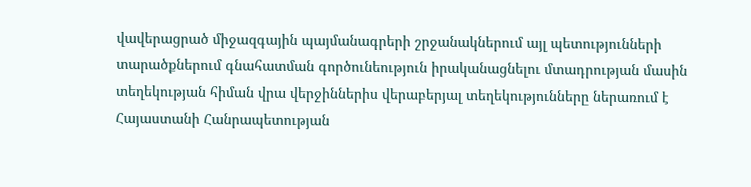վավերացրած միջազգային պայմանագրերի շրջանակներում այլ պետությունների տարածքներում գնահատման գործունեություն իրականացնելու մտադրության մասին տեղեկության հիման վրա վերջիններիս վերաբերյալ տեղեկությունները ներառում է Հայաստանի Հանրապետության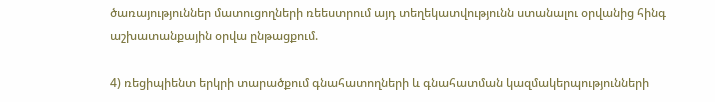ծառայություններ մատուցողների ռեեստրում այդ տեղեկատվությունն ստանալու օրվանից հինգ աշխատանքային օրվա ընթացքում.

4) ռեցիպիենտ երկրի տարածքում գնահատողների և գնահատման կազմակերպությունների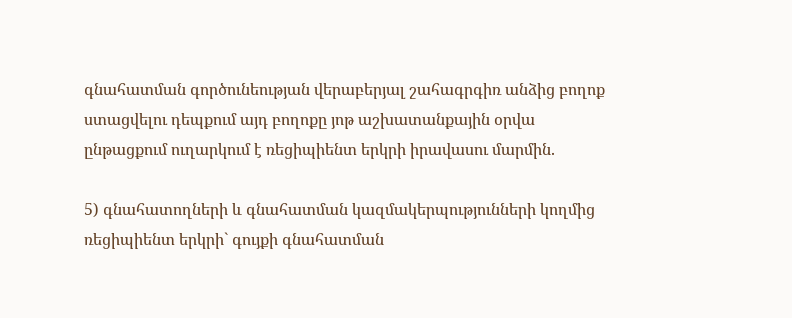գնահատման գործունեության վերաբերյալ շահագրգիռ անձից բողոք ստացվելու դեպքում այդ բողոքը յոթ աշխատանքային օրվա ընթացքում ուղարկում է ռեցիպիենտ երկրի իրավասու մարմին.

5) գնահատողների և գնահատման կազմակերպությունների կողմից ռեցիպիենտ երկրի` գույքի գնահատման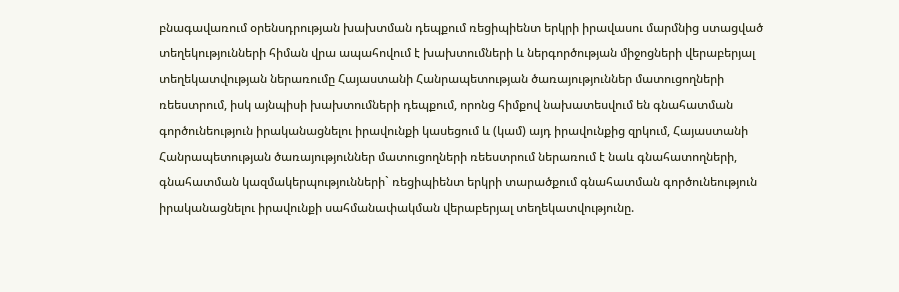բնագավառում օրենսդրության խախտման դեպքում ռեցիպիենտ երկրի իրավասու մարմնից ստացված տեղեկությունների հիման վրա ապահովում է խախտումների և ներգործության միջոցների վերաբերյալ տեղեկատվության ներառումը Հայաստանի Հանրապետության ծառայություններ մատուցողների ռեեստրում, իսկ այնպիսի խախտումների դեպքում, որոնց հիմքով նախատեսվում են գնահատման գործունեություն իրականացնելու իրավունքի կասեցում և (կամ) այդ իրավունքից զրկում, Հայաստանի Հանրապետության ծառայություններ մատուցողների ռեեստրում ներառում է նաև գնահատողների, գնահատման կազմակերպությունների` ռեցիպիենտ երկրի տարածքում գնահատման գործունեություն իրականացնելու իրավունքի սահմանափակման վերաբերյալ տեղեկատվությունը.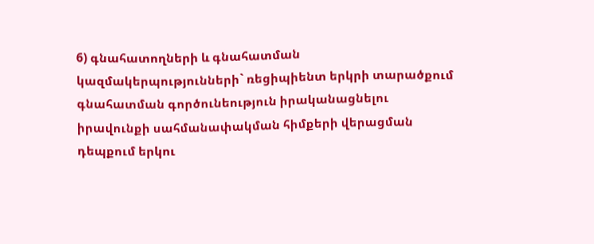6) գնահատողների և գնահատման կազմակերպությունների` ռեցիպիենտ երկրի տարածքում գնահատման գործունեություն իրականացնելու իրավունքի սահմանափակման հիմքերի վերացման դեպքում երկու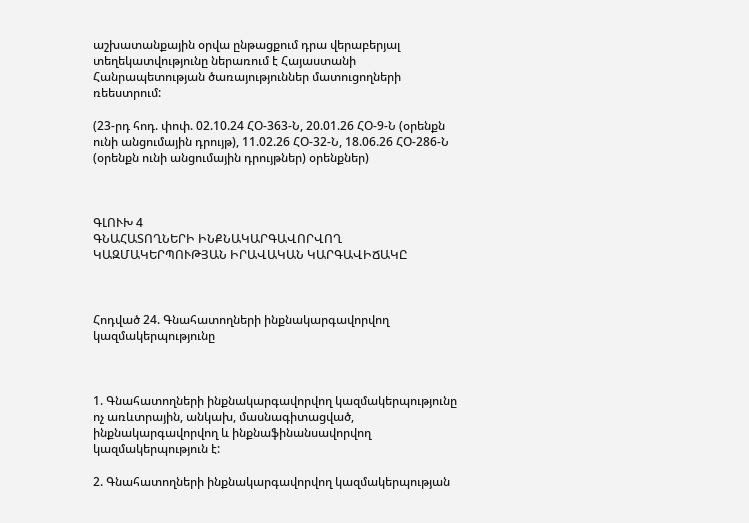աշխատանքային օրվա ընթացքում դրա վերաբերյալ տեղեկատվությունը ներառում է Հայաստանի Հանրապետության ծառայություններ մատուցողների ռեեստրում:

(23-րդ հոդ. փոփ. 02.10.24 ՀՕ-363-Ն, 20.01.26 ՀՕ-9-Ն (օրենքն ունի անցումային դրույթ), 11.02.26 ՀՕ-32-Ն, 18.06.26 ՀՕ-286-Ն (օրենքն ունի անցումային դրույթներ) օրենքներ)



ԳԼՈՒԽ 4
ԳՆԱՀԱՏՈՂՆԵՐԻ ԻՆՔՆԱԿԱՐԳԱՎՈՐՎՈՂ ԿԱԶՄԱԿԵՐՊՈՒԹՅԱՆ ԻՐԱՎԱԿԱՆ ԿԱՐԳԱՎԻՃԱԿԸ



Հոդված 24. Գնահատողների ինքնակարգավորվող կազմակերպությունը



1. Գնահատողների ինքնակարգավորվող կազմակերպությունը ոչ առևտրային, անկախ, մասնագիտացված, ինքնակարգավորվող և ինքնաֆինանսավորվող կազմակերպություն է:

2. Գնահատողների ինքնակարգավորվող կազմակերպության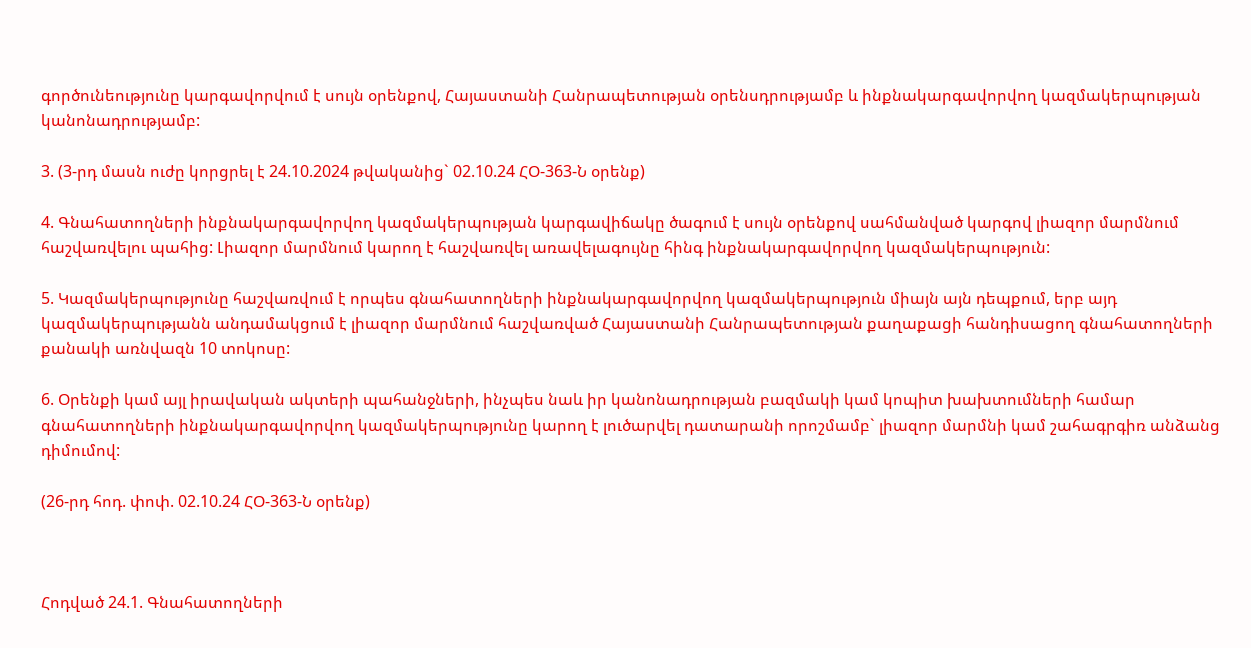գործունեությունը կարգավորվում է սույն օրենքով, Հայաստանի Հանրապետության օրենսդրությամբ և ինքնակարգավորվող կազմակերպության կանոնադրությամբ:

3. (3-րդ մասն ուժը կորցրել է 24.10.2024 թվականից` 02.10.24 ՀՕ-363-Ն օրենք)

4. Գնահատողների ինքնակարգավորվող կազմակերպության կարգավիճակը ծագում է սույն օրենքով սահմանված կարգով լիազոր մարմնում հաշվառվելու պահից: Լիազոր մարմնում կարող է հաշվառվել առավելագույնը հինգ ինքնակարգավորվող կազմակերպություն:

5. Կազմակերպությունը հաշվառվում է որպես գնահատողների ինքնակարգավորվող կազմակերպություն միայն այն դեպքում, երբ այդ կազմակերպությանն անդամակցում է լիազոր մարմնում հաշվառված Հայաստանի Հանրապետության քաղաքացի հանդիսացող գնահատողների քանակի առնվազն 10 տոկոսը:

6. Օրենքի կամ այլ իրավական ակտերի պահանջների, ինչպես նաև իր կանոնադրության բազմակի կամ կոպիտ խախտումների համար գնահատողների ինքնակարգավորվող կազմակերպությունը կարող է լուծարվել դատարանի որոշմամբ` լիազոր մարմնի կամ շահագրգիռ անձանց դիմումով:

(26-րդ հոդ. փոփ. 02.10.24 ՀՕ-363-Ն օրենք)



Հոդված 24.1. Գնահատողների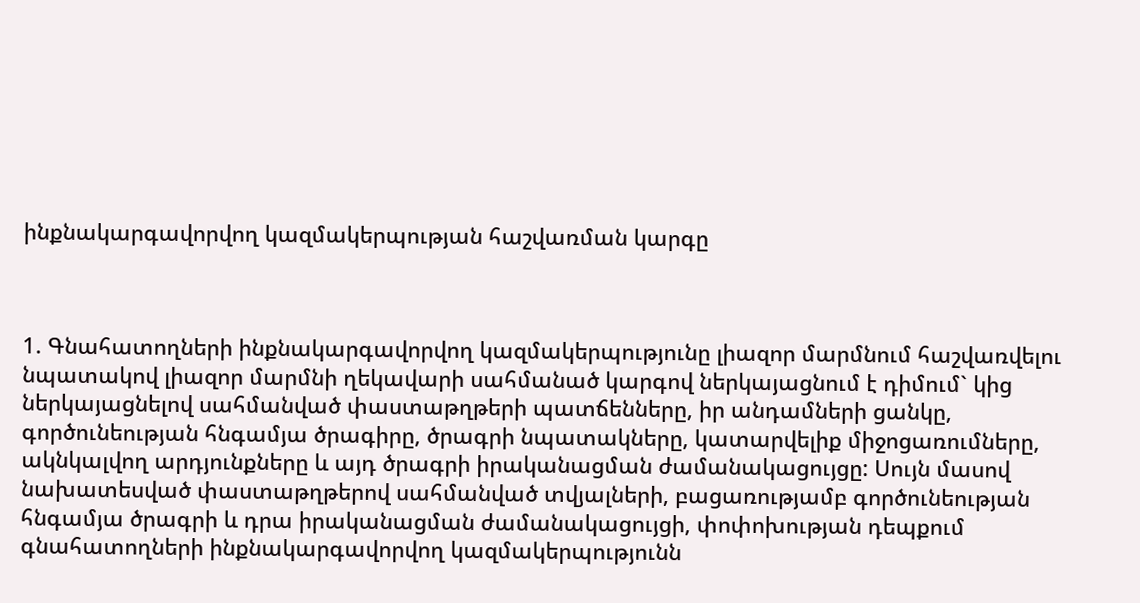ինքնակարգավորվող կազմակերպության հաշվառման կարգը



1. Գնահատողների ինքնակարգավորվող կազմակերպությունը լիազոր մարմնում հաշվառվելու նպատակով լիազոր մարմնի ղեկավարի սահմանած կարգով ներկայացնում է դիմում` կից ներկայացնելով սահմանված փաստաթղթերի պատճենները, իր անդամների ցանկը, գործունեության հնգամյա ծրագիրը, ծրագրի նպատակները, կատարվելիք միջոցառումները, ակնկալվող արդյունքները և այդ ծրագրի իրականացման ժամանակացույցը: Սույն մասով նախատեսված փաստաթղթերով սահմանված տվյալների, բացառությամբ գործունեության հնգամյա ծրագրի և դրա իրականացման ժամանակացույցի, փոփոխության դեպքում գնահատողների ինքնակարգավորվող կազմակերպությունն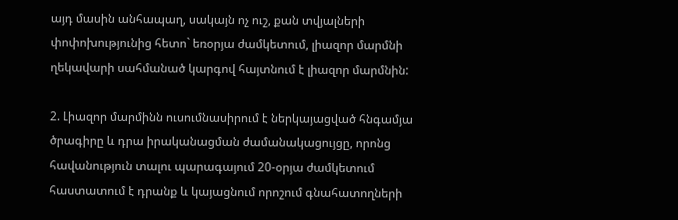այդ մասին անհապաղ, սակայն ոչ ուշ, քան տվյալների փոփոխությունից հետո` եռօրյա ժամկետում, լիազոր մարմնի ղեկավարի սահմանած կարգով հայտնում է լիազոր մարմնին:

2. Լիազոր մարմինն ուսումնասիրում է ներկայացված հնգամյա ծրագիրը և դրա իրականացման ժամանակացույցը, որոնց հավանություն տալու պարագայում 20-օրյա ժամկետում հաստատում է դրանք և կայացնում որոշում գնահատողների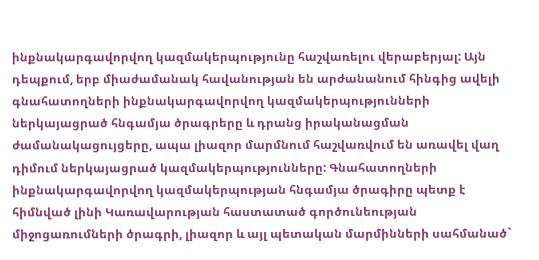ինքնակարգավորվող կազմակերպությունը հաշվառելու վերաբերյալ: Այն դեպքում, երբ միաժամանակ հավանության են արժանանում հինգից ավելի գնահատողների ինքնակարգավորվող կազմակերպությունների ներկայացրած հնգամյա ծրագրերը և դրանց իրականացման ժամանակացույցերը, ապա լիազոր մարմնում հաշվառվում են առավել վաղ դիմում ներկայացրած կազմակերպությունները: Գնահատողների ինքնակարգավորվող կազմակերպության հնգամյա ծրագիրը պետք է հիմնված լինի Կառավարության հաստատած գործունեության միջոցառումների ծրագրի, լիազոր և այլ պետական մարմինների սահմանած`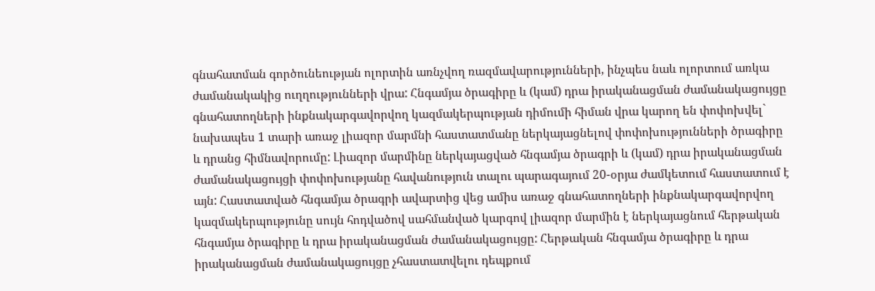գնահատման գործունեության ոլորտին առնչվող ռազմավարությունների, ինչպես նաև ոլորտում առկա ժամանակակից ուղղությունների վրա: Հնգամյա ծրագիրը և (կամ) դրա իրականացման ժամանակացույցը գնահատողների ինքնակարգավորվող կազմակերպության դիմումի հիման վրա կարող են փոփոխվել` նախապես 1 տարի առաջ լիազոր մարմնի հաստատմանը ներկայացնելով փոփոխությունների ծրագիրը և դրանց հիմնավորումը: Լիազոր մարմինը ներկայացված հնգամյա ծրագրի և (կամ) դրա իրականացման ժամանակացույցի փոփոխությանը հավանություն տալու պարագայում 20-օրյա ժամկետում հաստատում է այն: Հաստատված հնգամյա ծրագրի ավարտից վեց ամիս առաջ գնահատողների ինքնակարգավորվող կազմակերպությունը սույն հոդվածով սահմանված կարգով լիազոր մարմին է ներկայացնում հերթական հնգամյա ծրագիրը և դրա իրականացման ժամանակացույցը: Հերթական հնգամյա ծրագիրը և դրա իրականացման ժամանակացույցը չհաստատվելու դեպքում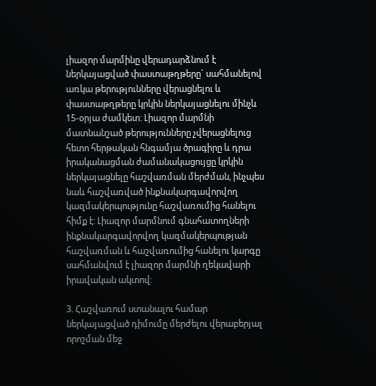լիազոր մարմինը վերադարձնում է ներկայացված փաստաթղթերը` սահմանելով առկա թերությունները վերացնելու և փաստաթղթերը կրկին ներկայացնելու մինչև 15-օրյա ժամկետ: Լիազոր մարմնի մատնանշած թերությունները չվերացնելուց հետո հերթական հնգամյա ծրագիրը և դրա իրականացման ժամանակացույցը կրկին ներկայացնելը հաշվառման մերժման, ինչպես նաև հաշվառված ինքնակարգավորվող կազմակերպությունը հաշվառումից հանելու հիմք է: Լիազոր մարմնում գնահատողների ինքնակարգավորվող կազմակերպության հաշվառման և հաշվառումից հանելու կարգը սահմանվում է լիազոր մարմնի ղեկավարի իրավական ակտով:

3. Հաշվառում ստանալու համար ներկայացված դիմումը մերժելու վերաբերյալ որոշման մեջ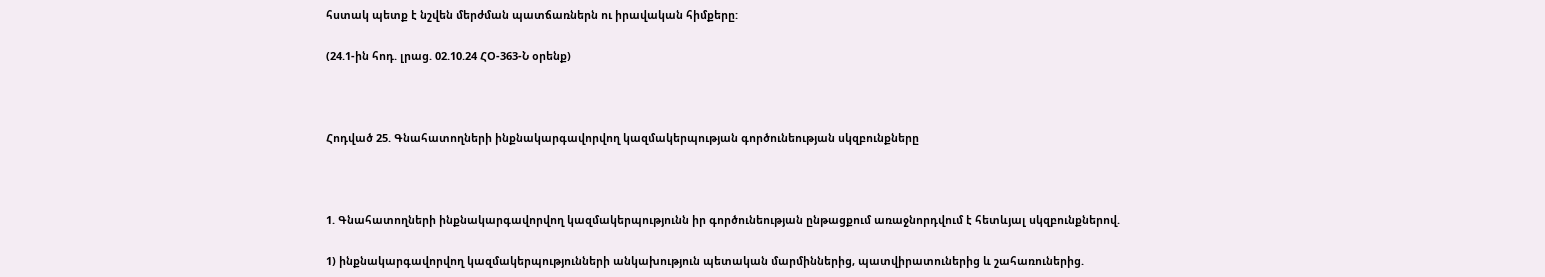հստակ պետք է նշվեն մերժման պատճառներն ու իրավական հիմքերը:

(24.1-ին հոդ. լրաց. 02.10.24 ՀՕ-363-Ն օրենք)



Հոդված 25. Գնահատողների ինքնակարգավորվող կազմակերպության գործունեության սկզբունքները



1. Գնահատողների ինքնակարգավորվող կազմակերպությունն իր գործունեության ընթացքում առաջնորդվում է հետևյալ սկզբունքներով.

1) ինքնակարգավորվող կազմակերպությունների անկախություն պետական մարմիններից, պատվիրատուներից և շահառուներից.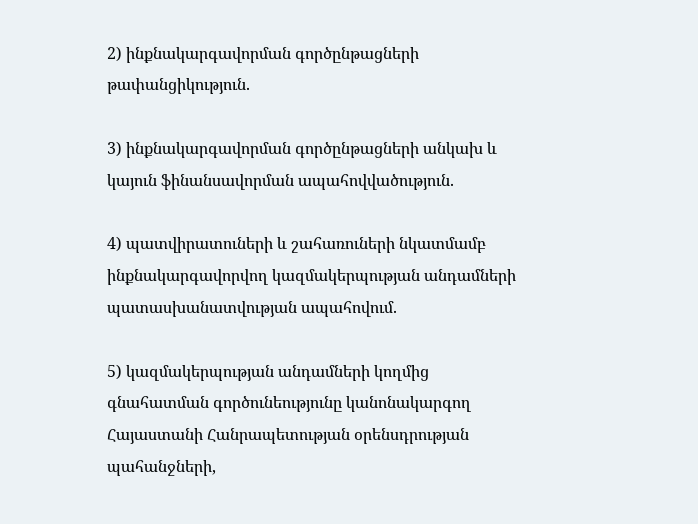2) ինքնակարգավորման գործընթացների թափանցիկություն.

3) ինքնակարգավորման գործընթացների անկախ և կայուն ֆինանսավորման ապահովվածություն.

4) պատվիրատուների և շահառուների նկատմամբ ինքնակարգավորվող կազմակերպության անդամների պատասխանատվության ապահովում.

5) կազմակերպության անդամների կողմից գնահատման գործունեությունը կանոնակարգող Հայաստանի Հանրապետության օրենսդրության պահանջների,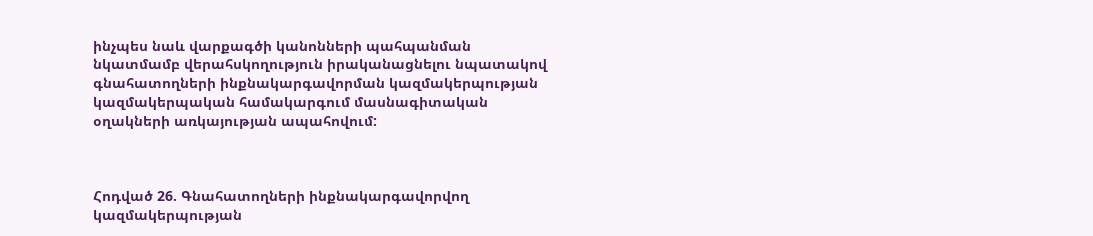ինչպես նաև վարքագծի կանոնների պահպանման նկատմամբ վերահսկողություն իրականացնելու նպատակով գնահատողների ինքնակարգավորման կազմակերպության կազմակերպական համակարգում մասնագիտական օղակների առկայության ապահովում:



Հոդված 26. Գնահատողների ինքնակարգավորվող կազմակերպության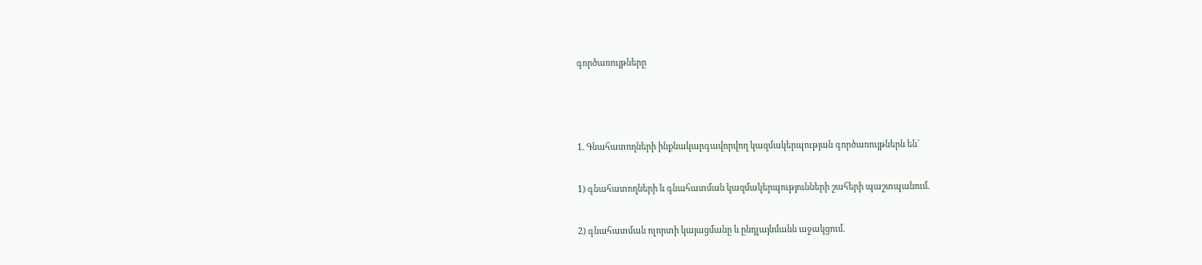գործառույթները



1. Գնահատողների ինքնակարգավորվող կազմակերպության գործառույթներն են`

1) գնահատողների և գնահատման կազմակերպությունների շահերի պաշտպանում.

2) գնահատման ոլորտի կայացմանը և ընդլայնմանն աջակցում.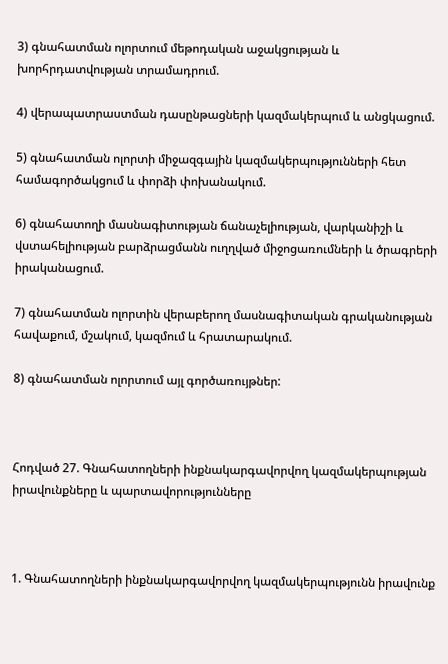3) գնահատման ոլորտում մեթոդական աջակցության և խորհրդատվության տրամադրում.

4) վերապատրաստման դասընթացների կազմակերպում և անցկացում.

5) գնահատման ոլորտի միջազգային կազմակերպությունների հետ համագործակցում և փորձի փոխանակում.

6) գնահատողի մասնագիտության ճանաչելիության, վարկանիշի և վստահելիության բարձրացմանն ուղղված միջոցառումների և ծրագրերի իրականացում.

7) գնահատման ոլորտին վերաբերող մասնագիտական գրականության հավաքում, մշակում, կազմում և հրատարակում.

8) գնահատման ոլորտում այլ գործառույթներ:



Հոդված 27. Գնահատողների ինքնակարգավորվող կազմակերպության իրավունքները և պարտավորությունները



1. Գնահատողների ինքնակարգավորվող կազմակերպությունն իրավունք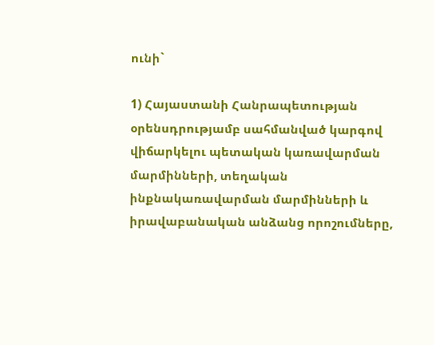ունի`

1) Հայաստանի Հանրապետության օրենսդրությամբ սահմանված կարգով վիճարկելու պետական կառավարման մարմինների, տեղական ինքնակառավարման մարմինների և իրավաբանական անձանց որոշումները,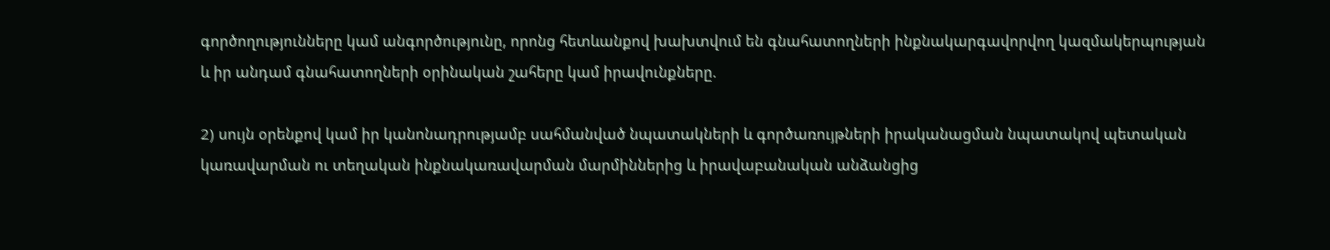գործողությունները կամ անգործությունը, որոնց հետևանքով խախտվում են գնահատողների ինքնակարգավորվող կազմակերպության և իր անդամ գնահատողների օրինական շահերը կամ իրավունքները.

2) սույն օրենքով կամ իր կանոնադրությամբ սահմանված նպատակների և գործառույթների իրականացման նպատակով պետական կառավարման ու տեղական ինքնակառավարման մարմիններից և իրավաբանական անձանցից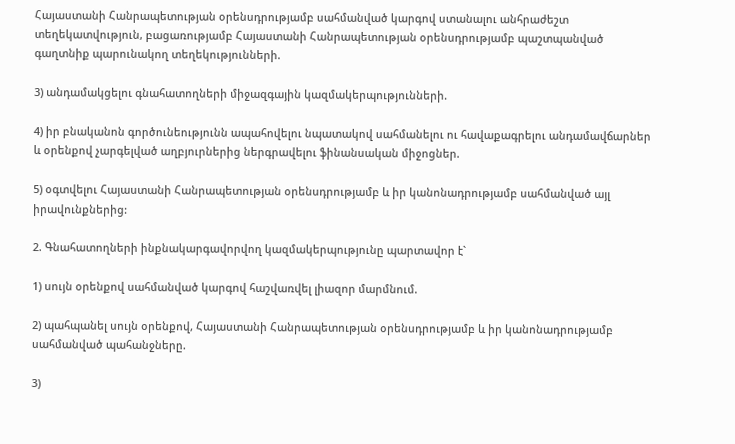Հայաստանի Հանրապետության օրենսդրությամբ սահմանված կարգով ստանալու անհրաժեշտ տեղեկատվություն, բացառությամբ Հայաստանի Հանրապետության օրենսդրությամբ պաշտպանված գաղտնիք պարունակող տեղեկությունների.

3) անդամակցելու գնահատողների միջազգային կազմակերպությունների.

4) իր բնականոն գործունեությունն ապահովելու նպատակով սահմանելու ու հավաքագրելու անդամավճարներ և օրենքով չարգելված աղբյուրներից ներգրավելու ֆինանսական միջոցներ.

5) օգտվելու Հայաստանի Հանրապետության օրենսդրությամբ և իր կանոնադրությամբ սահմանված այլ իրավունքներից:

2. Գնահատողների ինքնակարգավորվող կազմակերպությունը պարտավոր է`

1) սույն օրենքով սահմանված կարգով հաշվառվել լիազոր մարմնում.

2) պահպանել սույն օրենքով, Հայաստանի Հանրապետության օրենսդրությամբ և իր կանոնադրությամբ սահմանված պահանջները.

3)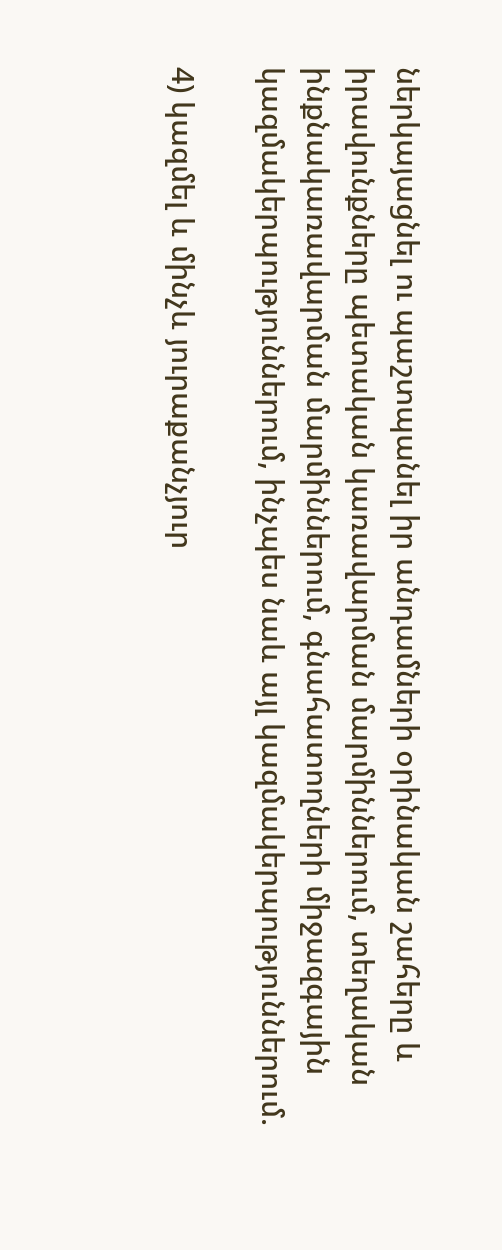ներկայացնել ու պաշտպանել իր անդամների օրինական շահերը և իրավունքները պետական կառավարման մարմիններում, տեղական ինքնակառավարման մարմիններում, գնահատողների միջազգային կազմակերպություններում, ինչպես նաև այլ կազմակերպություններում.

4) կազմել և մինչև յուրաքանչյուր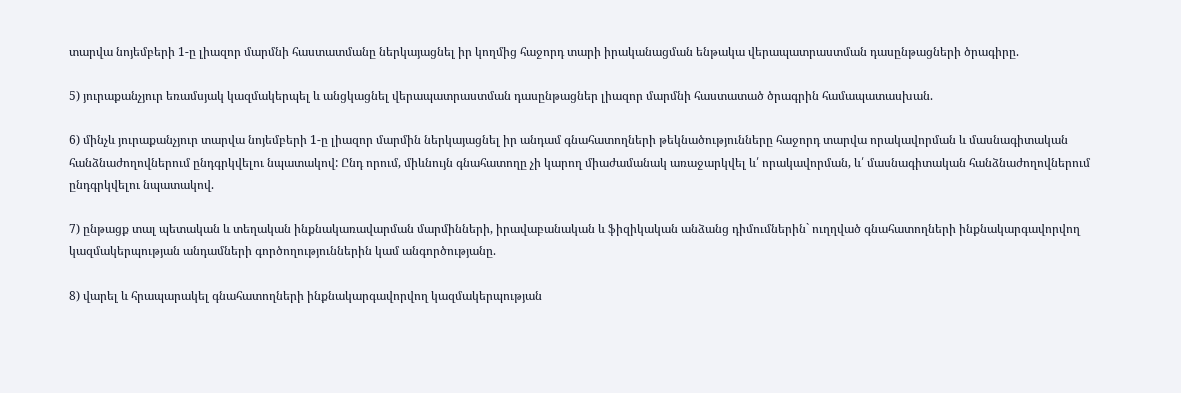տարվա նոյեմբերի 1-ը լիազոր մարմնի հաստատմանը ներկայացնել իր կողմից հաջորդ տարի իրականացման ենթակա վերապատրաստման դասընթացների ծրագիրը.

5) յուրաքանչյուր եռամսյակ կազմակերպել և անցկացնել վերապատրաստման դասընթացներ լիազոր մարմնի հաստատած ծրագրին համապատասխան.

6) մինչև յուրաքանչյուր տարվա նոյեմբերի 1-ը լիազոր մարմին ներկայացնել իր անդամ գնահատողների թեկնածությունները հաջորդ տարվա որակավորման և մասնագիտական հանձնաժողովներում ընդգրկվելու նպատակով: Ընդ որում, միևնույն գնահատողը չի կարող միաժամանակ առաջարկվել և՛ որակավորման, և՛ մասնագիտական հանձնաժողովներում ընդգրկվելու նպատակով.

7) ընթացք տալ պետական և տեղական ինքնակառավարման մարմինների, իրավաբանական և ֆիզիկական անձանց դիմումներին` ուղղված գնահատողների ինքնակարգավորվող կազմակերպության անդամների գործողություններին կամ անգործությանը.

8) վարել և հրապարակել գնահատողների ինքնակարգավորվող կազմակերպության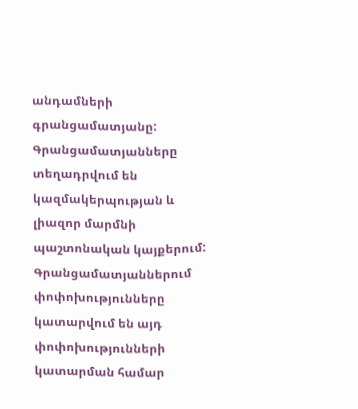անդամների գրանցամատյանը: Գրանցամատյանները տեղադրվում են կազմակերպության և լիազոր մարմնի պաշտոնական կայքերում: Գրանցամատյաններում փոփոխությունները կատարվում են այդ փոփոխությունների կատարման համար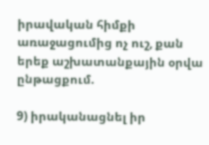իրավական հիմքի առաջացումից ոչ ուշ, քան երեք աշխատանքային օրվա ընթացքում.

9) իրականացնել իր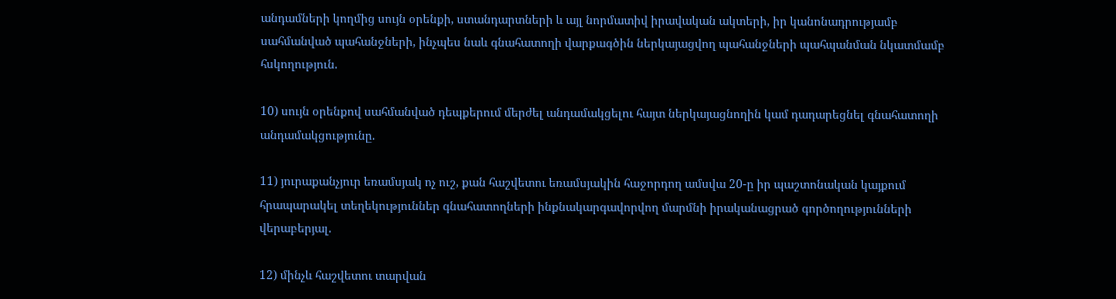անդամների կողմից սույն օրենքի, ստանդարտների և այլ նորմատիվ իրավական ակտերի, իր կանոնադրությամբ սահմանված պահանջների, ինչպես նաև գնահատողի վարքագծին ներկայացվող պահանջների պահպանման նկատմամբ հսկողություն.

10) սույն օրենքով սահմանված դեպքերում մերժել անդամակցելու հայտ ներկայացնողին կամ դադարեցնել գնահատողի անդամակցությունը.

11) յուրաքանչյուր եռամսյակ ոչ ուշ, քան հաշվետու եռամսյակին հաջորդող ամսվա 20-ը իր պաշտոնական կայքում հրապարակել տեղեկություններ գնահատողների ինքնակարգավորվող մարմնի իրականացրած գործողությունների վերաբերյալ.

12) մինչև հաշվետու տարվան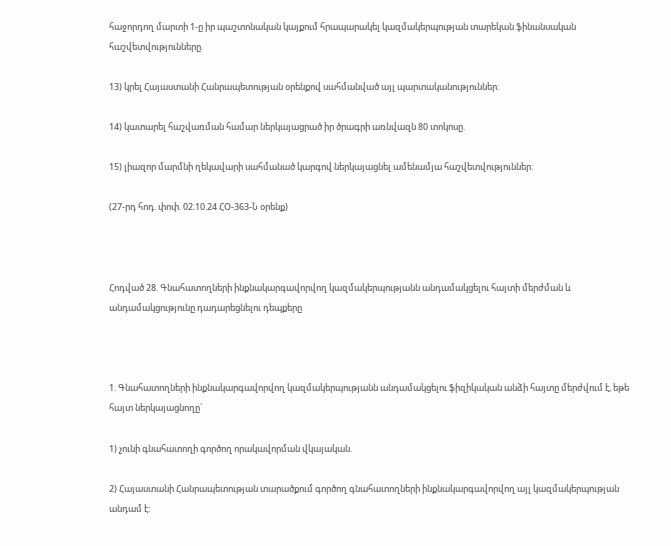հաջորդող մարտի 1-ը իր պաշտոնական կայքում հրապարակել կազմակերպության տարեկան ֆինանսական հաշվետվությունները.

13) կրել Հայաստանի Հանրապետության օրենքով սահմանված այլ պարտականություններ:

14) կատարել հաշվառման համար ներկայացրած իր ծրագրի առնվազն 80 տոկոսը.

15) լիազոր մարմնի ղեկավարի սահմանած կարգով ներկայացնել ամենամյա հաշվետվություններ:

(27-րդ հոդ. փոփ. 02.10.24 ՀՕ-363-Ն օրենք)



Հոդված 28. Գնահատողների ինքնակարգավորվող կազմակերպությանն անդամակցելու հայտի մերժման և անդամակցությունը դադարեցնելու դեպքերը



1. Գնահատողների ինքնակարգավորվող կազմակերպությանն անդամակցելու ֆիզիկական անձի հայտը մերժվում է, եթե հայտ ներկայացնողը`

1) չունի գնահատողի գործող որակավորման վկայական.

2) Հայաստանի Հանրապետության տարածքում գործող գնահատողների ինքնակարգավորվող այլ կազմակերպության անդամ է: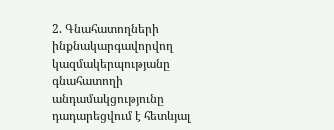2. Գնահատողների ինքնակարգավորվող կազմակերպությանը գնահատողի անդամակցությունը դադարեցվում է հետևյալ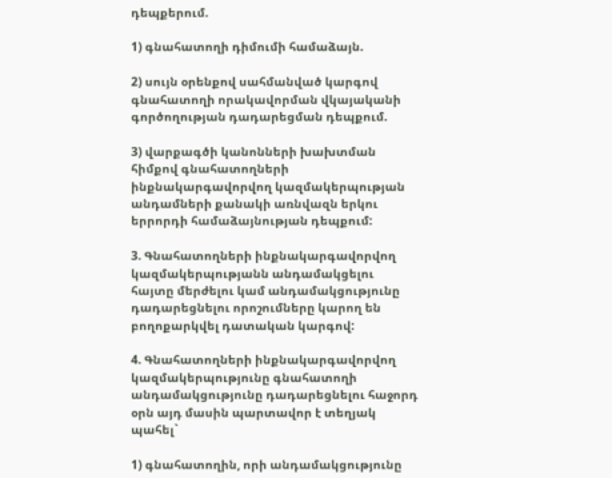դեպքերում.

1) գնահատողի դիմումի համաձայն.

2) սույն օրենքով սահմանված կարգով գնահատողի որակավորման վկայականի գործողության դադարեցման դեպքում.

3) վարքագծի կանոնների խախտման հիմքով գնահատողների ինքնակարգավորվող կազմակերպության անդամների քանակի առնվազն երկու երրորդի համաձայնության դեպքում:

3. Գնահատողների ինքնակարգավորվող կազմակերպությանն անդամակցելու հայտը մերժելու կամ անդամակցությունը դադարեցնելու որոշումները կարող են բողոքարկվել դատական կարգով:

4. Գնահատողների ինքնակարգավորվող կազմակերպությունը գնահատողի անդամակցությունը դադարեցնելու հաջորդ օրն այդ մասին պարտավոր է տեղյակ պահել`

1) գնահատողին, որի անդամակցությունը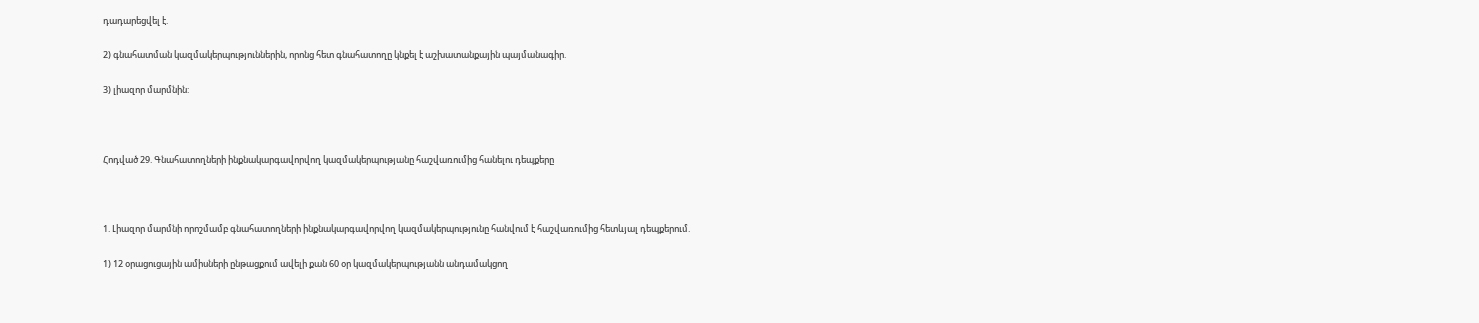դադարեցվել է.

2) գնահատման կազմակերպություններին, որոնց հետ գնահատողը կնքել է աշխատանքային պայմանագիր.

3) լիազոր մարմնին:



Հոդված 29. Գնահատողների ինքնակարգավորվող կազմակերպությանը հաշվառումից հանելու դեպքերը



1. Լիազոր մարմնի որոշմամբ գնահատողների ինքնակարգավորվող կազմակերպությունը հանվում է հաշվառումից հետևյալ դեպքերում.

1) 12 օրացուցային ամիսների ընթացքում ավելի քան 60 օր կազմակերպությանն անդամակցող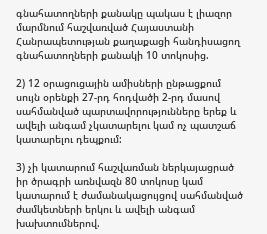գնահատողների քանակը պակաս է լիազոր մարմնում հաշվառված Հայաստանի Հանրապետության քաղաքացի հանդիսացող գնահատողների քանակի 10 տոկոսից.

2) 12 օրացուցային ամիսների ընթացքում սույն օրենքի 27-րդ հոդվածի 2-րդ մասով սահմանված պարտավորությունները երեք և ավելի անգամ չկատարելու կամ ոչ պատշաճ կատարելու դեպքում:

3) չի կատարում հաշվառման ներկայացրած իր ծրագրի առնվազն 80 տոկոսը կամ կատարում է ժամանակացույցով սահմանված ժամկետների երկու և ավելի անգամ խախտումներով.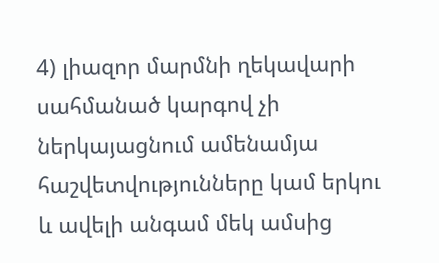4) լիազոր մարմնի ղեկավարի սահմանած կարգով չի ներկայացնում ամենամյա հաշվետվությունները կամ երկու և ավելի անգամ մեկ ամսից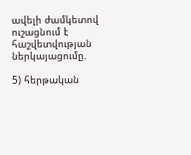ավելի ժամկետով ուշացնում է հաշվետվության ներկայացումը.

5) հերթական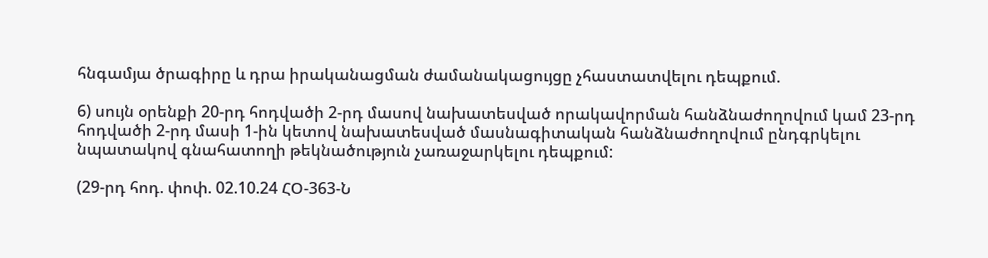հնգամյա ծրագիրը և դրա իրականացման ժամանակացույցը չհաստատվելու դեպքում.

6) սույն օրենքի 20-րդ հոդվածի 2-րդ մասով նախատեսված որակավորման հանձնաժողովում կամ 23-րդ հոդվածի 2-րդ մասի 1-ին կետով նախատեսված մասնագիտական հանձնաժողովում ընդգրկելու նպատակով գնահատողի թեկնածություն չառաջարկելու դեպքում:

(29-րդ հոդ. փոփ. 02.10.24 ՀՕ-363-Ն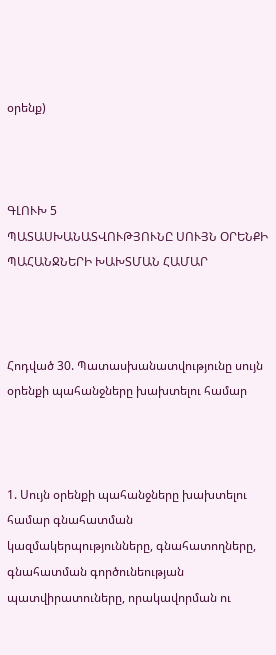օրենք)



ԳԼՈՒԽ 5
ՊԱՏԱՍԽԱՆԱՏՎՈՒԹՅՈՒՆԸ ՍՈՒՅՆ ՕՐԵՆՔԻ ՊԱՀԱՆՋՆԵՐԻ ԽԱԽՏՄԱՆ ՀԱՄԱՐ



Հոդված 30. Պատասխանատվությունը սույն օրենքի պահանջները խախտելու համար



1. Սույն օրենքի պահանջները խախտելու համար գնահատման կազմակերպությունները, գնահատողները, գնահատման գործունեության պատվիրատուները, որակավորման ու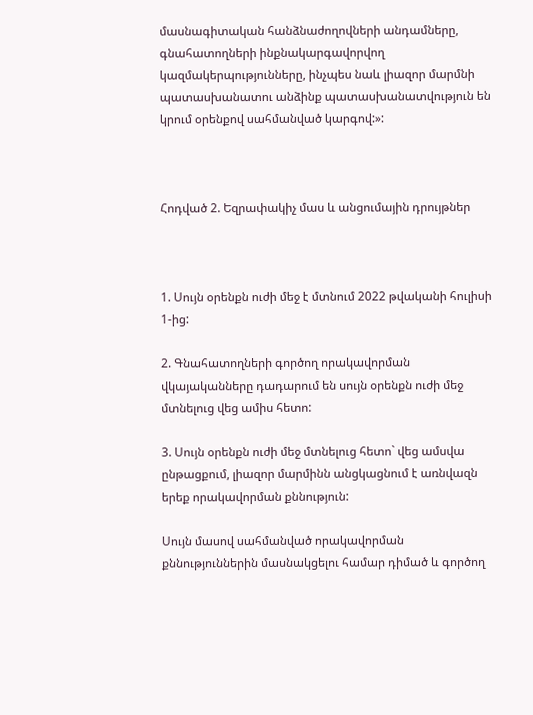մասնագիտական հանձնաժողովների անդամները, գնահատողների ինքնակարգավորվող կազմակերպությունները, ինչպես նաև լիազոր մարմնի պատասխանատու անձինք պատասխանատվություն են կրում օրենքով սահմանված կարգով:»:



Հոդված 2. Եզրափակիչ մաս և անցումային դրույթներ



1. Սույն օրենքն ուժի մեջ է մտնում 2022 թվականի հուլիսի 1-ից:

2. Գնահատողների գործող որակավորման վկայականները դադարում են սույն օրենքն ուժի մեջ մտնելուց վեց ամիս հետո:

3. Սույն օրենքն ուժի մեջ մտնելուց հետո` վեց ամսվա ընթացքում, լիազոր մարմինն անցկացնում է առնվազն երեք որակավորման քննություն:

Սույն մասով սահմանված որակավորման քննություններին մասնակցելու համար դիմած և գործող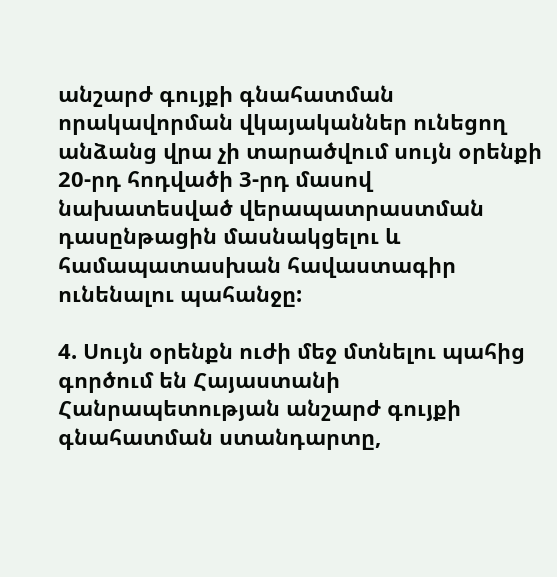անշարժ գույքի գնահատման որակավորման վկայականներ ունեցող անձանց վրա չի տարածվում սույն օրենքի 20-րդ հոդվածի 3-րդ մասով նախատեսված վերապատրաստման դասընթացին մասնակցելու և համապատասխան հավաստագիր ունենալու պահանջը:

4. Սույն օրենքն ուժի մեջ մտնելու պահից գործում են Հայաստանի Հանրապետության անշարժ գույքի գնահատման ստանդարտը,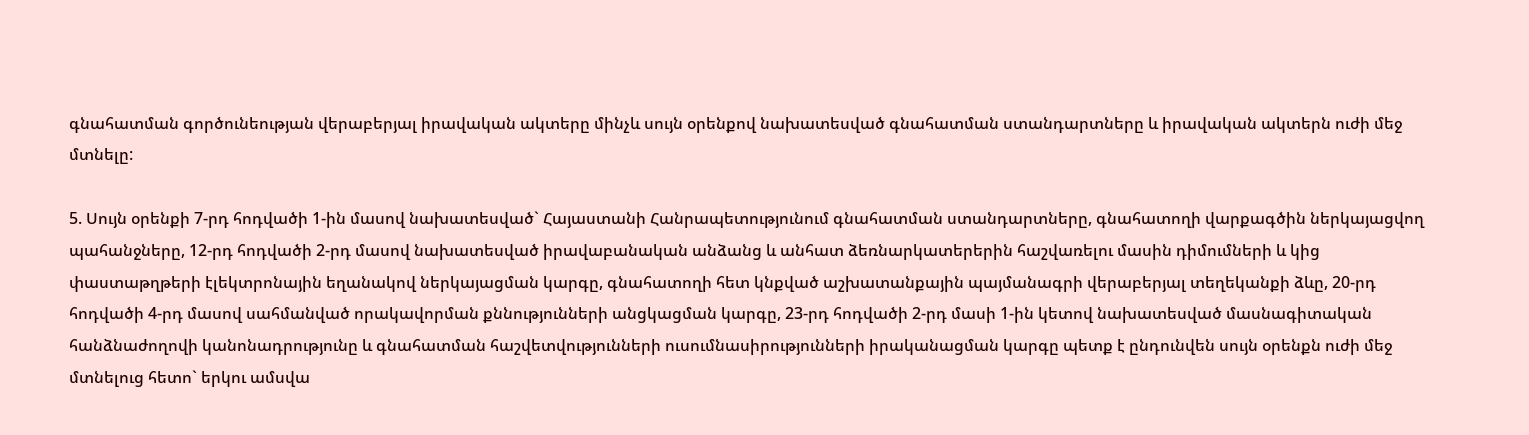գնահատման գործունեության վերաբերյալ իրավական ակտերը մինչև սույն օրենքով նախատեսված գնահատման ստանդարտները և իրավական ակտերն ուժի մեջ մտնելը:

5. Սույն օրենքի 7-րդ հոդվածի 1-ին մասով նախատեսված` Հայաստանի Հանրապետությունում գնահատման ստանդարտները, գնահատողի վարքագծին ներկայացվող պահանջները, 12-րդ հոդվածի 2-րդ մասով նախատեսված իրավաբանական անձանց և անհատ ձեռնարկատերերին հաշվառելու մասին դիմումների և կից փաստաթղթերի էլեկտրոնային եղանակով ներկայացման կարգը, գնահատողի հետ կնքված աշխատանքային պայմանագրի վերաբերյալ տեղեկանքի ձևը, 20-րդ հոդվածի 4-րդ մասով սահմանված որակավորման քննությունների անցկացման կարգը, 23-րդ հոդվածի 2-րդ մասի 1-ին կետով նախատեսված մասնագիտական հանձնաժողովի կանոնադրությունը և գնահատման հաշվետվությունների ուսումնասիրությունների իրականացման կարգը պետք է ընդունվեն սույն օրենքն ուժի մեջ մտնելուց հետո` երկու ամսվա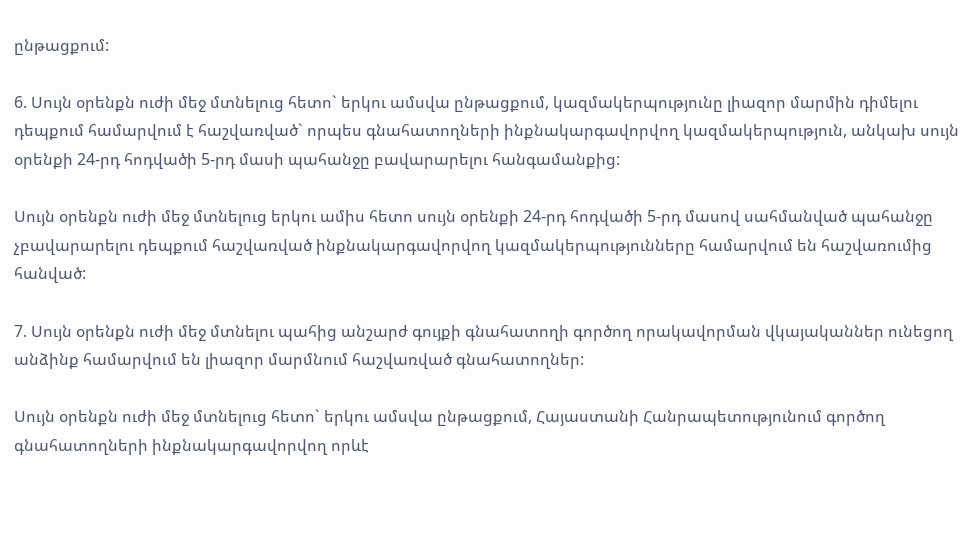ընթացքում:

6. Սույն օրենքն ուժի մեջ մտնելուց հետո` երկու ամսվա ընթացքում, կազմակերպությունը լիազոր մարմին դիմելու դեպքում համարվում է հաշվառված` որպես գնահատողների ինքնակարգավորվող կազմակերպություն, անկախ սույն օրենքի 24-րդ հոդվածի 5-րդ մասի պահանջը բավարարելու հանգամանքից:

Սույն օրենքն ուժի մեջ մտնելուց երկու ամիս հետո սույն օրենքի 24-րդ հոդվածի 5-րդ մասով սահմանված պահանջը չբավարարելու դեպքում հաշվառված ինքնակարգավորվող կազմակերպությունները համարվում են հաշվառումից հանված:

7. Սույն օրենքն ուժի մեջ մտնելու պահից անշարժ գույքի գնահատողի գործող որակավորման վկայականներ ունեցող անձինք համարվում են լիազոր մարմնում հաշվառված գնահատողներ:

Սույն օրենքն ուժի մեջ մտնելուց հետո` երկու ամսվա ընթացքում, Հայաստանի Հանրապետությունում գործող գնահատողների ինքնակարգավորվող որևէ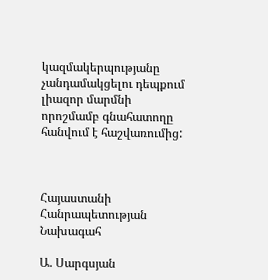կազմակերպությանը չանդամակցելու դեպքում լիազոր մարմնի որոշմամբ գնահատողը հանվում է հաշվառումից:



Հայաստանի Հանրապետության
Նախագահ

Ա. Սարգսյան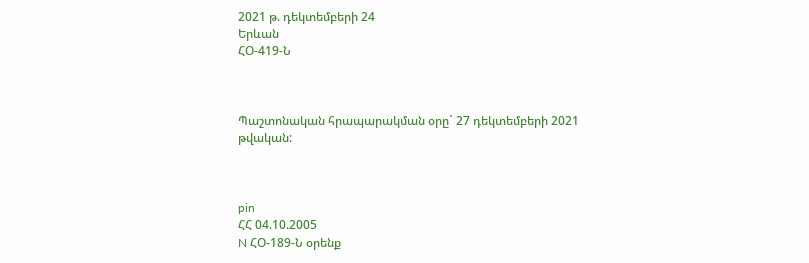2021 թ. դեկտեմբերի 24
Երևան
ՀՕ-419-Ն



Պաշտոնական հրապարակման օրը` 27 դեկտեմբերի 2021 թվական:



pin
ՀՀ 04.10.2005
N ՀՕ-189-Ն օրենք